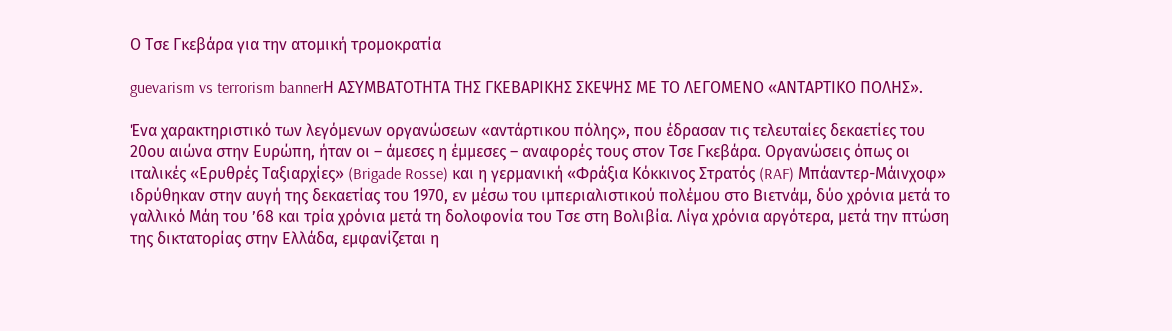Ο Τσε Γκεβάρα για την ατομική τρομοκρατία

guevarism vs terrorism bannerΗ ΑΣΥΜΒΑΤΟΤΗΤΑ ΤΗΣ ΓΚΕΒΑΡΙΚΗΣ ΣΚΕΨΗΣ ΜΕ ΤΟ ΛΕΓΟΜΕΝΟ «ΑΝΤΑΡΤΙΚΟ ΠΟΛΗΣ».

Ένα χαρακτηριστικό των λεγόμενων οργανώσεων «αντάρτικου πόλης», που έδρασαν τις τελευταίες δεκαετίες του 20ου αιώνα στην Ευρώπη, ήταν οι – άμεσες η έμμεσες – αναφορές τους στον Τσε Γκεβάρα. Οργανώσεις όπως οι ιταλικές «Ερυθρές Ταξιαρχίες» (Brigade Rosse) και η γερμανική «Φράξια Κόκκινος Στρατός (RAF) Μπάαντερ-Μάινχοφ» ιδρύθηκαν στην αυγή της δεκαετίας του 1970, εν μέσω του ιμπεριαλιστικού πολέμου στο Βιετνάμ, δύο χρόνια μετά το γαλλικό Μάη του ’68 και τρία χρόνια μετά τη δολοφονία του Τσε στη Βολιβία. Λίγα χρόνια αργότερα, μετά την πτώση της δικτατορίας στην Ελλάδα, εμφανίζεται η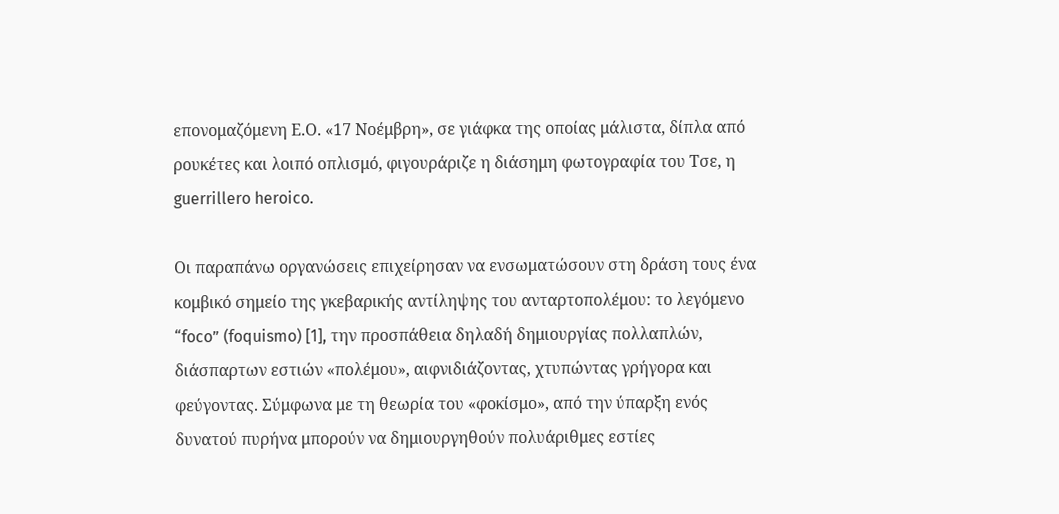επονομαζόμενη Ε.Ο. «17 Νοέμβρη», σε γιάφκα της οποίας μάλιστα, δίπλα από ρουκέτες και λοιπό οπλισμό, φιγουράριζε η διάσημη φωτογραφία του Τσε, η guerrillero heroico.

Οι παραπάνω οργανώσεις επιχείρησαν να ενσωματώσουν στη δράση τους ένα κομβικό σημείο της γκεβαρικής αντίληψης του ανταρτοπολέμου: το λεγόμενο “foco” (foquismo) [1], την προσπάθεια δηλαδή δημιουργίας πολλαπλών, διάσπαρτων εστιών «πολέμου», αιφνιδιάζοντας, χτυπώντας γρήγορα και φεύγοντας. Σύμφωνα με τη θεωρία του «φοκίσμο», από την ύπαρξη ενός δυνατού πυρήνα μπορούν να δημιουργηθούν πολυάριθμες εστίες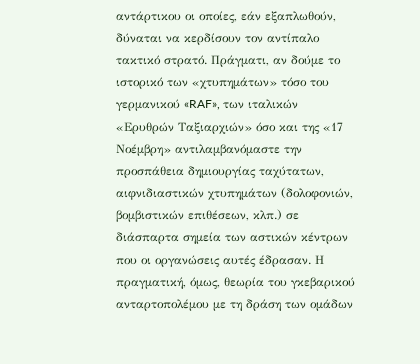αντάρτικου οι οποίες, εάν εξαπλωθούν, δύναται να κερδίσουν τον αντίπαλο τακτικό στρατό. Πράγματι, αν δούμε το ιστορικό των «χτυπημάτων» τόσο του γερμανικού «RAF», των ιταλικών «Ερυθρών Ταξιαρχιών» όσο και της «17 Νοέμβρη» αντιλαμβανόμαστε την προσπάθεια δημιουργίας ταχύτατων, αιφνιδιαστικών χτυπημάτων (δολοφονιών, βομβιστικών επιθέσεων, κλπ.) σε διάσπαρτα σημεία των αστικών κέντρων που οι οργανώσεις αυτές έδρασαν. Η πραγματική, όμως, θεωρία του γκεβαρικού ανταρτοπολέμου με τη δράση των ομάδων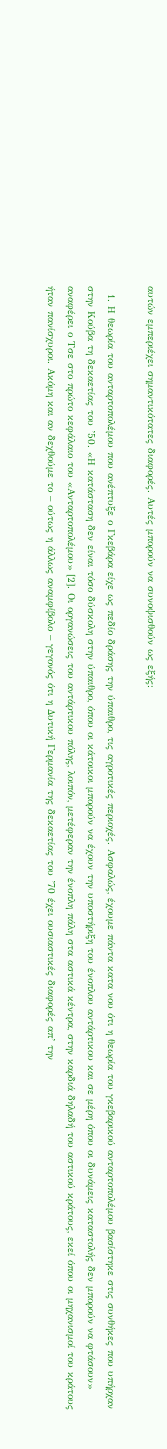αυτών εμπεριέχει σημαντικότατες διαφορές. Αυτές μπορούν να συνοψισθούν ως εξής:

  1. Η θεωρία του ανταρτοπολέμου που ανέπτυξε ο Γκεβάρα είχε ως πεδίο δράσης την ύπαιθρο, τις αγροτικές περιοχές. Ασφαλώς, έχουμε πάντα κατα νου ότι η θεωρία του γκεβαρικού ανταρτοπολέμου βασίστηκε στις συνθήκες που υπήρχαν στην Κούβα τη δεκαετίας του ’50. «Η κατάσταση δεν είναι τόσο δύσκολη στην ύπαιθρο, όπου οι κάτοικοι μπορούν να έχουν την υποστήριξη του ένοπλου αντάρτικου και σε μέρη όπου οι δυνάμεις καταστολής δεν μπορούν να φτάσουν» αναφέρει ο Τσε στο πρώτο κεφάλαιο του «Ανταρτοπολέμου» [2]. Οι οργανώσεις του αντάρτικου πόλης, λοιπόν, μετέφεραν την ένοπλη πάλη στα αστικά κέντρα, στην καρδιά δηλαδή του αστικού κράτους, εκεί όπου οι μηχανισμοί του κράτους ήταν πανίσχυροι. Ακόμη και αν δεχθούμε το – ούτως η άλλως αναμφίβολο – γεγονός ότι η Δυτική Γερμανία της δεκαετίας του ’70 έχει ουσιαστικές διαφορές απ’ την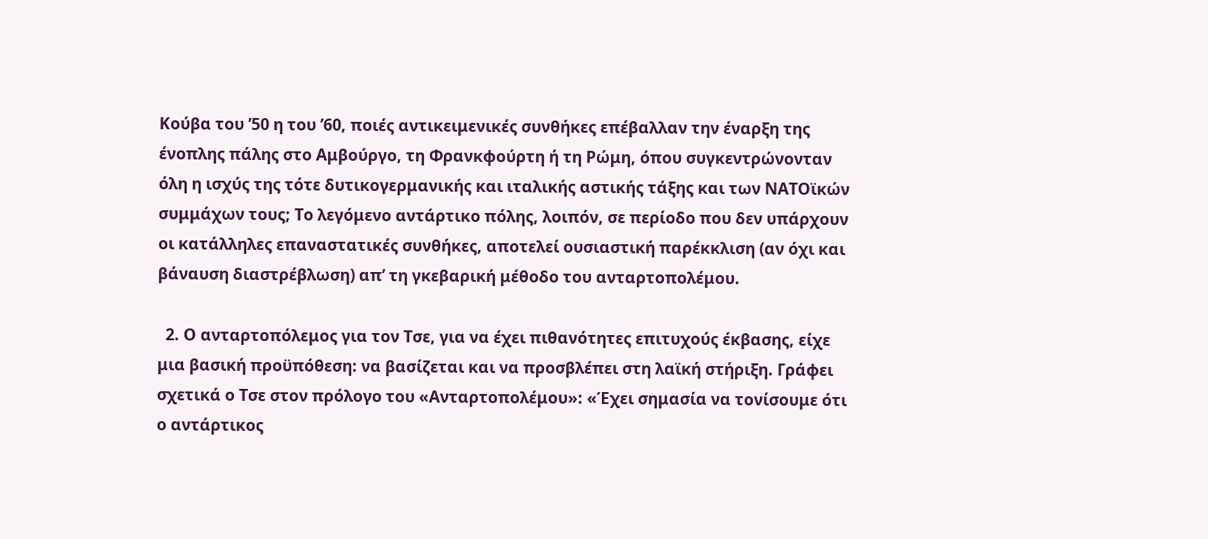Κούβα του ’50 η του ’60, ποιές αντικειμενικές συνθήκες επέβαλλαν την έναρξη της ένοπλης πάλης στο Αμβούργο, τη Φρανκφούρτη ή τη Ρώμη, όπου συγκεντρώνονταν όλη η ισχύς της τότε δυτικογερμανικής και ιταλικής αστικής τάξης και των ΝΑΤΟϊκών συμμάχων τους; Το λεγόμενο αντάρτικο πόλης, λοιπόν, σε περίοδο που δεν υπάρχουν οι κατάλληλες επαναστατικές συνθήκες, αποτελεί ουσιαστική παρέκκλιση (αν όχι και βάναυση διαστρέβλωση) απ’ τη γκεβαρική μέθοδο του ανταρτοπολέμου.

  2. Ο ανταρτοπόλεμος για τον Τσε, για να έχει πιθανότητες επιτυχούς έκβασης, είχε μια βασική προϋπόθεση: να βασίζεται και να προσβλέπει στη λαϊκή στήριξη. Γράφει σχετικά ο Τσε στον πρόλογο του «Ανταρτοπολέμου»: «Έχει σημασία να τονίσουμε ότι ο αντάρτικος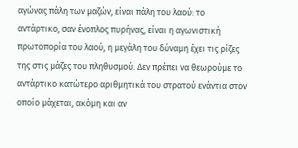αγώνας πάλη των μαζών, είναι πάλη του λαού: το αντάρτικο, σαν ένοπλος πυρήνας, είναι η αγωνιστική πρωτοπορία του λαού, η μεγάλη του δύναμη έχει τις ρίζες της στις μάζες του πληθυσμού. Δεν πρέπει να θεωρούμε το αντάρτικο κατώτερο αριθμητικά του στρατού ενάντια στον οποίο μάχεται, ακόμη και αν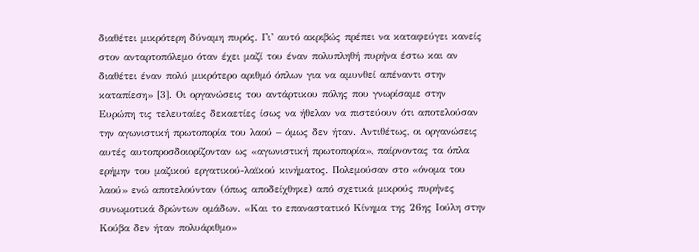διαθέτει μικρότερη δύναμη πυρός. Γι’ αυτό ακριβώς πρέπει να καταφεύγει κανείς στον ανταρτοπόλεμο όταν έχει μαζί του έναν πολυπληθή πυρήνα έστω και αν διαθέτει έναν πολύ μικρότερο αριθμό όπλων για να αμυνθεί απέναντι στην καταπίεση» [3]. Οι οργανώσεις του αντάρτικου πόλης που γνωρίσαμε στην Ευρώπη τις τελευταίες δεκαετίες ίσως να ήθελαν να πιστεύουν ότι αποτελούσαν την αγωνιστική πρωτοπορία του λαού – όμως δεν ήταν. Αντιθέτως, οι οργανώσεις αυτές αυτοπροσδοιορίζονταν ως «αγωνιστική πρωτοπορία», παίρνοντας τα όπλα ερήμην του μαζικού εργατικού-λαϊκού κινήματος. Πολεμούσαν στο «όνομα του λαού» ενώ αποτελούνταν (όπως αποδείχθηκε) από σχετικά μικρούς πυρήνες συνωμοτικά δρώντων ομάδων. «Και το επαναστατικό Κίνημα της 26ης Ιούλη στην Κούβα δεν ήταν πολυάριθμο»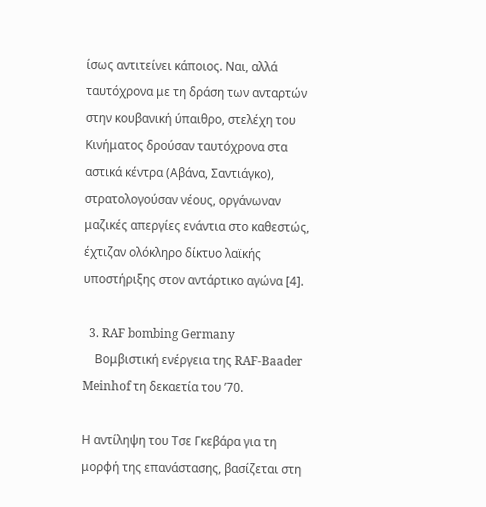ίσως αντιτείνει κάποιος. Ναι, αλλά ταυτόχρονα με τη δράση των ανταρτών στην κουβανική ύπαιθρο, στελέχη του Κινήματος δρούσαν ταυτόχρονα στα αστικά κέντρα (Αβάνα, Σαντιάγκο), στρατολογούσαν νέους, οργάνωναν μαζικές απεργίες ενάντια στο καθεστώς, έχτιζαν ολόκληρο δίκτυο λαϊκής υποστήριξης στον αντάρτικο αγώνα [4].

  3. RAF bombing Germany
    Βομβιστική ενέργεια της RAF-Baader Meinhof τη δεκαετία του ’70.

Η αντίληψη του Τσε Γκεβάρα για τη μορφή της επανάστασης, βασίζεται στη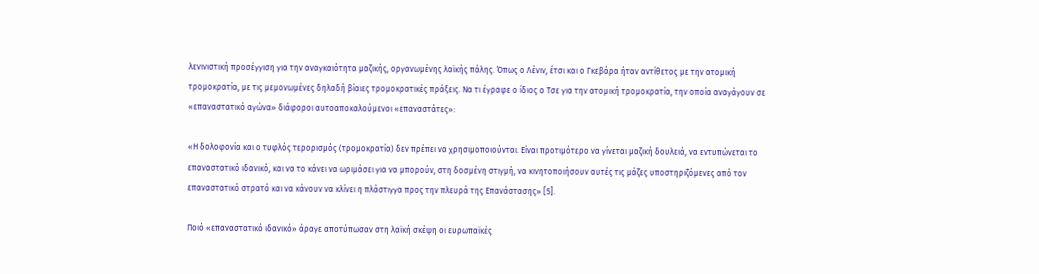λενινιστική προσέγγιση για την αναγκαιότητα μαζικής, οργανωμένης λαϊκής πάλης. Όπως ο Λένιν, έτσι και ο Γκεβάρα ήταν αντίθετος με την ατομική τρομοκρατία, με τις μεμονωμένες δηλαδή βίαιες τρομοκρατικές πράξεις. Να τι έγραφε ο ίδιος ο Τσε για την ατομική τρομοκρατία, την οποία αναγάγουν σε «επαναστατικό αγώνα» διάφοροι αυτοαποκαλούμενοι «επαναστάτες»:

«Η δολοφονία και ο τυφλός τερορισμός (τρομοκρατία) δεν πρέπει να χρησιμοποιούνται. Είναι προτιμότερο να γίνεται μαζική δουλειά, να εντυπώνεται το επαναστατικό ιδανικό, και να το κάνει να ωριμάσει για να μπορούν, στη δοσμένη στιγμή, να κινητοποιήσουν αυτές τις μάζες υποστηριζόμενες από τον επαναστατικό στρατό και να κάνουν να κλίνει η πλάστιγγα προς την πλευρά της Επανάστασης» [5].

Ποιό «επαναστατικό ιδανικό» άραγε αποτύπωσαν στη λαϊκή σκέψη οι ευρωπαϊκές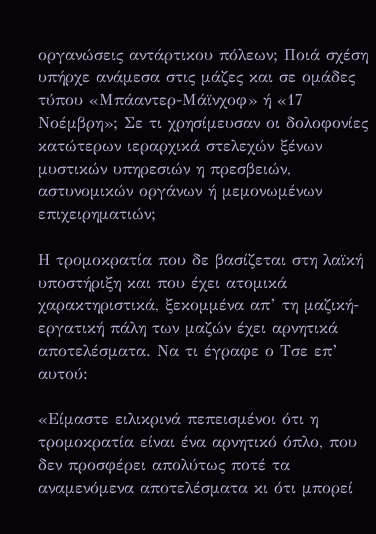οργανώσεις αντάρτικου πόλεων; Ποιά σχέση υπήρχε ανάμεσα στις μάζες και σε ομάδες τύπου «Μπάαντερ-Μάϊνχοφ» ή «17 Νοέμβρη»; Σε τι χρησίμευσαν οι δολοφονίες κατώτερων ιεραρχικά στελεχών ξένων μυστικών υπηρεσιών η πρεσβειών, αστυνομικών οργάνων ή μεμονωμένων επιχειρηματιών;

Η τρομοκρατία που δε βασίζεται στη λαϊκή υποστήριξη και που έχει ατομικά χαρακτηριστικά, ξεκομμένα απ’ τη μαζική-εργατική πάλη των μαζών έχει αρνητικά αποτελέσματα. Να τι έγραφε ο Τσε επ’ αυτού:

«Είμαστε ειλικρινά πεπεισμένοι ότι η τρομοκρατία είναι ένα αρνητικό όπλο, που δεν προσφέρει απολύτως ποτέ τα αναμενόμενα αποτελέσματα κι ότι μπορεί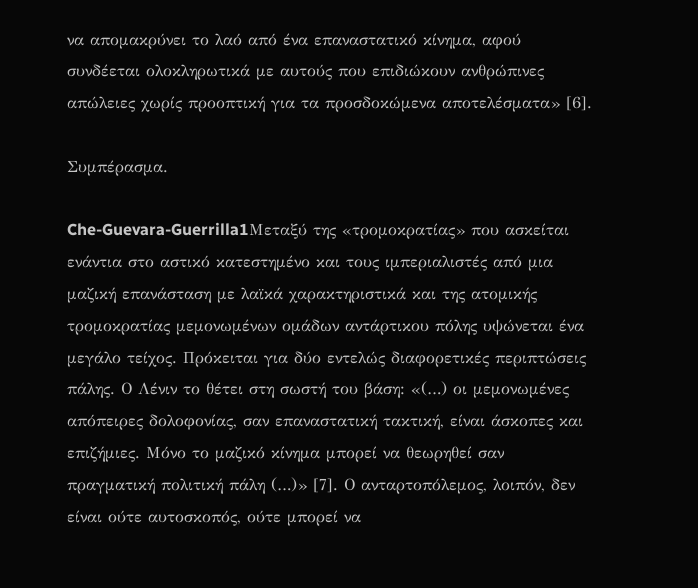να απομακρύνει το λαό από ένα επαναστατικό κίνημα, αφού συνδέεται ολοκληρωτικά με αυτούς που επιδιώκουν ανθρώπινες απώλειες χωρίς προοπτική για τα προσδοκώμενα αποτελέσματα» [6].

Συμπέρασμα.

Che-Guevara-Guerrilla1Μεταξύ της «τρομοκρατίας» που ασκείται ενάντια στο αστικό κατεστημένο και τους ιμπεριαλιστές από μια μαζική επανάσταση με λαϊκά χαρακτηριστικά και της ατομικής τρομοκρατίας μεμονωμένων ομάδων αντάρτικου πόλης υψώνεται ένα μεγάλο τείχος. Πρόκειται για δύο εντελώς διαφορετικές περιπτώσεις πάλης. Ο Λένιν το θέτει στη σωστή του βάση: «(…) οι μεμονωμένες απόπειρες δολοφονίας, σαν επαναστατική τακτική, είναι άσκοπες και επιζήμιες. Μόνο το μαζικό κίνημα μπορεί να θεωρηθεί σαν πραγματική πολιτική πάλη (…)» [7]. Ο ανταρτοπόλεμος, λοιπόν, δεν είναι ούτε αυτοσκοπός, ούτε μπορεί να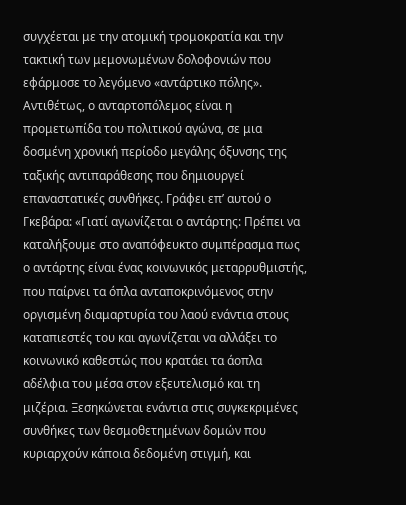συγχέεται με την ατομική τρομοκρατία και την τακτική των μεμονωμένων δολοφονιών που εφάρμοσε το λεγόμενο «αντάρτικο πόλης». Αντιθέτως, ο ανταρτοπόλεμος είναι η προμετωπίδα του πολιτικού αγώνα, σε μια δοσμένη χρονική περίοδο μεγάλης όξυνσης της ταξικής αντιπαράθεσης που δημιουργεί επαναστατικές συνθήκες. Γράφει επ’ αυτού ο Γκεβάρα: «Γιατί αγωνίζεται ο αντάρτης: Πρέπει να καταλήξουμε στο αναπόφευκτο συμπέρασμα πως ο αντάρτης είναι ένας κοινωνικός μεταρρυθμιστής, που παίρνει τα όπλα ανταποκρινόμενος στην οργισμένη διαμαρτυρία του λαού ενάντια στους καταπιεστές του και αγωνίζεται να αλλάξει το κοινωνικό καθεστώς που κρατάει τα άοπλα αδέλφια του μέσα στον εξευτελισμό και τη μιζέρια. Ξεσηκώνεται ενάντια στις συγκεκριμένες συνθήκες των θεσμοθετημένων δομών που κυριαρχούν κάποια δεδομένη στιγμή, και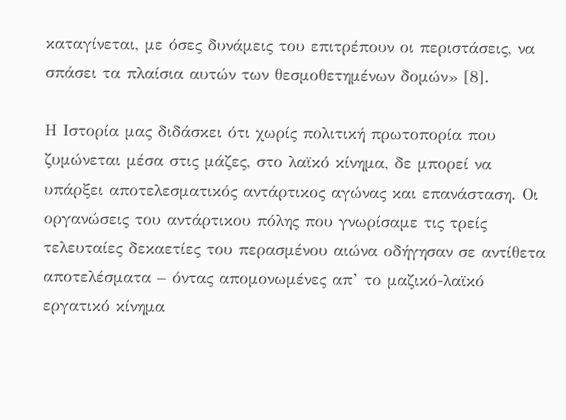καταγίνεται, με όσες δυνάμεις του επιτρέπουν οι περιστάσεις, να σπάσει τα πλαίσια αυτών των θεσμοθετημένων δομών» [8].

Η Ιστορία μας διδάσκει ότι χωρίς πολιτική πρωτοπορία που ζυμώνεται μέσα στις μάζες, στο λαϊκό κίνημα, δε μπορεί να υπάρξει αποτελεσματικός αντάρτικος αγώνας και επανάσταση. Οι οργανώσεις του αντάρτικου πόλης που γνωρίσαμε τις τρείς τελευταίες δεκαετίες του περασμένου αιώνα οδήγησαν σε αντίθετα αποτελέσματα – όντας απομονωμένες απ’ το μαζικό-λαϊκό εργατικό κίνημα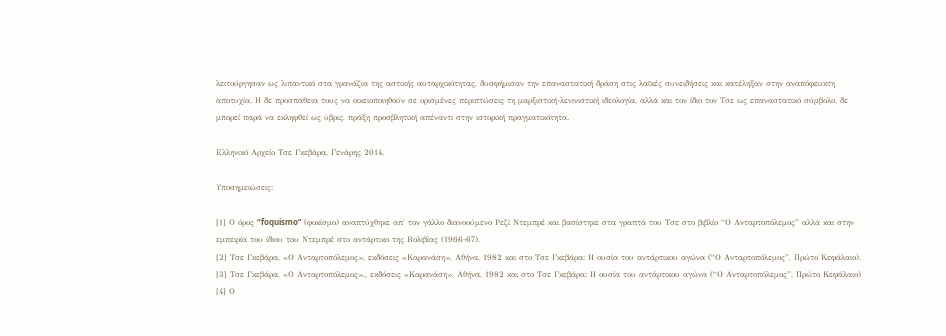λειτούργησαν ως λιπαντικό στα γρανάζια της αστικής αυταρχικότητας, δυσφήμισαν την επαναστατική δράση στις λαϊκές συνειδήσεις και κατέληξαν στην αναπόφευκτη αποτυχία. Η δε προσπάθεια τους να οικειοποιηθούν σε ορισμένες περιπτώσεις τη μαρξιστική-λενινιστική ιδεολογία, αλλά και τον ίδιο τον Τσε ως επαναστατικό σύμβολο, δε μπορεί παρά να εκληφθεί ως ύβρις, πράξη προσβλητική απέναντι στην ιστορική πραγματικότητα.

Ελληνικό Αρχείο Τσε Γκεβάρα, Γενάρης 2014.

Υποσημειώσεις:

[1] Ο όρος “foquismo” (φοκίσμο) αναπτύχθηκε απ΄ τον γάλλο διανοούμενο Ρεζί Ντεμπρέ και βασίστηκε στα γραπτά του Τσε στο βιβλίο “Ο Ανταρτοπόλεμος” αλλά και στην εμπειρία του ίδιου του Ντεμπρέ στο αντάρτικο της Βολιβίας (1966-67).
[2] Τσε Γκεβάρα, «Ο Ανταρτοπόλεμος», εκδόσεις «Καρανάση», Αθήνα, 1982 και στο Τσε Γκεβάρα: Η ουσία του αντάρτικου αγώνα (“Ο Ανταρτοπόλεμος”, Πρώτο Κεφάλαιο).
[3] Τσε Γκεβάρα, «Ο Ανταρτοπόλεμος»,, εκδόσεις «Καρανάση», Αθήνα, 1982 και στο Τσε Γκεβάρα: Η ουσία του αντάρτικου αγώνα (“Ο Ανταρτοπόλεμος”, Πρώτο Κεφάλαιο)
[4] Ο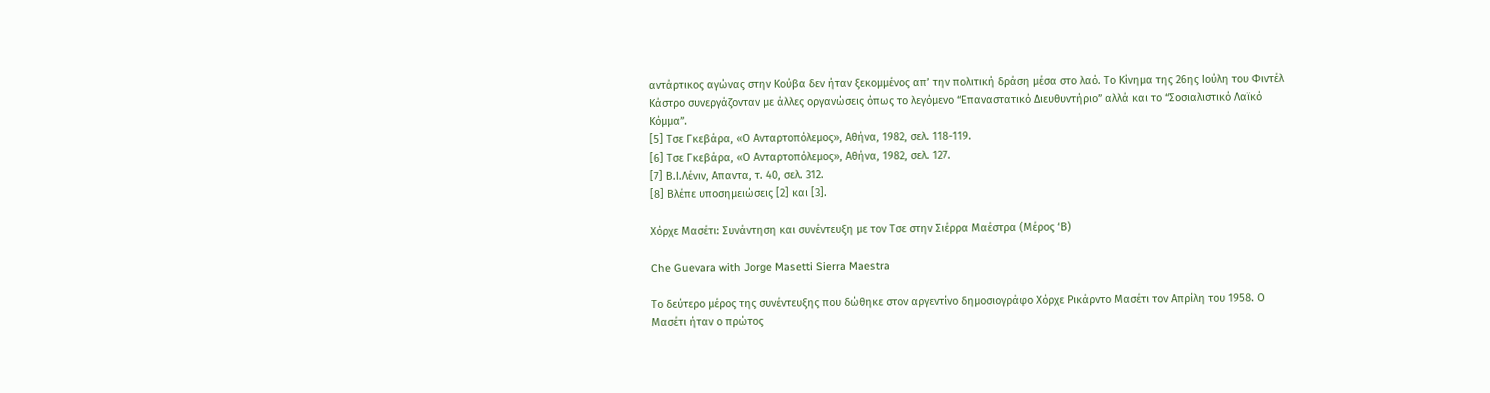αντάρτικος αγώνας στην Κούβα δεν ήταν ξεκομμένος απ’ την πολιτική δράση μέσα στο λαό. Το Κίνημα της 26ης Ιούλη του Φιντέλ Κάστρο συνεργάζονταν με άλλες οργανώσεις όπως το λεγόμενο “Επαναστατικό Διευθυντήριο” αλλά και το “Σοσιαλιστικό Λαϊκό Κόμμα”.
[5] Τσε Γκεβάρα, «Ο Ανταρτοπόλεμος», Αθήνα, 1982, σελ. 118-119.
[6] Τσε Γκεβάρα, «Ο Ανταρτοπόλεμος», Αθήνα, 1982, σελ. 127.
[7] Β.Ι.Λένιν, Απαντα, τ. 40, σελ. 312.
[8] Βλέπε υποσημειώσεις [2] και [3].

Χόρχε Μασέτι: Συνάντηση και συνέντευξη με τον Τσε στην Σιέρρα Μαέστρα (Μέρος ‘Β)

Che Guevara with Jorge Masetti Sierra Maestra

Το δεύτερο μέρος της συνέντευξης που δώθηκε στον αργεντίνο δημοσιογράφο Χόρχε Ρικάρντο Μασέτι τον Απρίλη του 1958. Ο Μασέτι ήταν ο πρώτος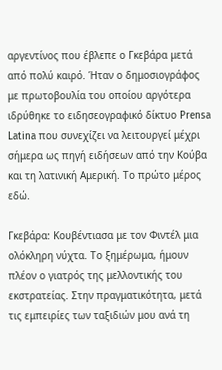αργεντίνος που έβλεπε ο Γκεβάρα μετά από πολύ καιρό. Ήταν ο δημοσιογράφος με πρωτοβουλία του οποίου αργότερα ιδρύθηκε το ειδησεογραφικό δίκτυο Prensa Latina που συνεχίζει να λειτουργεί μέχρι σήμερα ως πηγή ειδήσεων από την Κούβα και τη λατινική Αμερική. Το πρώτο μέρος εδώ.

Γκεβάρα: Κουβέντιασα με τον Φιντέλ μια ολόκληρη νύχτα. Το ξημέρωμα, ήμουν πλέον ο γιατρός της μελλοντικής του εκστρατείας. Στην πραγματικότητα, μετά τις εμπειρίες των ταξιδιών μου ανά τη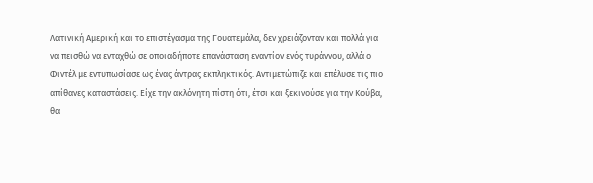Λατινική Αμερική και το επιστέγασμα της Γουατεμάλα, δεν χρειάζονταν και πολλά για να πεισθώ να ενταχθώ σε οποιαδήποτε επανάσταση εναντίον ενός τυράννου, αλλά ο Φιντέλ με εντυπωσίασε ως ένας άντρας εκπληκτικός. Αντιμετώπιζε και επέλυσε τις πιο απίθανες καταστάσεις. Είχε την ακλόνητη πίστη ότι, έτσι και ξεκινούσε για την Κούβα, θα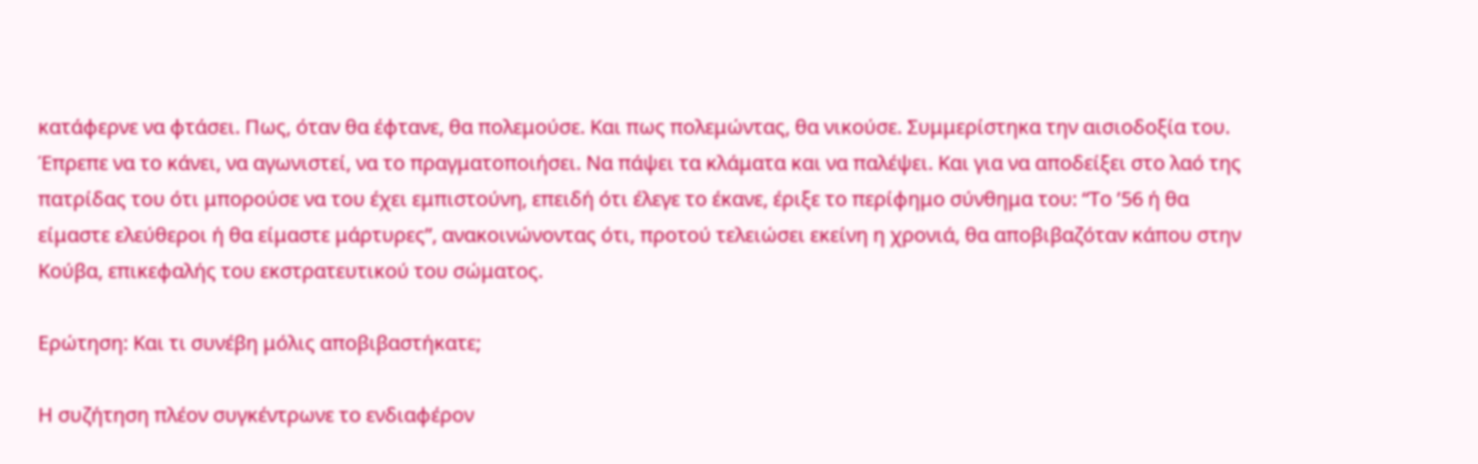κατάφερνε να φτάσει. Πως, όταν θα έφτανε, θα πολεμούσε. Και πως πολεμώντας, θα νικούσε. Συμμερίστηκα την αισιοδοξία του. Έπρεπε να το κάνει, να αγωνιστεί, να το πραγματοποιήσει. Να πάψει τα κλάματα και να παλέψει. Και για να αποδείξει στο λαό της πατρίδας του ότι μπορούσε να του έχει εμπιστούνη, επειδή ότι έλεγε το έκανε, έριξε το περίφημο σύνθημα του: “Το ’56 ή θα είμαστε ελεύθεροι ή θα είμαστε μάρτυρες”, ανακοινώνοντας ότι, προτού τελειώσει εκείνη η χρονιά, θα αποβιβαζόταν κάπου στην Κούβα, επικεφαλής του εκστρατευτικού του σώματος.

Ερώτηση: Και τι συνέβη μόλις αποβιβαστήκατε;

Η συζήτηση πλέον συγκέντρωνε το ενδιαφέρον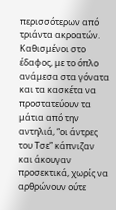περισσότερων από τριάντα ακροατών. Καθισμένοι στο έδαφος, με το όπλο ανάμεσα στα γόνατα και τα κασκέτα να προστατεύουν τα μάτια από την αντηλιά, “οι άντρες του Τσε” κάπνιζαν και άκουγαν προσεκτικά, χωρίς να αρθρώνουν ούτε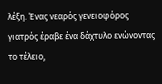λέξη. Ένας νεαρός γενειοφόρος γιατρός έραβε ένα δάχτυλο ενώνοντας το τέλειο,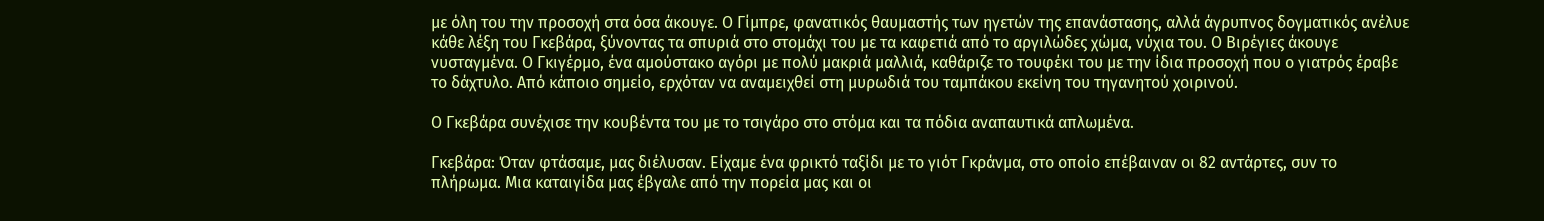με όλη του την προσοχή στα όσα άκουγε. Ο Γίμπρε, φανατικός θαυμαστής των ηγετών της επανάστασης, αλλά άγρυπνος δογματικός ανέλυε κάθε λέξη του Γκεβάρα, ξύνοντας τα σπυριά στο στομάχι του με τα καφετιά από το αργιλώδες χώμα, νύχια του. Ο Βιρέγιες άκουγε νυσταγμένα. Ο Γκιγέρμο, ένα αμούστακο αγόρι με πολύ μακριά μαλλιά, καθάριζε το τουφέκι του με την ίδια προσοχή που ο γιατρός έραβε το δάχτυλο. Από κάποιο σημείο, ερχόταν να αναμειχθεί στη μυρωδιά του ταμπάκου εκείνη του τηγανητού χοιρινού.

Ο Γκεβάρα συνέχισε την κουβέντα του με το τσιγάρο στο στόμα και τα πόδια αναπαυτικά απλωμένα.

Γκεβάρα: Όταν φτάσαμε, μας διέλυσαν. Είχαμε ένα φρικτό ταξίδι με το γιότ Γκράνμα, στο οποίο επέβαιναν οι 82 αντάρτες, συν το πλήρωμα. Μια καταιγίδα μας έβγαλε από την πορεία μας και οι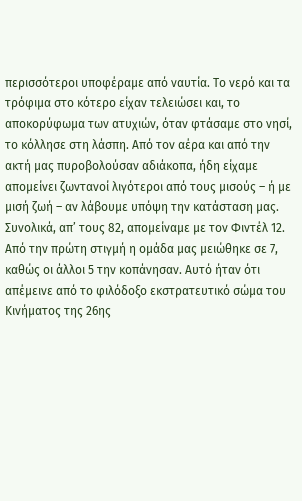περισσότεροι υποφέραμε από ναυτία. Το νερό και τα τρόφιμα στο κότερο είχαν τελειώσει και, το αποκορύφωμα των ατυχιών, όταν φτάσαμε στο νησί, το κόλλησε στη λάσπη. Από τον αέρα και από την ακτή μας πυροβολούσαν αδιάκοπα, ήδη είχαμε απομείνει ζωντανοί λιγότεροι από τους μισούς – ή με μισή ζωή – αν λάβουμε υπόψη την κατάσταση μας. Συνολικά, απ’ τους 82, απομείναμε με τον Φιντέλ 12. Από την πρώτη στιγμή η ομάδα μας μειώθηκε σε 7, καθώς οι άλλοι 5 την κοπάνησαν. Αυτό ήταν ότι απέμεινε από το φιλόδοξο εκστρατευτικό σώμα του Κινήματος της 26ης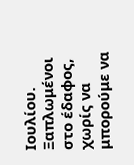Ιουλίου. Ξαπλωμένοι στο έδαφος, χωρίς να μπορούμε να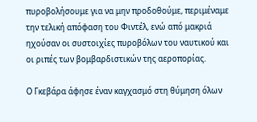πυροβολήσουμε για να μην προδοθούμε, περιμέναμε την τελική απόφαση του Φιντέλ, ενώ από μακριά ηχούσαν οι συστοιχίες πυροβόλων του ναυτικού και οι ριπές των βομβαρδιστικών της αεροπορίας.

Ο Γκεβάρα άφησε έναν καγχασμό στη θύμηση όλων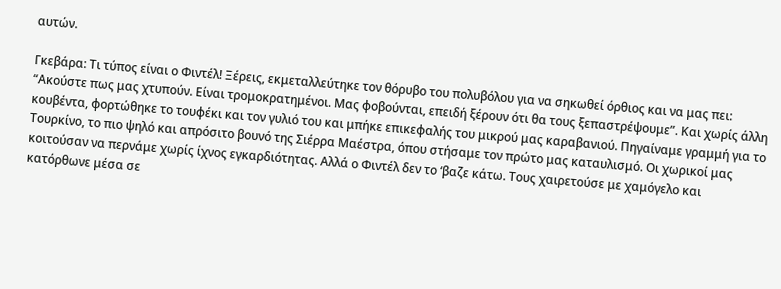αυτών.

Γκεβάρα: Τι τύπος είναι ο Φιντέλ! Ξέρεις, εκμεταλλεύτηκε τον θόρυβο του πολυβόλου για να σηκωθεί όρθιος και να μας πει: “Ακούστε πως μας χτυπούν. Είναι τρομοκρατημένοι. Μας φοβούνται, επειδή ξέρουν ότι θα τους ξεπαστρέψουμε”. Και χωρίς άλλη κουβέντα, φορτώθηκε το τουφέκι και τον γυλιό του και μπήκε επικεφαλής του μικρού μας καραβανιού. Πηγαίναμε γραμμή για το Τουρκίνο, το πιο ψηλό και απρόσιτο βουνό της Σιέρρα Μαέστρα, όπου στήσαμε τον πρώτο μας καταυλισμό. Οι χωρικοί μας κοιτούσαν να περνάμε χωρίς ίχνος εγκαρδιότητας. Αλλά ο Φιντέλ δεν το ‘βαζε κάτω. Τους χαιρετούσε με χαμόγελο και κατόρθωνε μέσα σε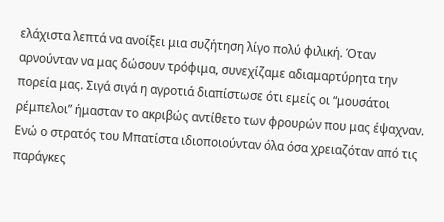ελάχιστα λεπτά να ανοίξει μια συζήτηση λίγο πολύ φιλική. Όταν αρνούνταν να μας δώσουν τρόφιμα, συνεχίζαμε αδιαμαρτύρητα την πορεία μας. Σιγά σιγά η αγροτιά διαπίστωσε ότι εμείς οι “μουσάτοι ρέμπελοι” ήμασταν το ακριβώς αντίθετο των φρουρών που μας έψαχναν. Ενώ ο στρατός του Μπατίστα ιδιοποιούνταν όλα όσα χρειαζόταν από τις παράγκες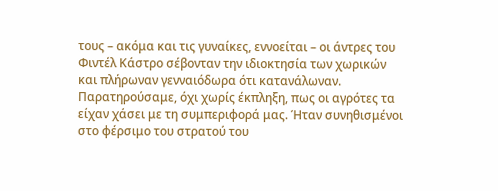τους – ακόμα και τις γυναίκες, εννοείται – οι άντρες του Φιντέλ Κάστρο σέβονταν την ιδιοκτησία των χωρικών και πλήρωναν γενναιόδωρα ότι κατανάλωναν. Παρατηρούσαμε, όχι χωρίς έκπληξη, πως οι αγρότες τα είχαν χάσει με τη συμπεριφορά μας. Ήταν συνηθισμένοι στο φέρσιμο του στρατού του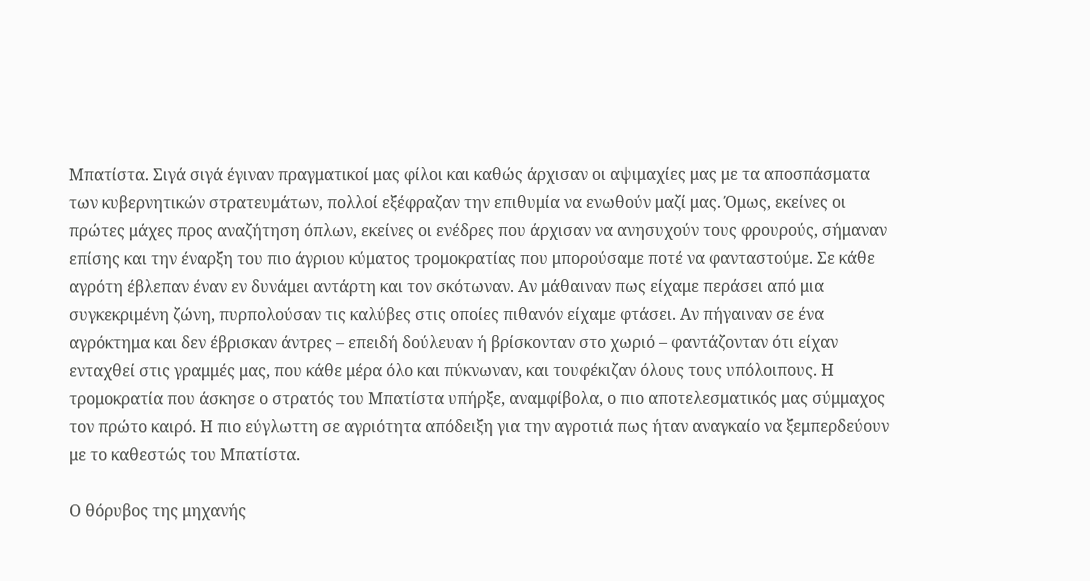Μπατίστα. Σιγά σιγά έγιναν πραγματικοί μας φίλοι και καθώς άρχισαν οι αψιμαχίες μας με τα αποσπάσματα των κυβερνητικών στρατευμάτων, πολλοί εξέφραζαν την επιθυμία να ενωθούν μαζί μας. Όμως, εκείνες οι πρώτες μάχες προς αναζήτηση όπλων, εκείνες οι ενέδρες που άρχισαν να ανησυχούν τους φρουρούς, σήμαναν επίσης και την έναρξη του πιο άγριου κύματος τρομοκρατίας που μπορούσαμε ποτέ να φανταστούμε. Σε κάθε αγρότη έβλεπαν έναν εν δυνάμει αντάρτη και τον σκότωναν. Αν μάθαιναν πως είχαμε περάσει από μια συγκεκριμένη ζώνη, πυρπολούσαν τις καλύβες στις οποίες πιθανόν είχαμε φτάσει. Αν πήγαιναν σε ένα αγρόκτημα και δεν έβρισκαν άντρες – επειδή δούλευαν ή βρίσκονταν στο χωριό – φαντάζονταν ότι είχαν ενταχθεί στις γραμμές μας, που κάθε μέρα όλο και πύκνωναν, και τουφέκιζαν όλους τους υπόλοιπους. Η τρομοκρατία που άσκησε ο στρατός του Μπατίστα υπήρξε, αναμφίβολα, ο πιο αποτελεσματικός μας σύμμαχος τον πρώτο καιρό. Η πιο εύγλωττη σε αγριότητα απόδειξη για την αγροτιά πως ήταν αναγκαίο να ξεμπερδεύουν με το καθεστώς του Μπατίστα.

Ο θόρυβος της μηχανής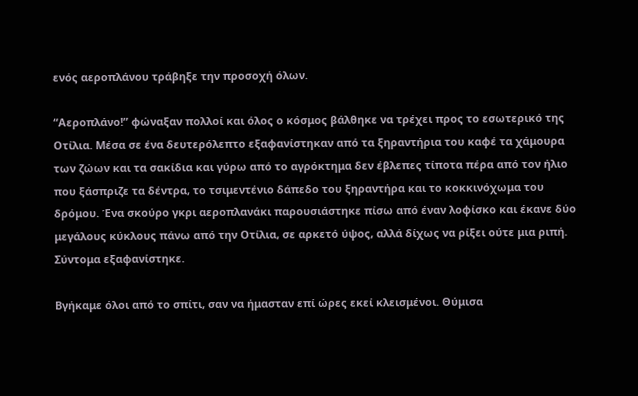ενός αεροπλάνου τράβηξε την προσοχή όλων.

“Αεροπλάνο!” φώναξαν πολλοί και όλος ο κόσμος βάλθηκε να τρέχει προς το εσωτερικό της Οτίλια. Μέσα σε ένα δευτερόλεπτο εξαφανίστηκαν από τα ξηραντήρια του καφέ τα χάμουρα των ζώων και τα σακίδια και γύρω από το αγρόκτημα δεν έβλεπες τίποτα πέρα από τον ήλιο που ξάσπριζε τα δέντρα, το τσιμεντένιο δάπεδο του ξηραντήρα και το κοκκινόχωμα του δρόμου. Ένα σκούρο γκρι αεροπλανάκι παρουσιάστηκε πίσω από έναν λοφίσκο και έκανε δύο μεγάλους κύκλους πάνω από την Οτίλια, σε αρκετό ύψος, αλλά δίχως να ρίξει ούτε μια ριπή. Σύντομα εξαφανίστηκε.

Βγήκαμε όλοι από το σπίτι, σαν να ήμασταν επί ώρες εκεί κλεισμένοι. Θύμισα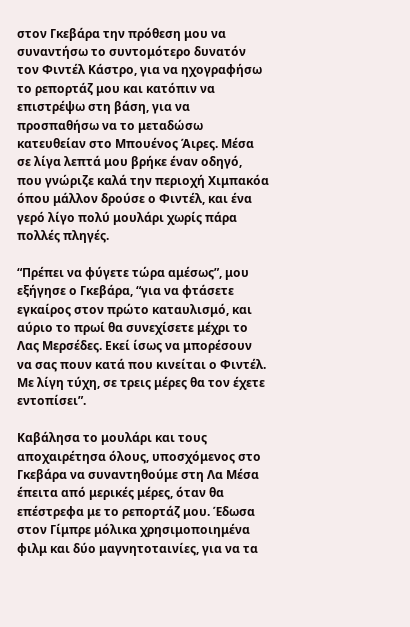στον Γκεβάρα την πρόθεση μου να συναντήσω το συντομότερο δυνατόν τον Φιντέλ Κάστρο, για να ηχογραφήσω το ρεπορτάζ μου και κατόπιν να επιστρέψω στη βάση, για να προσπαθήσω να το μεταδώσω κατευθείαν στο Μπουένος Άιρες. Μέσα σε λίγα λεπτά μου βρήκε έναν οδηγό, που γνώριζε καλά την περιοχή Χιμπακόα όπου μάλλον δρούσε ο Φιντέλ, και ένα γερό λίγο πολύ μουλάρι χωρίς πάρα πολλές πληγές.

“Πρέπει να φύγετε τώρα αμέσως”, μου εξήγησε ο Γκεβάρα, “για να φτάσετε εγκαίρος στον πρώτο καταυλισμό, και αύριο το πρωί θα συνεχίσετε μέχρι το Λας Μερσέδες. Εκεί ίσως να μπορέσουν να σας πουν κατά που κινείται ο Φιντέλ. Με λίγη τύχη, σε τρεις μέρες θα τον έχετε εντοπίσει”.

Καβάλησα το μουλάρι και τους αποχαιρέτησα όλους, υποσχόμενος στο Γκεβάρα να συναντηθούμε στη Λα Μέσα έπειτα από μερικές μέρες, όταν θα επέστρεφα με το ρεπορτάζ μου. Έδωσα στον Γίμπρε μόλικα χρησιμοποιημένα φιλμ και δύο μαγνητοταινίες, για να τα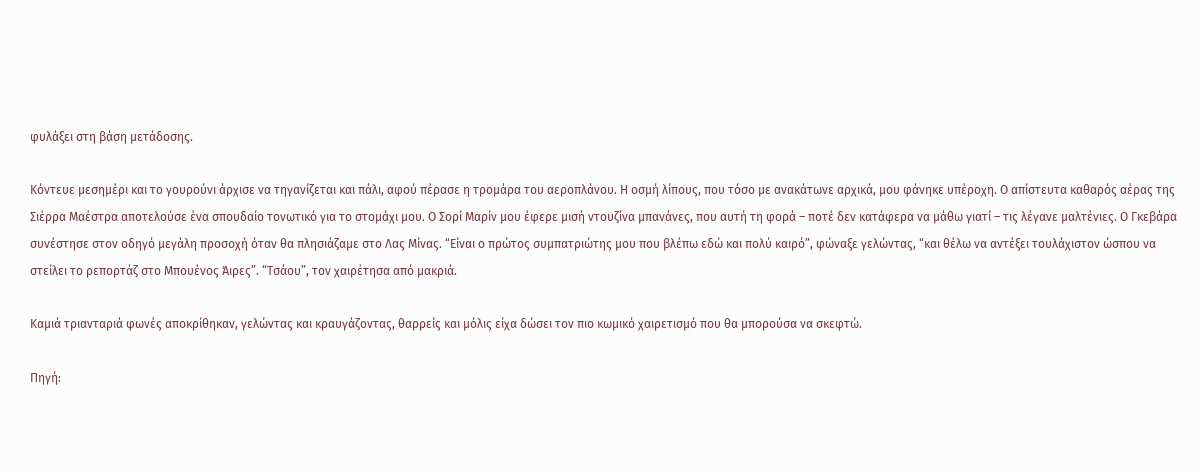φυλάξει στη βάση μετάδοσης.

Κόντευε μεσημέρι και το γουρούνι άρχισε να τηγανίζεται και πάλι, αφού πέρασε η τρομάρα του αεροπλάνου. Η οσμή λίπους, που τόσο με ανακάτωνε αρχικά, μου φάνηκε υπέροχη. Ο απίστευτα καθαρός αέρας της Σιέρρα Μαέστρα αποτελούσε ένα σπουδαίο τονωτικό για το στομάχι μου. Ο Σορί Μαρίν μου έφερε μισή ντουζίνα μπανάνες, που αυτή τη φορά – ποτέ δεν κατάφερα να μάθω γιατί – τις λέγανε μαλτένιες. Ο Γκεβάρα συνέστησε στον οδηγό μεγάλη προσοχή όταν θα πλησιάζαμε στο Λας Μίνας. “Είναι ο πρώτος συμπατριώτης μου που βλέπω εδώ και πολύ καιρό”, φώναξε γελώντας, “και θέλω να αντέξει τουλάχιστον ώσπου να στείλει το ρεπορτάζ στο Μπουένος Άιρες”. “Τσάου”, τον χαιρέτησα από μακριά.

Καμιά τριανταριά φωνές αποκρίθηκαν, γελώντας και κραυγάζοντας, θαρρείς και μόλις είχα δώσει τον πιο κωμικό χαιρετισμό που θα μπορούσα να σκεφτώ.

Πηγή: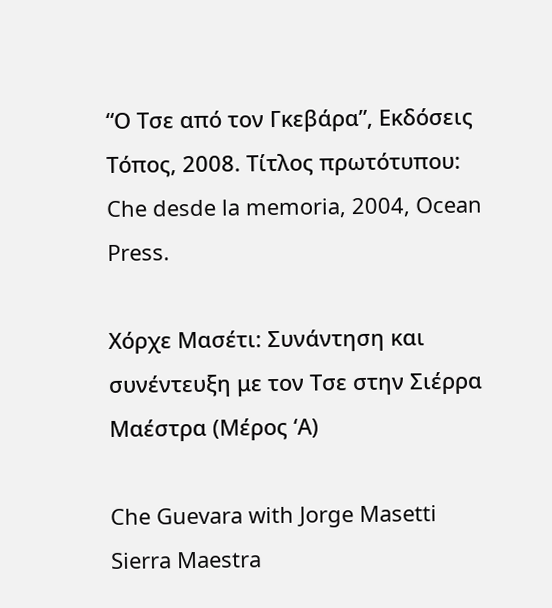“Ο Τσε από τον Γκεβάρα”, Εκδόσεις Τόπος, 2008. Τίτλος πρωτότυπου: Che desde la memoria, 2004, Ocean Press.

Χόρχε Μασέτι: Συνάντηση και συνέντευξη με τον Τσε στην Σιέρρα Μαέστρα (Μέρος ‘Α)

Che Guevara with Jorge Masetti Sierra Maestra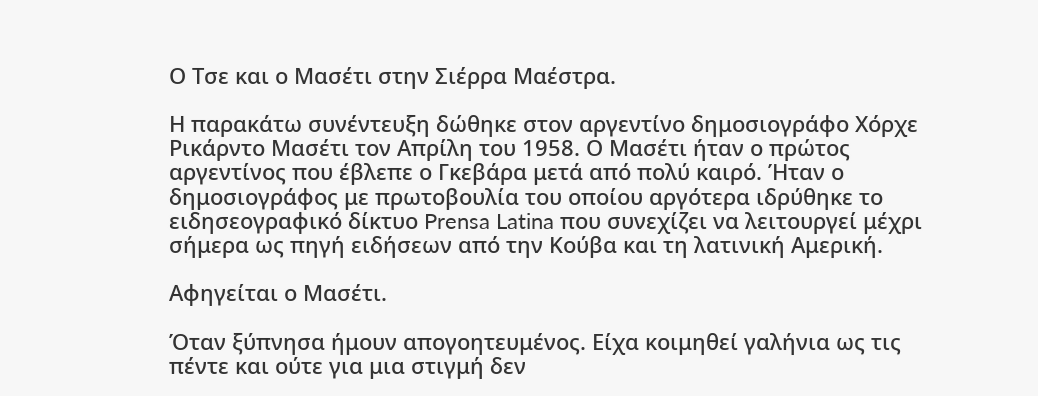Ο Τσε και ο Μασέτι στην Σιέρρα Μαέστρα.

Η παρακάτω συνέντευξη δώθηκε στον αργεντίνο δημοσιογράφο Χόρχε Ρικάρντο Μασέτι τον Απρίλη του 1958. Ο Μασέτι ήταν ο πρώτος αργεντίνος που έβλεπε ο Γκεβάρα μετά από πολύ καιρό. Ήταν ο δημοσιογράφος με πρωτοβουλία του οποίου αργότερα ιδρύθηκε το ειδησεογραφικό δίκτυο Prensa Latina που συνεχίζει να λειτουργεί μέχρι σήμερα ως πηγή ειδήσεων από την Κούβα και τη λατινική Αμερική.

Αφηγείται ο Μασέτι.

Όταν ξύπνησα ήμουν απογοητευμένος. Είχα κοιμηθεί γαλήνια ως τις πέντε και ούτε για μια στιγμή δεν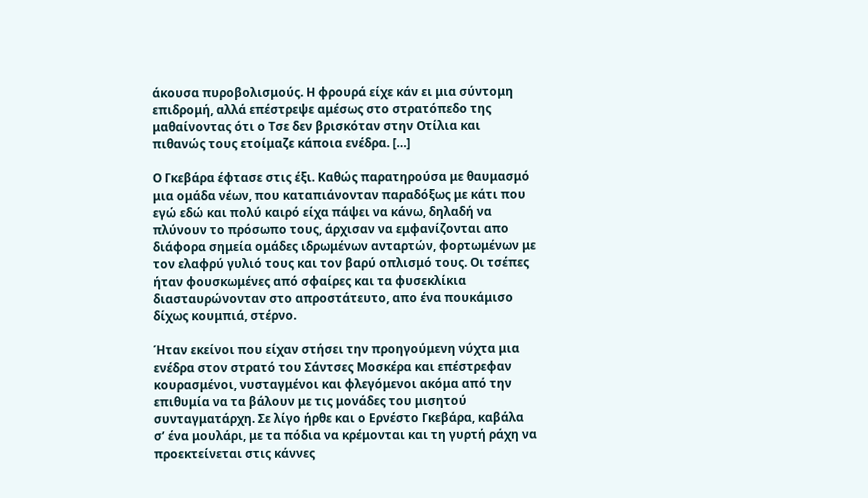άκουσα πυροβολισμούς. Η φρουρά είχε κάν ει μια σύντομη επιδρομή, αλλά επέστρεψε αμέσως στο στρατόπεδο της μαθαίνοντας ότι ο Τσε δεν βρισκόταν στην Οτίλια και πιθανώς τους ετοίμαζε κάποια ενέδρα. […]

Ο Γκεβάρα έφτασε στις έξι. Καθώς παρατηρούσα με θαυμασμό μια ομάδα νέων, που καταπιάνονταν παραδόξως με κάτι που εγώ εδώ και πολύ καιρό είχα πάψει να κάνω, δηλαδή να πλύνουν το πρόσωπο τους, άρχισαν να εμφανίζονται απο διάφορα σημεία ομάδες ιδρωμένων ανταρτών, φορτωμένων με τον ελαφρύ γυλιό τους και τον βαρύ οπλισμό τους. Οι τσέπες ήταν φουσκωμένες από σφαίρες και τα φυσεκλίκια διασταυρώνονταν στο απροστάτευτο, απο ένα πουκάμισο δίχως κουμπιά, στέρνο.

Ήταν εκείνοι που είχαν στήσει την προηγούμενη νύχτα μια ενέδρα στον στρατό του Σάντσες Μοσκέρα και επέστρεφαν κουρασμένοι, νυσταγμένοι και φλεγόμενοι ακόμα από την επιθυμία να τα βάλουν με τις μονάδες του μισητού συνταγματάρχη. Σε λίγο ήρθε και ο Ερνέστο Γκεβάρα, καβάλα σ’ ένα μουλάρι, με τα πόδια να κρέμονται και τη γυρτή ράχη να προεκτείνεται στις κάννες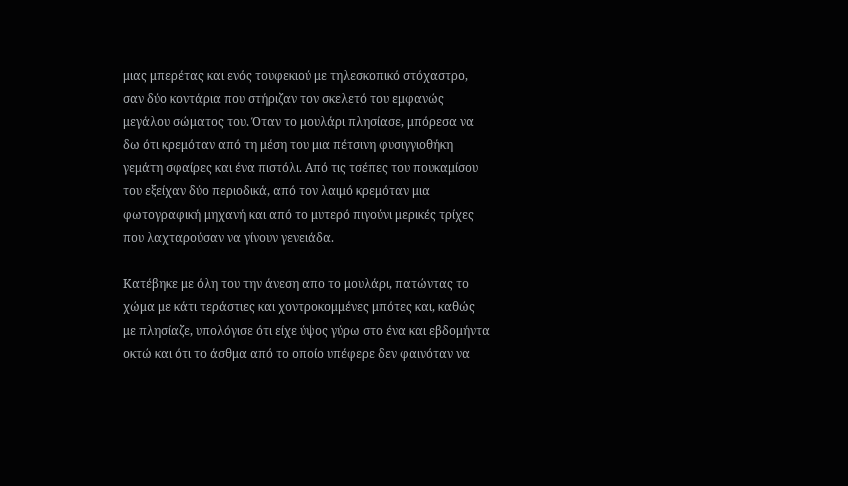μιας μπερέτας και ενός τουφεκιού με τηλεσκοπικό στόχαστρο, σαν δύο κοντάρια που στήριζαν τον σκελετό του εμφανώς μεγάλου σώματος του. Όταν το μουλάρι πλησίασε, μπόρεσα να δω ότι κρεμόταν από τη μέση του μια πέτσινη φυσιγγιοθήκη γεμάτη σφαίρες και ένα πιστόλι. Από τις τσέπες του πουκαμίσου του εξείχαν δύο περιοδικά, από τον λαιμό κρεμόταν μια φωτογραφική μηχανή και από το μυτερό πιγούνι μερικές τρίχες που λαχταρούσαν να γίνουν γενειάδα.

Κατέβηκε με όλη του την άνεση απο το μουλάρι, πατώντας το χώμα με κάτι τεράστιες και χοντροκομμένες μπότες και, καθώς με πλησίαζε, υπολόγισε ότι είχε ύψος γύρω στο ένα και εβδομήντα οκτώ και ότι το άσθμα από το οποίο υπέφερε δεν φαινόταν να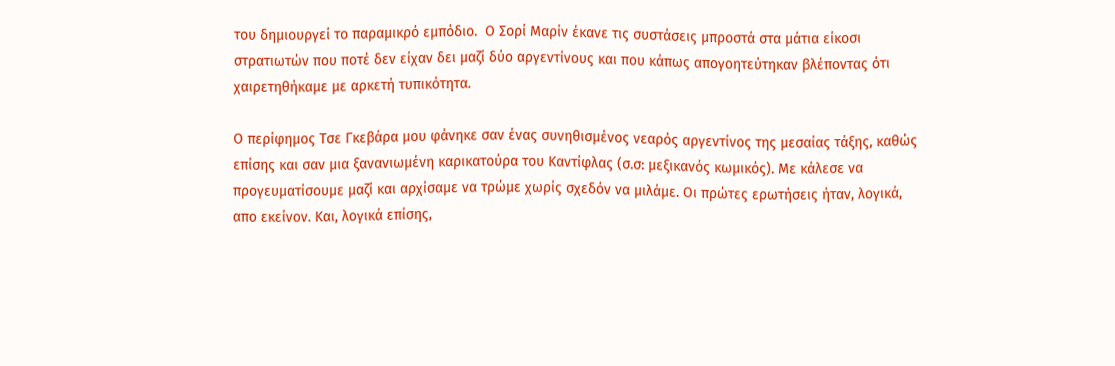του δημιουργεί το παραμικρό εμπόδιο.  Ο Σορί Μαρίν έκανε τις συστάσεις μπροστά στα μάτια είκοσι στρατιωτών που ποτέ δεν είχαν δει μαζί δύο αργεντίνους και που κάπως απογοητεύτηκαν βλέποντας ότι χαιρετηθήκαμε με αρκετή τυπικότητα.

Ο περίφημος Τσε Γκεβάρα μου φάνηκε σαν ένας συνηθισμένος νεαρός αργεντίνος της μεσαίας τάξης, καθώς επίσης και σαν μια ξανανιωμένη καρικατούρα του Καντίφλας (σ.σ: μεξικανός κωμικός). Με κάλεσε να προγευματίσουμε μαζί και αρχίσαμε να τρώμε χωρίς σχεδόν να μιλάμε. Οι πρώτες ερωτήσεις ήταν, λογικά, απο εκείνον. Και, λογικά επίσης,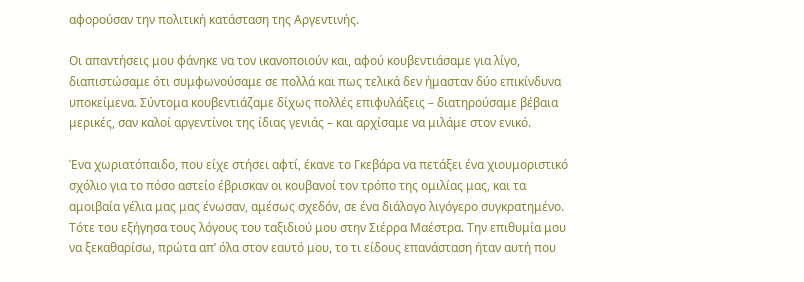αφορούσαν την πολιτική κατάσταση της Αργεντινής.

Οι απαντήσεις μου φάνηκε να τον ικανοποιούν και, αφού κουβεντιάσαμε για λίγο, διαπιστώσαμε ότι συμφωνούσαμε σε πολλά και πως τελικά δεν ήμασταν δύο επικίνδυνα υποκείμενα. Σύντομα κουβεντιάζαμε δίχως πολλές επιφυλάξεις – διατηρούσαμε βέβαια μερικές, σαν καλοί αργεντίνοι της ίδιας γενιάς – και αρχίσαμε να μιλάμε στον ενικό.

Ένα χωριατόπαιδο, που είχε στήσει αφτί, έκανε το Γκεβάρα να πετάξει ένα χιουμοριστικό σχόλιο για το πόσο αστείο έβρισκαν οι κουβανοί τον τρόπο της ομιλίας μας, και τα αμοιβαία γέλια μας μας ένωσαν, αμέσως σχεδόν, σε ένα διάλογο λιγόγερο συγκρατημένο. Τότε του εξήγησα τους λόγους του ταξιδιού μου στην Σιέρρα Μαέστρα. Την επιθυμία μου να ξεκαθαρίσω, πρώτα απ’ όλα στον εαυτό μου, το τι είδους επανάσταση ήταν αυτή που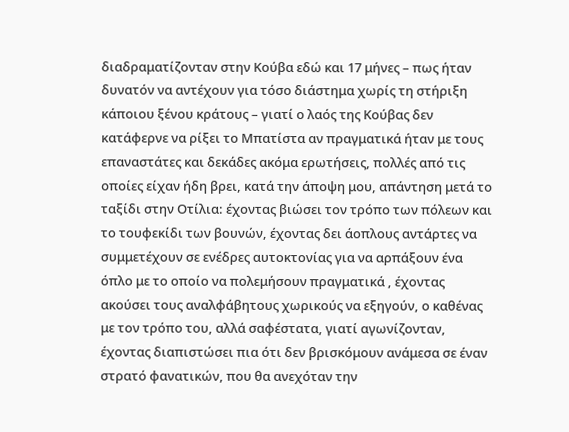διαδραματίζονταν στην Κούβα εδώ και 17 μήνες – πως ήταν δυνατόν να αντέχουν για τόσο διάστημα χωρίς τη στήριξη κάποιου ξένου κράτους – γιατί ο λαός της Κούβας δεν κατάφερνε να ρίξει το Μπατίστα αν πραγματικά ήταν με τους επαναστάτες και δεκάδες ακόμα ερωτήσεις, πολλές από τις οποίες είχαν ήδη βρει, κατά την άποψη μου, απάντηση μετά το ταξίδι στην Οτίλια: έχοντας βιώσει τον τρόπο των πόλεων και το τουφεκίδι των βουνών, έχοντας δει άοπλους αντάρτες να συμμετέχουν σε ενέδρες αυτοκτονίας για να αρπάξουν ένα όπλο με το οποίο να πολεμήσουν πραγματικά , έχοντας ακούσει τους αναλφάβητους χωρικούς να εξηγούν, ο καθένας με τον τρόπο του, αλλά σαφέστατα, γιατί αγωνίζονταν, έχοντας διαπιστώσει πια ότι δεν βρισκόμουν ανάμεσα σε έναν στρατό φανατικών, που θα ανεχόταν την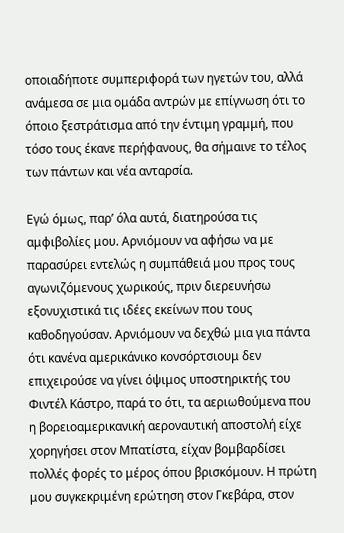οποιαδήποτε συμπεριφορά των ηγετών του, αλλά ανάμεσα σε μια ομάδα αντρών με επίγνωση ότι το όποιο ξεστράτισμα από την έντιμη γραμμή, που τόσο τους έκανε περήφανους, θα σήμαινε το τέλος των πάντων και νέα ανταρσία.

Εγώ όμως, παρ’ όλα αυτά, διατηρούσα τις αμφιβολίες μου. Αρνιόμουν να αφήσω να με παρασύρει εντελώς η συμπάθειά μου προς τους αγωνιζόμενους χωρικούς, πριν διερευνήσω εξονυχιστικά τις ιδέες εκείνων που τους καθοδηγούσαν. Αρνιόμουν να δεχθώ μια για πάντα ότι κανένα αμερικάνικο κονσόρτσιουμ δεν επιχειρούσε να γίνει όψιμος υποστηρικτής του Φιντέλ Κάστρο, παρά το ότι, τα αεριωθούμενα που η βορειοαμερικανική αεροναυτική αποστολή είχε χορηγήσει στον Μπατίστα, είχαν βομβαρδίσει πολλές φορές το μέρος όπου βρισκόμουν. Η πρώτη μου συγκεκριμένη ερώτηση στον Γκεβάρα, στον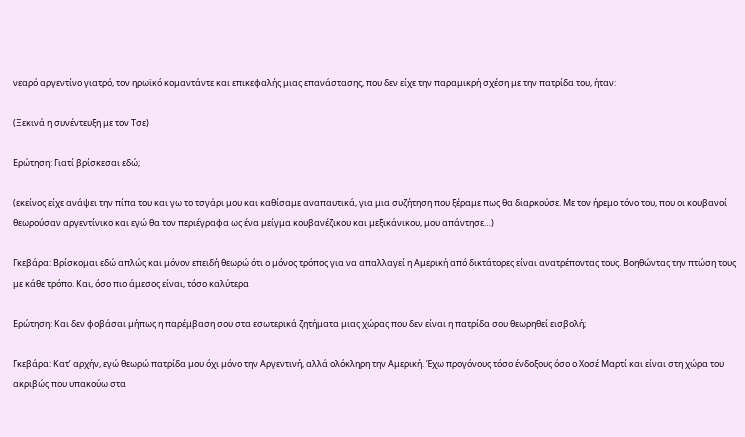νεαρό αργεντίνο γιατρό, τον ηρωϊκό κομαντάντε και επικεφαλής μιας επανάστασης, που δεν είχε την παραμικρή σχέση με την πατρίδα του, ήταν:

(Ξεκινά η συνέντευξη με τον Τσε)

Ερώτηση: Γιατί βρίσκεσαι εδώ;

(εκείνος είχε ανάψει την πίπα του και γω το τσγάρι μου και καθίσαμε αναπαυτικά, για μια συζήτηση που ξέραμε πως θα διαρκούσε. Με τον ήρεμο τόνο του, που οι κουβανοί θεωρούσαν αργεντίνικο και εγώ θα τον περιέγραφα ως ένα μείγμα κουβανέζικου και μεξικάνικου, μου απάντησε…)

Γκεβάρα: Βρίσκομαι εδώ απλώς και μόνον επειδή θεωρώ ότι ο μόνος τρόπος για να απαλλαγεί η Αμερική από δικτάτορες είναι ανατρέποντας τους. Βοηθώντας την πτώση τους με κάθε τρόπο. Και, όσο πιο άμεσος είναι, τόσο καλύτερα

Ερώτηση: Και δεν φοβάσαι μήπως η παρέμβαση σου στα εσωτερικά ζητήματα μιας χώρας που δεν είναι η πατρίδα σου θεωρηθεί εισβολή;

Γκεβάρα: Κατ’ αρχήν, εγώ θεωρώ πατρίδα μου όχι μόνο την Αργεντινή, αλλά ολόκληρη την Αμερική. Έχω προγόνους τόσο ένδοξους όσο ο Χοσέ Μαρτί και είναι στη χώρα του ακριβώς που υπακούω στα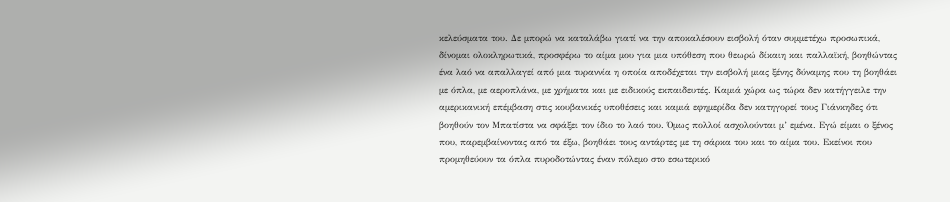κελεύσματα του. Δε μπορώ να καταλάβω γιατί να την αποκαλέσουν εισβολή όταν συμμετέχω προσωπικά, δίνομαι ολοκληρωτικά, προσφέρω το αίμα μου για μια υπόθεση που θεωρώ δίκαιη και παλλαϊκή, βοηθώντας ένα λαό να απαλλαγεί από μια τυραννία η οποία αποδέχεται την εισβολή μιας ξένης δύναμης που τη βοηθάει με όπλα, με αεροπλάνα, με χρήματα και με ειδικούς εκπαιδευτές. Καμιά χώρα ως τώρα δεν κατήγγειλε την αμερικανική επέμβαση στις κουβανικές υποθέσεις και καμιά εφημερίδα δεν κατηγορεί τους Γιάνκηδες ότι βοηθούν τον Μπατίστα να σφάξει τον ίδιο το λαό του. Όμως πολλοί ασχολούνται μ’ εμένα. Εγώ είμαι ο ξένος που, παρεμβαίνοντας από τα έξω, βοηθάει τους αντάρτες με τη σάρκα του και το αίμα του. Εκείνοι που προμηθεύουν τα όπλα πυροδοτώντας έναν πόλεμο στο εσωτερικό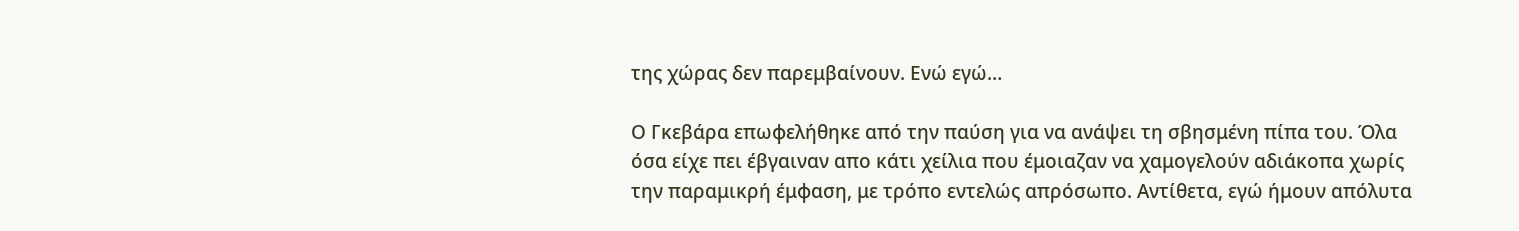της χώρας δεν παρεμβαίνουν. Ενώ εγώ…

Ο Γκεβάρα επωφελήθηκε από την παύση για να ανάψει τη σβησμένη πίπα του. Όλα όσα είχε πει έβγαιναν απο κάτι χείλια που έμοιαζαν να χαμογελούν αδιάκοπα χωρίς την παραμικρή έμφαση, με τρόπο εντελώς απρόσωπο. Αντίθετα, εγώ ήμουν απόλυτα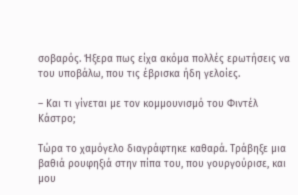σοβαρός. Ήξερα πως είχα ακόμα πολλές ερωτήσεις να του υποβάλω, που τις έβρισκα ήδη γελοίες.

– Και τι γίνεται με τον κομμουνισμό του Φιντέλ Κάστρο;

Τώρα το χαμόγελο διαγράφτηκε καθαρά. Τράβηξε μια βαθιά ρουφηξιά στην πίπα του, που γουργούρισε, και μου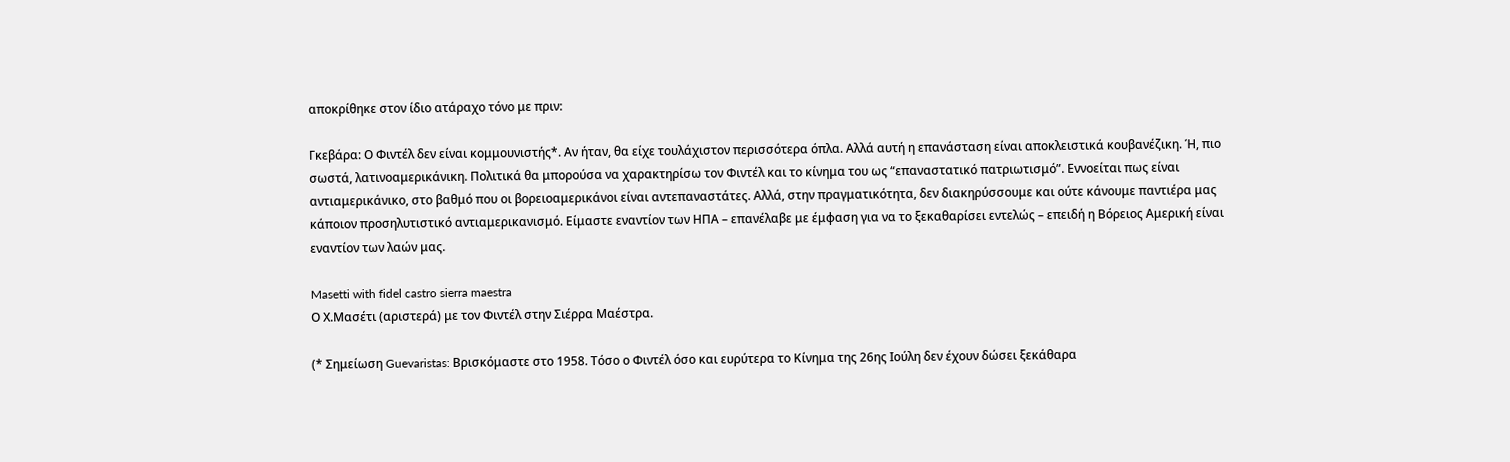αποκρίθηκε στον ίδιο ατάραχο τόνο με πριν:

Γκεβάρα: Ο Φιντέλ δεν είναι κομμουνιστής*. Αν ήταν, θα είχε τουλάχιστον περισσότερα όπλα. Αλλά αυτή η επανάσταση είναι αποκλειστικά κουβανέζικη. Ή, πιο σωστά, λατινοαμερικάνικη. Πολιτικά θα μπορούσα να χαρακτηρίσω τον Φιντέλ και το κίνημα του ως “επαναστατικό πατριωτισμό”. Εννοείται πως είναι αντιαμερικάνικο, στο βαθμό που οι βορειοαμερικάνοι είναι αντεπαναστάτες. Αλλά, στην πραγματικότητα, δεν διακηρύσσουμε και ούτε κάνουμε παντιέρα μας κάποιον προσηλυτιστικό αντιαμερικανισμό. Είμαστε εναντίον των ΗΠΑ – επανέλαβε με έμφαση για να το ξεκαθαρίσει εντελώς – επειδή η Βόρειος Αμερική είναι εναντίον των λαών μας.

Masetti with fidel castro sierra maestra
Ο Χ.Μασέτι (αριστερά) με τον Φιντέλ στην Σιέρρα Μαέστρα.

(* Σημείωση Guevaristas: Βρισκόμαστε στο 1958. Τόσο ο Φιντέλ όσο και ευρύτερα το Κίνημα της 26ης Ιούλη δεν έχουν δώσει ξεκάθαρα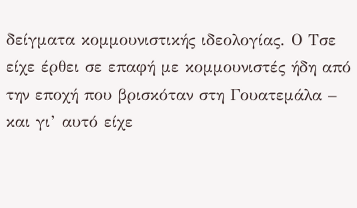δείγματα κομμουνιστικής ιδεολογίας. Ο Τσε είχε έρθει σε επαφή με κομμουνιστές ήδη από την εποχή που βρισκόταν στη Γουατεμάλα – και γι’ αυτό είχε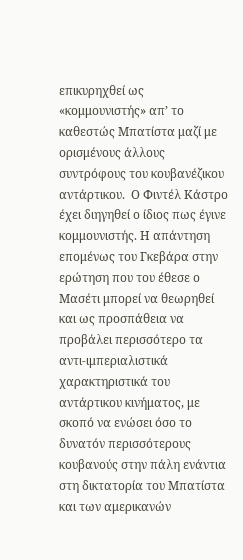επικυρηχθεί ως «κομμουνιστής» απ’ το καθεστώς Μπατίστα μαζί με ορισμένους άλλους συντρόφους του κουβανέζικου αντάρτικου.  Ο Φιντέλ Κάστρο έχει διηγηθεί ο ίδιος πως έγινε κομμουνιστής. Η απάντηση επομένως του Γκεβάρα στην ερώτηση που του έθεσε ο Μασέτι μπορεί να θεωρηθεί και ως προσπάθεια να προβάλει περισσότερο τα αντι-ιμπεριαλιστικά χαρακτηριστικά του αντάρτικου κινήματος, με σκοπό να ενώσει όσο το δυνατόν περισσότερους κουβανούς στην πάλη ενάντια στη δικτατορία του Μπατίστα και των αμερικανών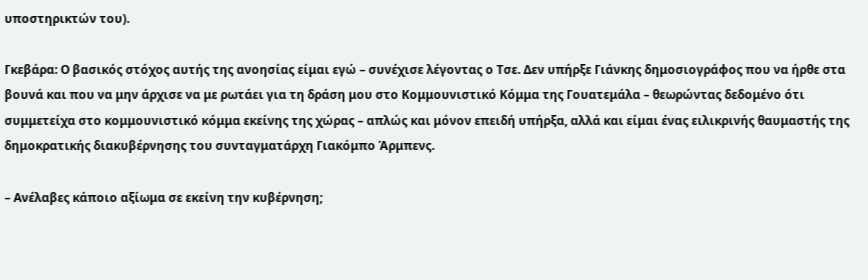υποστηρικτών του).

Γκεβάρα: Ο βασικός στόχος αυτής της ανοησίας είμαι εγώ – συνέχισε λέγοντας ο Τσε. Δεν υπήρξε Γιάνκης δημοσιογράφος που να ήρθε στα βουνά και που να μην άρχισε να με ρωτάει για τη δράση μου στο Κομμουνιστικό Κόμμα της Γουατεμάλα – θεωρώντας δεδομένο ότι συμμετείχα στο κομμουνιστικό κόμμα εκείνης της χώρας – απλώς και μόνον επειδή υπήρξα, αλλά και είμαι ένας ειλικρινής θαυμαστής της δημοκρατικής διακυβέρνησης του συνταγματάρχη Γιακόμπο Άρμπενς.

– Ανέλαβες κάποιο αξίωμα σε εκείνη την κυβέρνηση;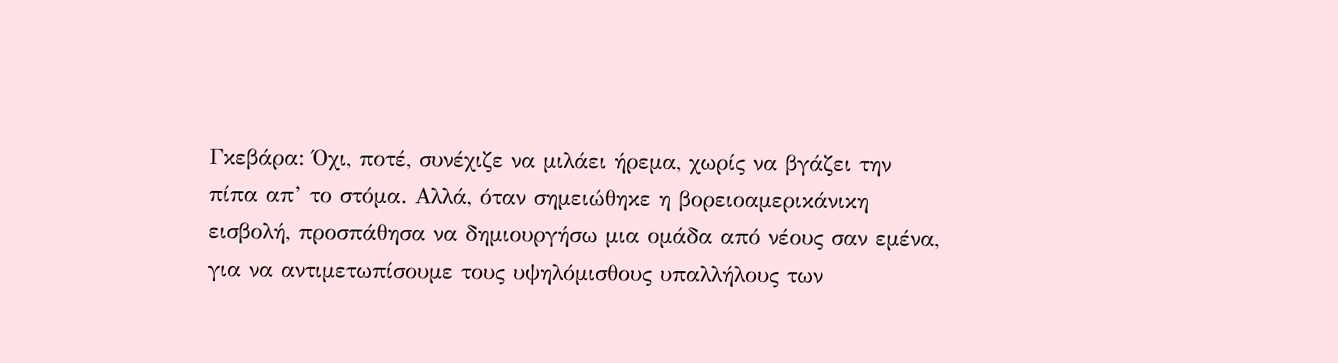Γκεβάρα: Όχι, ποτέ, συνέχιζε να μιλάει ήρεμα, χωρίς να βγάζει την πίπα απ’ το στόμα. Αλλά, όταν σημειώθηκε η βορειοαμερικάνικη εισβολή, προσπάθησα να δημιουργήσω μια ομάδα από νέους σαν εμένα, για να αντιμετωπίσουμε τους υψηλόμισθους υπαλλήλους των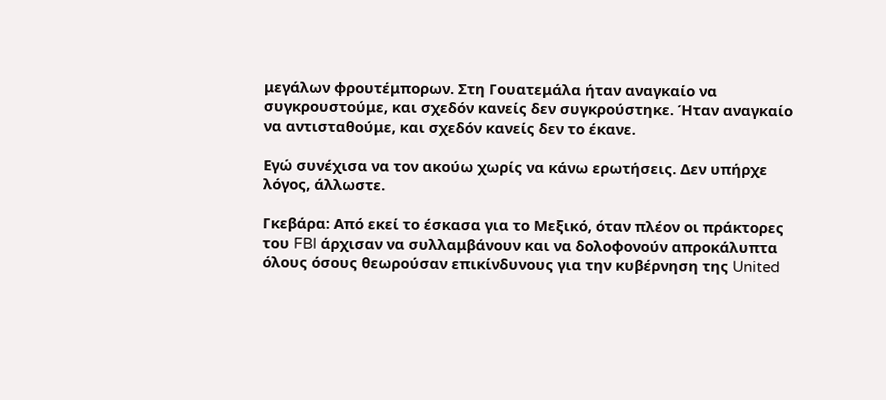μεγάλων φρουτέμπορων. Στη Γουατεμάλα ήταν αναγκαίο να συγκρουστούμε, και σχεδόν κανείς δεν συγκρούστηκε. Ήταν αναγκαίο να αντισταθούμε, και σχεδόν κανείς δεν το έκανε.

Εγώ συνέχισα να τον ακούω χωρίς να κάνω ερωτήσεις. Δεν υπήρχε λόγος, άλλωστε.

Γκεβάρα: Από εκεί το έσκασα για το Μεξικό, όταν πλέον οι πράκτορες του FBI άρχισαν να συλλαμβάνουν και να δολοφονούν απροκάλυπτα όλους όσους θεωρούσαν επικίνδυνους για την κυβέρνηση της United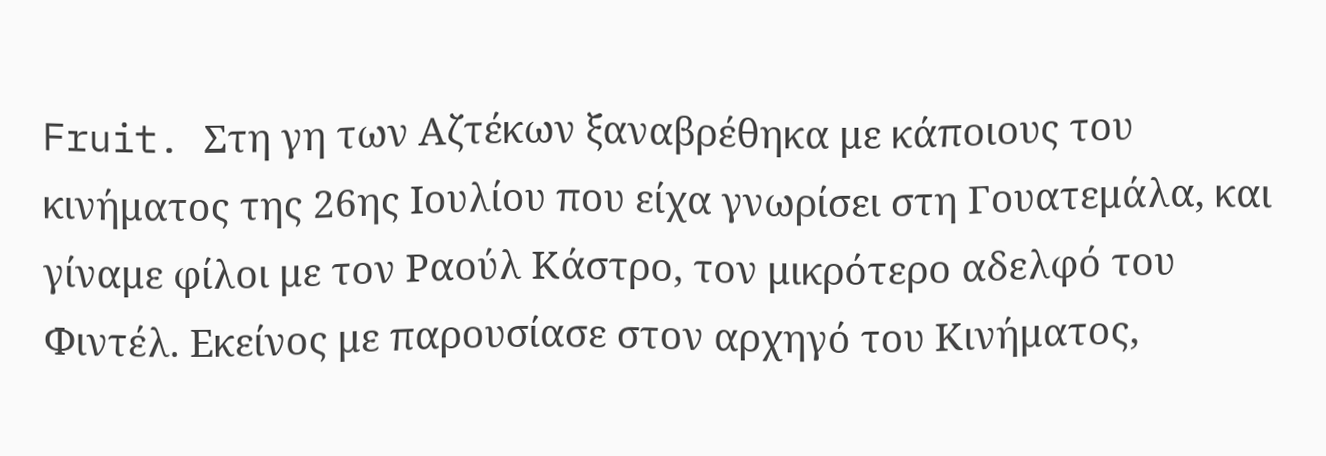Fruit. Στη γη των Αζτέκων ξαναβρέθηκα με κάποιους του κινήματος της 26ης Ιουλίου που είχα γνωρίσει στη Γουατεμάλα, και γίναμε φίλοι με τον Ραούλ Κάστρο, τον μικρότερο αδελφό του Φιντέλ. Εκείνος με παρουσίασε στον αρχηγό του Κινήματος,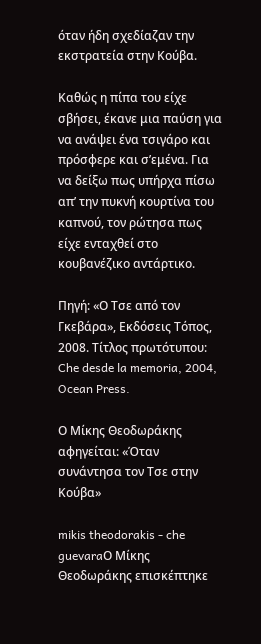όταν ήδη σχεδίαζαν την εκστρατεία στην Κούβα.

Καθώς η πίπα του είχε σβήσει, έκανε μια παύση για να ανάψει ένα τσιγάρο και πρόσφερε και σ’εμένα. Για να δείξω πως υπήρχα πίσω απ’ την πυκνή κουρτίνα του καπνού, τον ρώτησα πως είχε ενταχθεί στο κουβανέζικο αντάρτικο.

Πηγή: «Ο Τσε από τον Γκεβάρα», Εκδόσεις Τόπος, 2008. Τίτλος πρωτότυπου: Che desde la memoria, 2004, Ocean Press.

Ο Μίκης Θεοδωράκης αφηγείται: «Όταν συνάντησα τον Τσε στην Κούβα»

mikis theodorakis - che guevaraΟ Μίκης Θεοδωράκης επισκέπτηκε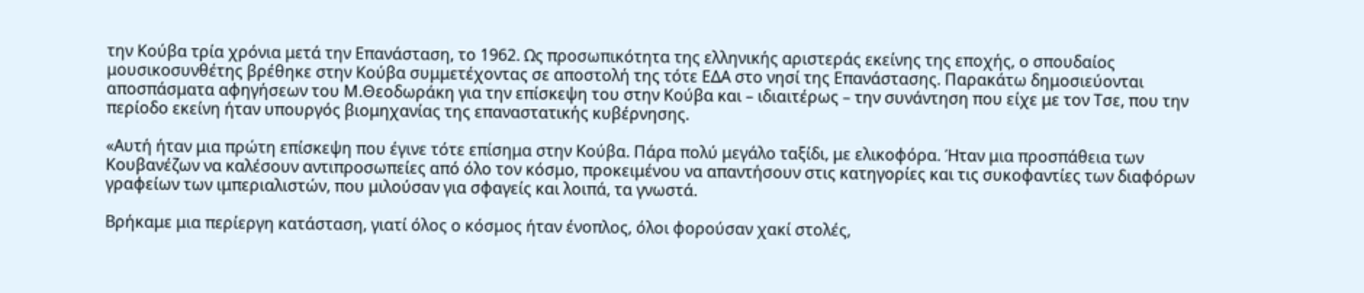την Κούβα τρία χρόνια μετά την Επανάσταση, το 1962. Ως προσωπικότητα της ελληνικής αριστεράς εκείνης της εποχής, ο σπουδαίος μουσικοσυνθέτης βρέθηκε στην Κούβα συμμετέχοντας σε αποστολή της τότε ΕΔΑ στο νησί της Επανάστασης. Παρακάτω δημοσιεύονται αποσπάσματα αφηγήσεων του Μ.Θεοδωράκη για την επίσκεψη του στην Κούβα και – ιδιαιτέρως – την συνάντηση που είχε με τον Τσε, που την περίοδο εκείνη ήταν υπουργός βιομηχανίας της επαναστατικής κυβέρνησης.

«Αυτή ήταν μια πρώτη επίσκεψη που έγινε τότε επίσημα στην Κούβα. Πάρα πολύ μεγάλο ταξίδι, με ελικοφόρα. Ήταν μια προσπάθεια των Κουβανέζων να καλέσουν αντιπροσωπείες από όλο τον κόσμο, προκειμένου να απαντήσουν στις κατηγορίες και τις συκοφαντίες των διαφόρων γραφείων των ιμπεριαλιστών, που μιλούσαν για σφαγείς και λοιπά, τα γνωστά.

Βρήκαμε μια περίεργη κατάσταση, γιατί όλος ο κόσμος ήταν ένοπλος, όλοι φορούσαν χακί στολές,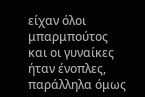είχαν όλοι μπαρμπούτος και οι γυναίκες ήταν ένοπλες, παράλληλα όμως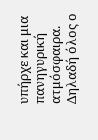υπήρχε και μια πανηγυρική ατμόσφαιρα. Δηλαδή όλος ο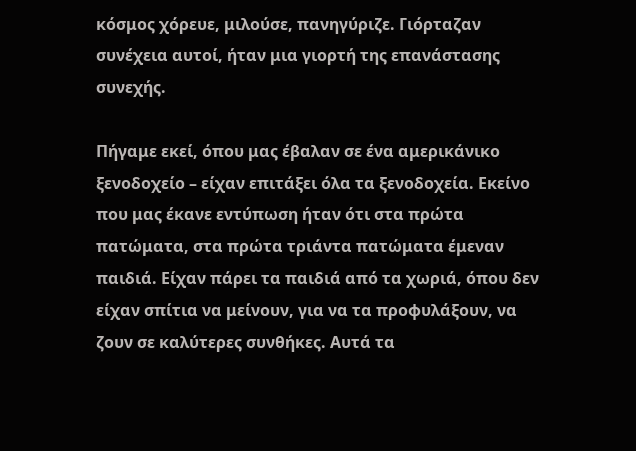κόσμος χόρευε, μιλούσε, πανηγύριζε. Γιόρταζαν συνέχεια αυτοί, ήταν μια γιορτή της επανάστασης συνεχής.

Πήγαμε εκεί, όπου μας έβαλαν σε ένα αμερικάνικο ξενοδοχείο – είχαν επιτάξει όλα τα ξενοδοχεία. Εκείνο που μας έκανε εντύπωση ήταν ότι στα πρώτα πατώματα, στα πρώτα τριάντα πατώματα έμεναν παιδιά. Είχαν πάρει τα παιδιά από τα χωριά, όπου δεν είχαν σπίτια να μείνουν, για να τα προφυλάξουν, να ζουν σε καλύτερες συνθήκες. Αυτά τα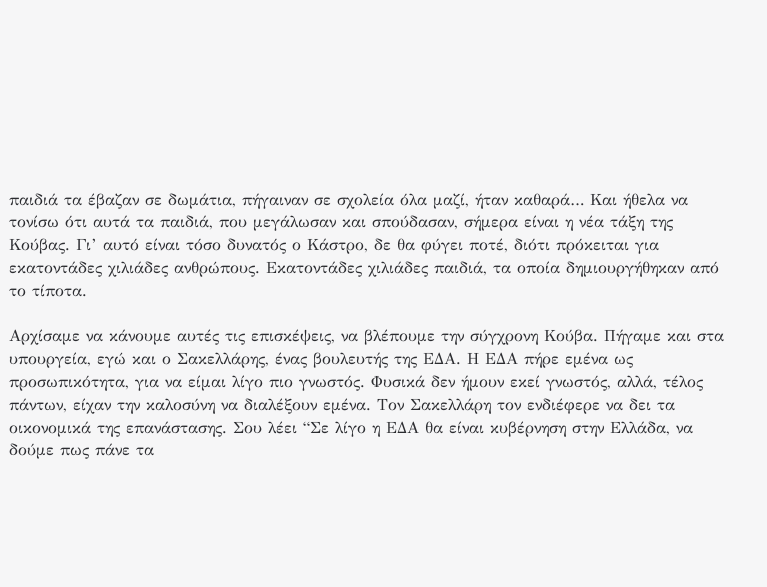παιδιά τα έβαζαν σε δωμάτια, πήγαιναν σε σχολεία όλα μαζί, ήταν καθαρά… Και ήθελα να τονίσω ότι αυτά τα παιδιά, που μεγάλωσαν και σπούδασαν, σήμερα είναι η νέα τάξη της Κούβας. Γι’ αυτό είναι τόσο δυνατός ο Κάστρο, δε θα φύγει ποτέ, διότι πρόκειται για εκατοντάδες χιλιάδες ανθρώπους. Εκατοντάδες χιλιάδες παιδιά, τα οποία δημιουργήθηκαν από το τίποτα.

Αρχίσαμε να κάνουμε αυτές τις επισκέψεις, να βλέπουμε την σύγχρονη Κούβα. Πήγαμε και στα υπουργεία, εγώ και ο Σακελλάρης, ένας βουλευτής της ΕΔΑ. Η ΕΔΑ πήρε εμένα ως προσωπικότητα, για να είμαι λίγο πιο γνωστός. Φυσικά δεν ήμουν εκεί γνωστός, αλλά, τέλος πάντων, είχαν την καλοσύνη να διαλέξουν εμένα. Τον Σακελλάρη τον ενδιέφερε να δει τα οικονομικά της επανάστασης. Σου λέει “Σε λίγο η ΕΔΑ θα είναι κυβέρνηση στην Ελλάδα, να δούμε πως πάνε τα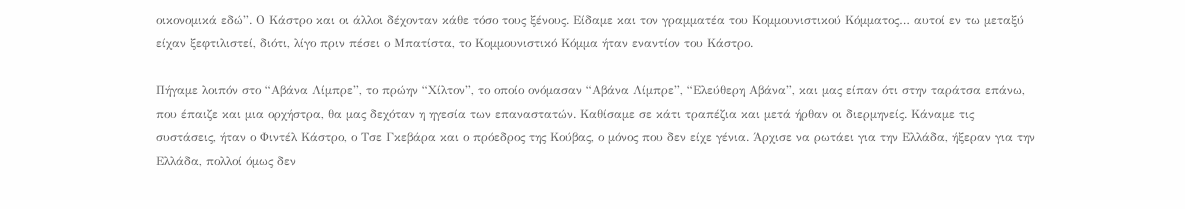οικονομικά εδώ”. Ο Κάστρο και οι άλλοι δέχονταν κάθε τόσο τους ξένους. Είδαμε και τον γραμματέα του Κομμουνιστικού Κόμματος… αυτοί εν τω μεταξύ είχαν ξεφτιλιστεί, διότι, λίγο πριν πέσει ο Μπατίστα, το Κομμουνιστικό Κόμμα ήταν εναντίον του Κάστρο.

Πήγαμε λοιπόν στο “Αβάνα Λίμπρε”, το πρώην “Χίλτον”, το οποίο ονόμασαν “Αβάνα Λίμπρε”, “Ελεύθερη Αβάνα”, και μας είπαν ότι στην ταράτσα επάνω, που έπαιζε και μια ορχήστρα, θα μας δεχόταν η ηγεσία των επαναστατών. Καθίσαμε σε κάτι τραπέζια και μετά ήρθαν οι διερμηνείς. Κάναμε τις συστάσεις, ήταν ο Φιντέλ Κάστρο, ο Τσε Γκεβάρα και ο πρόεδρος της Κούβας, ο μόνος που δεν είχε γένια. Άρχισε να ρωτάει για την Ελλάδα, ήξεραν για την Ελλάδα, πολλοί όμως δεν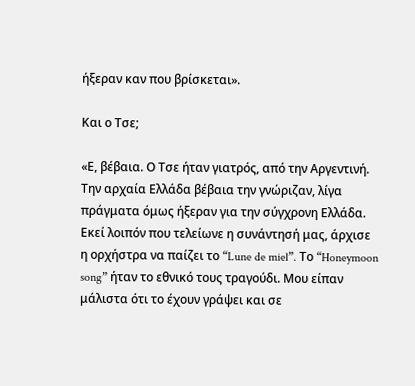ήξεραν καν που βρίσκεται».

Και ο Τσε;

«Ε, βέβαια. Ο Τσε ήταν γιατρός, από την Αργεντινή. Την αρχαία Ελλάδα βέβαια την γνώριζαν, λίγα πράγματα όμως ήξεραν για την σύγχρονη Ελλάδα. Εκεί λοιπόν που τελείωνε η συνάντησή μας, άρχισε η ορχήστρα να παίζει το “Lune de miel”. Το “Honeymoon song” ήταν το εθνικό τους τραγούδι. Μου είπαν μάλιστα ότι το έχουν γράψει και σε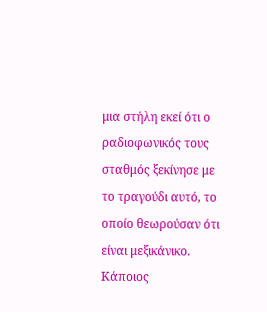μια στήλη εκεί ότι ο ραδιοφωνικός τους σταθμός ξεκίνησε με το τραγούδι αυτό, το οποίο θεωρούσαν ότι είναι μεξικάνικο. Κάποιος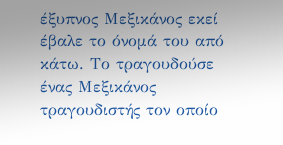έξυπνος Μεξικάνος εκεί έβαλε το όνομά του από κάτω. Το τραγουδούσε ένας Μεξικάνος τραγουδιστής τον οποίο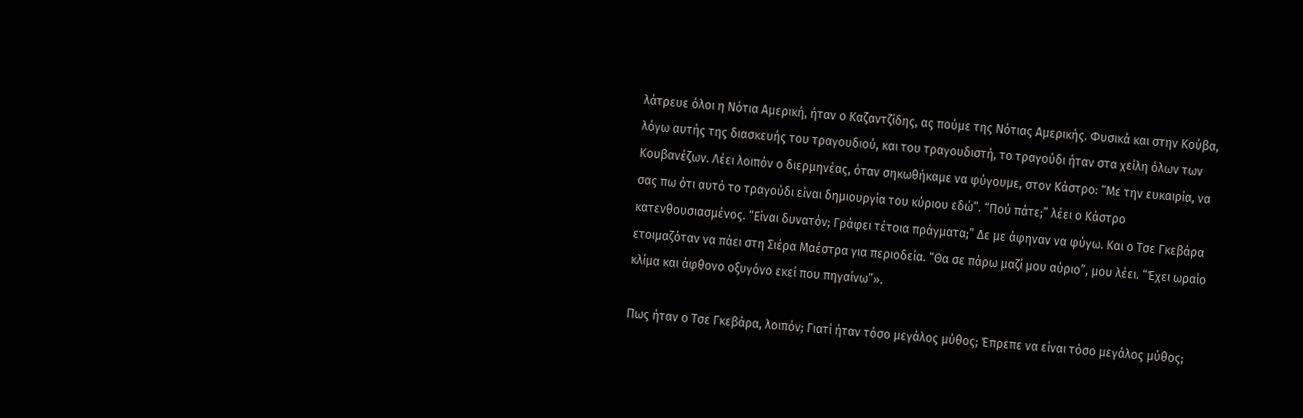λάτρευε όλοι η Νότια Αμερική, ήταν ο Καζαντζίδης, ας πούμε της Νότιας Αμερικής. Φυσικά και στην Κούβα, λόγω αυτής της διασκευής του τραγουδιού, και του τραγουδιστή, το τραγούδι ήταν στα χείλη όλων των Κουβανέζων. Λέει λοιπόν ο διερμηνέας, όταν σηκωθήκαμε να φύγουμε, στον Κάστρο: “Με την ευκαιρία, να σας πω ότι αυτό το τραγούδι είναι δημιουργία του κύριου εδώ”. “Πού πάτε;” λέει ο Κάστρο κατενθουσιασμένος. “Είναι δυνατόν; Γράφει τέτοια πράγματα;” Δε με άφηναν να φύγω. Και ο Τσε Γκεβάρα ετοιμαζόταν να πάει στη Σιέρα Μαέστρα για περιοδεία. “Θα σε πάρω μαζί μου αύριο”, μου λέει. “Έχει ωραίο κλίμα και άφθονο οξυγόνο εκεί που πηγαίνω”».

Πως ήταν ο Τσε Γκεβάρα, λοιπόν; Γιατί ήταν τόσο μεγάλος μύθος; Έπρεπε να είναι τόσο μεγάλος μύθος;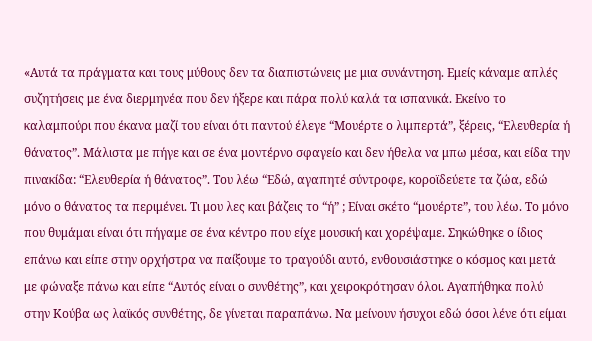«Αυτά τα πράγματα και τους μύθους δεν τα διαπιστώνεις με μια συνάντηση. Εμείς κάναμε απλές συζητήσεις με ένα διερμηνέα που δεν ήξερε και πάρα πολύ καλά τα ισπανικά. Εκείνο το καλαμπούρι που έκανα μαζί του είναι ότι παντού έλεγε “Μουέρτε ο λιμπερτά”, ξέρεις, “Ελευθερία ή θάνατος”. Μάλιστα με πήγε και σε ένα μοντέρνο σφαγείο και δεν ήθελα να μπω μέσα, και είδα την πινακίδα: “Ελευθερία ή θάνατος”. Του λέω “Εδώ, αγαπητέ σύντροφε, κοροϊδεύετε τα ζώα, εδώ μόνο ο θάνατος τα περιμένει. Τι μου λες και βάζεις το “ή” ; Είναι σκέτο “μουέρτε”, του λέω. Το μόνο που θυμάμαι είναι ότι πήγαμε σε ένα κέντρο που είχε μουσική και χορέψαμε. Σηκώθηκε ο ίδιος επάνω και είπε στην ορχήστρα να παίξουμε το τραγούδι αυτό, ενθουσιάστηκε ο κόσμος και μετά με φώναξε πάνω και είπε “Αυτός είναι ο συνθέτης”, και χειροκρότησαν όλοι. Αγαπήθηκα πολύ στην Κούβα ως λαϊκός συνθέτης, δε γίνεται παραπάνω. Να μείνουν ήσυχοι εδώ όσοι λένε ότι είμαι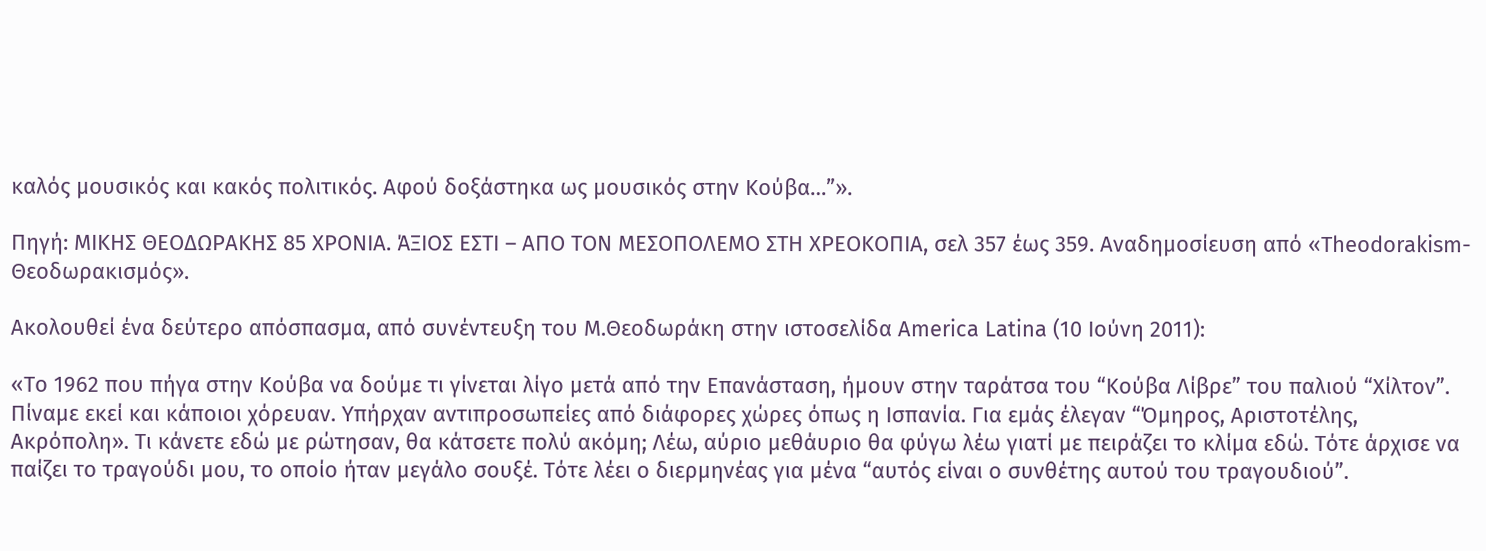καλός μουσικός και κακός πολιτικός. Αφού δοξάστηκα ως μουσικός στην Κούβα…”».

Πηγή: ΜΙΚΗΣ ΘΕΟΔΩΡΑΚΗΣ 85 ΧΡΟΝΙΑ. ΆΞΙΟΣ ΕΣΤΙ – ΑΠΟ ΤΟΝ ΜΕΣΟΠΟΛΕΜΟ ΣΤΗ ΧΡΕΟΚΟΠΙΑ, σελ 357 έως 359. Αναδημοσίευση από «Theodorakism-Θεοδωρακισμός».

Ακολουθεί ένα δεύτερο απόσπασμα, από συνέντευξη του Μ.Θεοδωράκη στην ιστοσελίδα America Latina (10 Ιούνη 2011):

«Το 1962 που πήγα στην Κούβα να δούμε τι γίνεται λίγο μετά από την Επανάσταση, ήμουν στην ταράτσα του “Κούβα Λίβρε” του παλιού “Χίλτον”. Πίναμε εκεί και κάποιοι χόρευαν. Υπήρχαν αντιπροσωπείες από διάφορες χώρες όπως η Ισπανία. Για εμάς έλεγαν “Όμηρος, Αριστοτέλης, Ακρόπολη». Τι κάνετε εδώ με ρώτησαν, θα κάτσετε πολύ ακόμη; Λέω, αύριο μεθάυριο θα φύγω λέω γιατί με πειράζει το κλίμα εδώ. Τότε άρχισε να παίζει το τραγούδι μου, το οποίο ήταν μεγάλο σουξέ. Τότε λέει ο διερμηνέας για μένα “αυτός είναι ο συνθέτης αυτού του τραγουδιού”.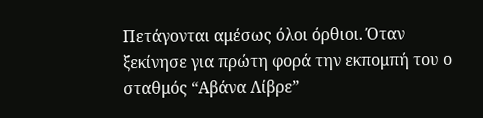Πετάγονται αμέσως όλοι όρθιοι. Όταν ξεκίνησε για πρώτη φορά την εκπομπή του ο σταθμός “Αβάνα Λίβρε”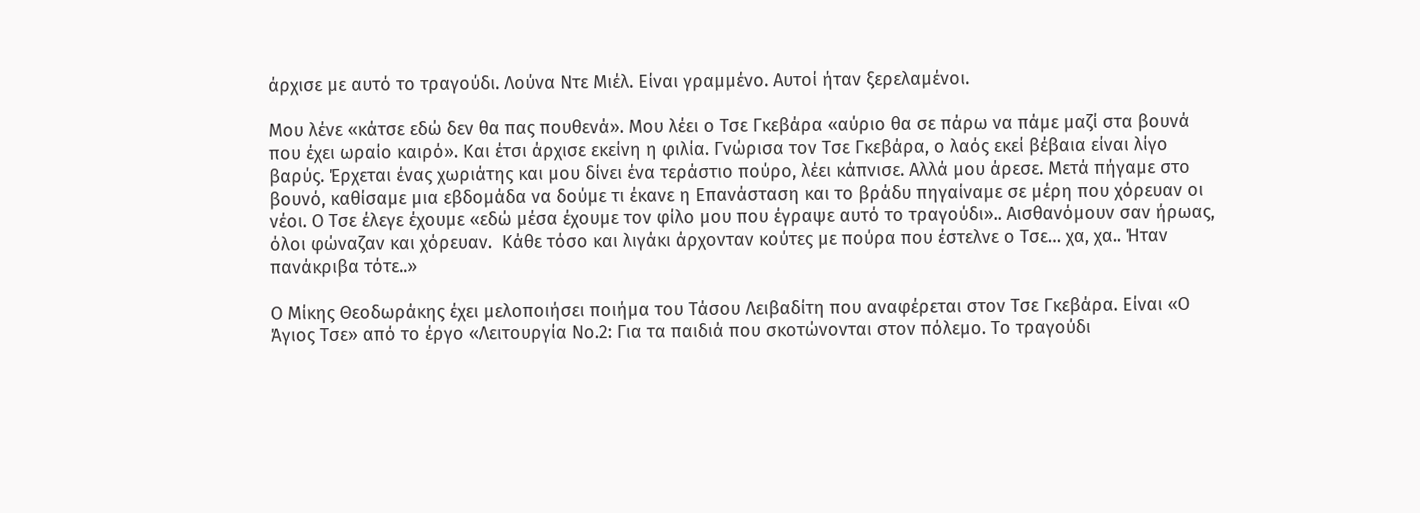άρχισε με αυτό το τραγούδι. Λούνα Ντε Μιέλ. Είναι γραμμένο. Αυτοί ήταν ξερελαμένοι.

Μου λένε «κάτσε εδώ δεν θα πας πουθενά». Μου λέει ο Τσε Γκεβάρα «αύριο θα σε πάρω να πάμε μαζί στα βουνά που έχει ωραίο καιρό». Και έτσι άρχισε εκείνη η φιλία. Γνώρισα τον Τσε Γκεβάρα, ο λαός εκεί βέβαια είναι λίγο βαρύς. Έρχεται ένας χωριάτης και μου δίνει ένα τεράστιο πούρο, λέει κάπνισε. Αλλά μου άρεσε. Μετά πήγαμε στο βουνό, καθίσαμε μια εβδομάδα να δούμε τι έκανε η Επανάσταση και το βράδυ πηγαίναμε σε μέρη που χόρευαν οι νέοι. Ο Τσε έλεγε έχουμε «εδώ μέσα έχουμε τον φίλο μου που έγραψε αυτό το τραγούδι».. Αισθανόμουν σαν ήρωας, όλοι φώναζαν και χόρευαν.  Κάθε τόσο και λιγάκι άρχονταν κούτες με πούρα που έστελνε ο Τσε… χα, χα.. Ήταν πανάκριβα τότε..»

Ο Μίκης Θεοδωράκης έχει μελοποιήσει ποιήμα του Τάσου Λειβαδίτη που αναφέρεται στον Τσε Γκεβάρα. Είναι «Ο Άγιος Τσε» από το έργο «Λειτουργία Νο.2: Για τα παιδιά που σκοτώνονται στον πόλεμο. Το τραγούδι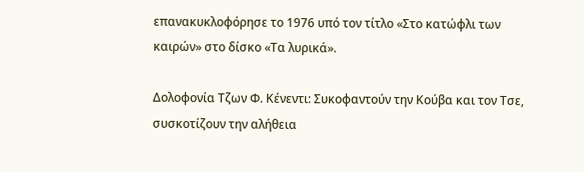επανακυκλοφόρησε το 1976 υπό τον τίτλο «Στο κατώφλι των καιρών» στο δίσκο «Τα λυρικά».

Δολοφονία Τζων Φ. Κένεντι: Συκοφαντούν την Κούβα και τον Τσε, συσκοτίζουν την αλήθεια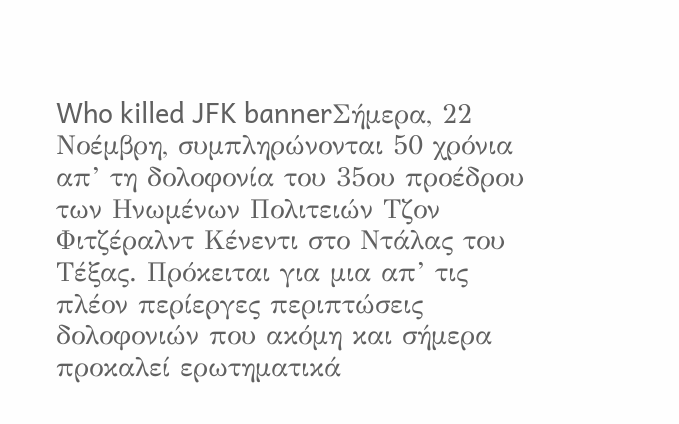Who killed JFK bannerΣήμερα, 22 Νοέμβρη, συμπληρώνονται 50 χρόνια απ’ τη δολοφονία του 35ου προέδρου των Ηνωμένων Πολιτειών Τζον Φιτζέραλντ Κένεντι στο Ντάλας του Τέξας. Πρόκειται για μια απ’ τις πλέον περίεργες περιπτώσεις δολοφονιών που ακόμη και σήμερα προκαλεί ερωτηματικά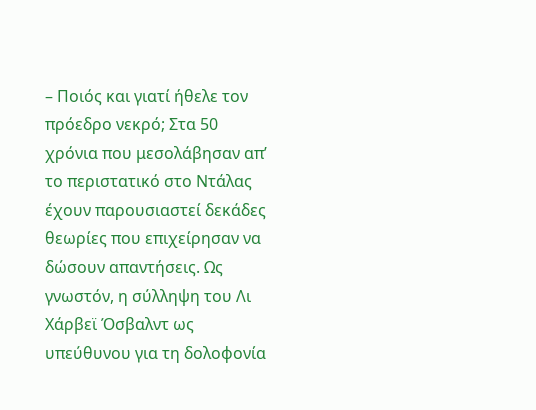– Ποιός και γιατί ήθελε τον πρόεδρο νεκρό; Στα 50 χρόνια που μεσολάβησαν απ’ το περιστατικό στο Ντάλας έχουν παρουσιαστεί δεκάδες θεωρίες που επιχείρησαν να δώσουν απαντήσεις. Ως γνωστόν, η σύλληψη του Λι Χάρβεϊ Όσβαλντ ως υπεύθυνου για τη δολοφονία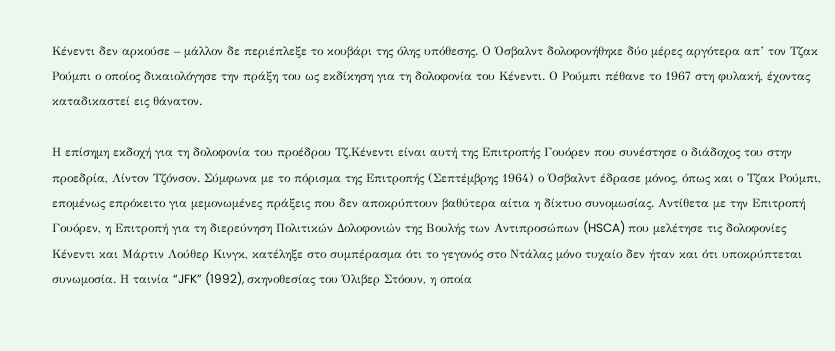Κένεντι δεν αρκούσε – μάλλον δε περιέπλεξε το κουβάρι της όλης υπόθεσης. Ο Όσβαλντ δολοφονήθηκε δύο μέρες αργότερα απ’ τον Τζακ Ρούμπι ο οποίος δικαιολόγησε την πράξη του ως εκδίκηση για τη δολοφονία του Κένεντι. Ο Ρούμπι πέθανε το 1967 στη φυλακή, έχοντας καταδικαστεί εις θάνατον.

Η επίσημη εκδοχή για τη δολοφονία του προέδρου Τζ.Κένεντι είναι αυτή της Επιτροπής Γουόρεν που συνέστησε ο διάδοχος του στην προεδρία, Λίντον Τζόνσον. Σύμφωνα με το πόρισμα της Επιτροπής (Σεπτέμβρης 1964) ο Όσβαλντ έδρασε μόνος, όπως και ο Τζακ Ρούμπι, επομένως επρόκειτο για μεμονωμένες πράξεις που δεν αποκρύπτουν βαθύτερα αίτια η δίκτυο συνομωσίας. Αντίθετα με την Επιτροπή Γουόρεν, η Επιτροπή για τη διερεύνηση Πολιτικών Δολοφονιών της Βουλής των Αντιπροσώπων (HSCA) που μελέτησε τις δολοφονίες Κένεντι και Μάρτιν Λούθερ Κινγκ, κατέληξε στο συμπέρασμα ότι το γεγονός στο Ντάλας μόνο τυχαίο δεν ήταν και ότι υποκρύπτεται συνωμοσία. Η ταινία “JFK” (1992), σκηνοθεσίας του Όλιβερ Στόουν, η οποία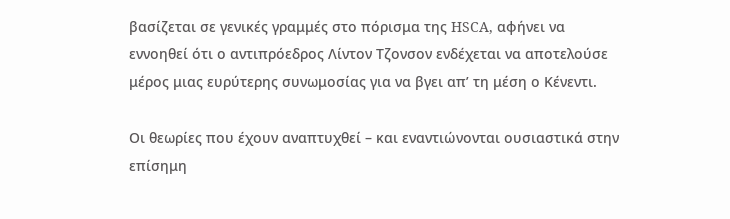βασίζεται σε γενικές γραμμές στο πόρισμα της HSCA, αφήνει να εννοηθεί ότι ο αντιπρόεδρος Λίντον Τζονσον ενδέχεται να αποτελούσε μέρος μιας ευρύτερης συνωμοσίας για να βγει απ’ τη μέση ο Κένεντι.

Οι θεωρίες που έχουν αναπτυχθεί – και εναντιώνονται ουσιαστικά στην επίσημη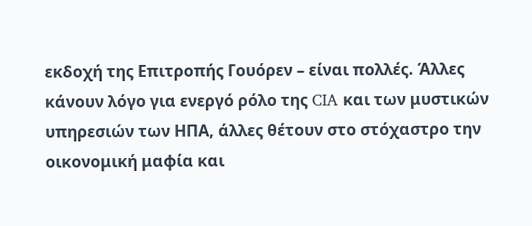εκδοχή της Επιτροπής Γουόρεν – είναι πολλές. Άλλες κάνουν λόγο για ενεργό ρόλο της CIA και των μυστικών υπηρεσιών των ΗΠΑ, άλλες θέτουν στο στόχαστρο την οικονομική μαφία και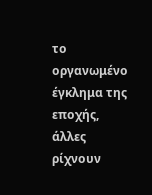το οργανωμένο έγκλημα της εποχής, άλλες ρίχνουν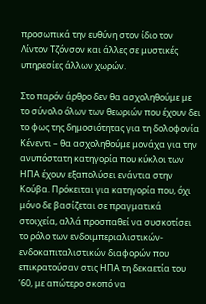προσωπικά την ευθύνη στον ίδιο τον Λίντον Τζόνσον και άλλες σε μυστικές υπηρεσίες άλλων χωρών.

Στο παρόν άρθρο δεν θα ασχοληθούμε με το σύνολο όλων των θεωριών που έχουν δει το φως της δημοσιότητας για τη δολοφονία Κένεντι – θα ασχοληθούμε μονάχα για την ανυπόστατη κατηγορία που κύκλοι των ΗΠΑ έχουν εξαπολύσει ενάντια στην Κούβα. Πρόκειται για κατηγορία που, όχι μόνο δε βασίζεται σε πραγματικά στοιχεία, αλλά προσπαθεί να συσκοτίσει το ρόλο των ενδοιμπεριαλιστικών-ενδοκαπιταλιστικών διαφορών που επικρατούσαν στις ΗΠΑ τη δεκαετία του ’60, με απώτερο σκοπό να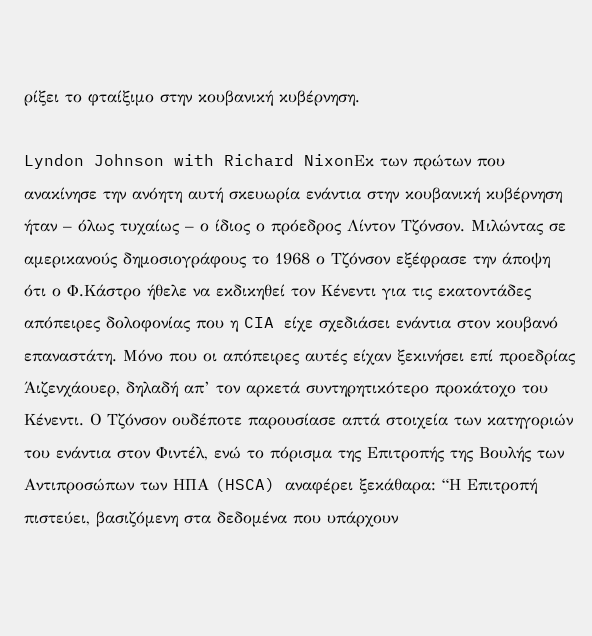ρίξει το φταίξιμο στην κουβανική κυβέρνηση.

Lyndon Johnson with Richard NixonΕκ των πρώτων που ανακίνησε την ανόητη αυτή σκευωρία ενάντια στην κουβανική κυβέρνηση ήταν – όλως τυχαίως – ο ίδιος ο πρόεδρος Λίντον Τζόνσον. Μιλώντας σε αμερικανούς δημοσιογράφους το 1968 ο Τζόνσον εξέφρασε την άποψη ότι ο Φ.Κάστρο ήθελε να εκδικηθεί τον Κένεντι για τις εκατοντάδες απόπειρες δολοφονίας που η CIA είχε σχεδιάσει ενάντια στον κουβανό επαναστάτη. Μόνο που οι απόπειρες αυτές είχαν ξεκινήσει επί προεδρίας Άιζενχάουερ, δηλαδή απ’ τον αρκετά συντηρητικότερο προκάτοχο του Κένεντι. Ο Τζόνσον ουδέποτε παρουσίασε απτά στοιχεία των κατηγοριών του ενάντια στον Φιντέλ, ενώ το πόρισμα της Επιτροπής της Βουλής των Αντιπροσώπων των ΗΠΑ (HSCA) αναφέρει ξεκάθαρα: “Η Επιτροπή πιστεύει, βασιζόμενη στα δεδομένα που υπάρχουν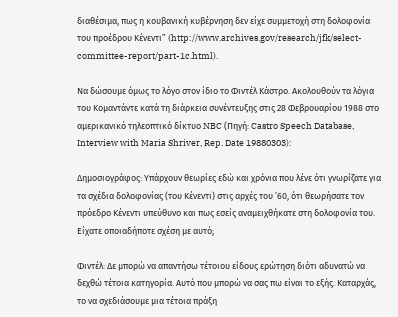διαθέσιμα, πως η κουβανική κυβέρνηση δεν είχε συμμετοχή στη δολοφονία του προέδρου Κένεντι” (http://www.archives.gov/research/jfk/select-committee-report/part-1c.html).

Να δώσουμε όμως το λόγο στον ίδιο το Φιντέλ Κάστρο. Ακολουθούν τα λόγια του Κομαντάντε κατά τη διάρκεια συνέντευξης στις 28 Φεβρουαρίου 1988 στο αμερικανικό τηλεοπτικό δίκτυο NBC (Πηγή: Castro Speech Database, Interview with Maria Shriver, Rep. Date 19880303):

Δημοσιογράφος: Υπάρχουν θεωρίες εδώ και χρόνια που λένε ότι γνωρίζατε για τα σχέδια δολοφονίας (του Κένεντι) στις αρχές του ’60, ότι θεωρήσατε τον πρόεδρο Κένεντι υπεύθυνο και πως εσείς αναμειχθήκατε στη δολοφονία του. Είχατε οποιαδήποτε σχέση με αυτό;

Φιντέλ: Δε μπορώ να απαντήσω τέτοιου είδους ερώτηση διότι αδυνατώ να δεχθώ τέτοια κατηγορία. Αυτό που μπορώ να σας πω είναι το εξής. Καταρχάς, το να σχεδιάσουμε μια τέτοια πράξη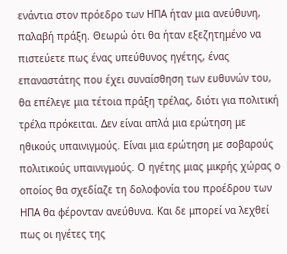ενάντια στον πρόεδρο των ΗΠΑ ήταν μια ανεύθυνη, παλαβή πράξη. Θεωρώ ότι θα ήταν εξεζητημένο να πιστεύετε πως ένας υπεύθυνος ηγέτης, ένας επαναστάτης που έχει συναίσθηση των ευθυνών του, θα επέλεγε μια τέτοια πράξη τρέλας, διότι για πολιτική τρέλα πρόκειται. Δεν είναι απλά μια ερώτηση με ηθικούς υπαινιγμούς. Είναι μια ερώτηση με σοβαρούς πολιτικούς υπαινιγμούς. Ο ηγέτης μιας μικρής χώρας ο οποίος θα σχεδίαζε τη δολοφονία του προέδρου των ΗΠΑ θα φέρονταν ανεύθυνα. Και δε μπορεί να λεχθεί πως οι ηγέτες της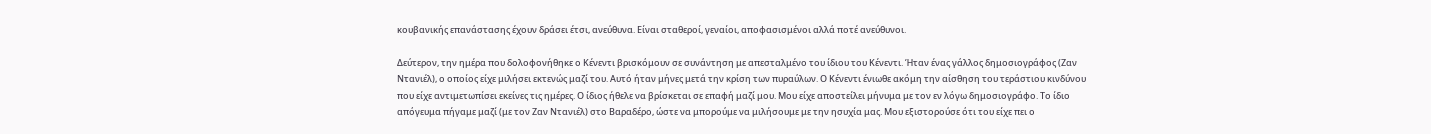κουβανικής επανάστασης έχουν δράσει έτσι, ανεύθυνα. Είναι σταθεροί, γεναίοι, αποφασισμένοι αλλά ποτέ ανεύθυνοι.

Δεύτερον, την ημέρα που δολοφονήθηκε ο Κένεντι βρισκόμουν σε συνάντηση με απεσταλμένο του ίδιου του Κένεντι. Ήταν ένας γάλλος δημοσιογράφος (Ζαν Ντανιέλ), ο οποίος είχε μιλήσει εκτενώς μαζί του. Αυτό ήταν μήνες μετά την κρίση των πυραύλων. Ο Κένεντι ένιωθε ακόμη την αίσθηση του τεράστιου κινδύνου που είχε αντιμετωπίσει εκείνες τις ημέρες. Ο ίδιος ήθελε να βρίσκεται σε επαφή μαζί μου. Μου είχε αποστείλει μήνυμα με τον εν λόγω δημοσιογράφο. Το ίδιο απόγευμα πήγαμε μαζί (με τον Ζαν Ντανιέλ) στο Βαραδέρο, ώστε να μπορούμε να μιλήσουμε με την ησυχία μας. Μου εξιστορούσε ότι του είχε πει ο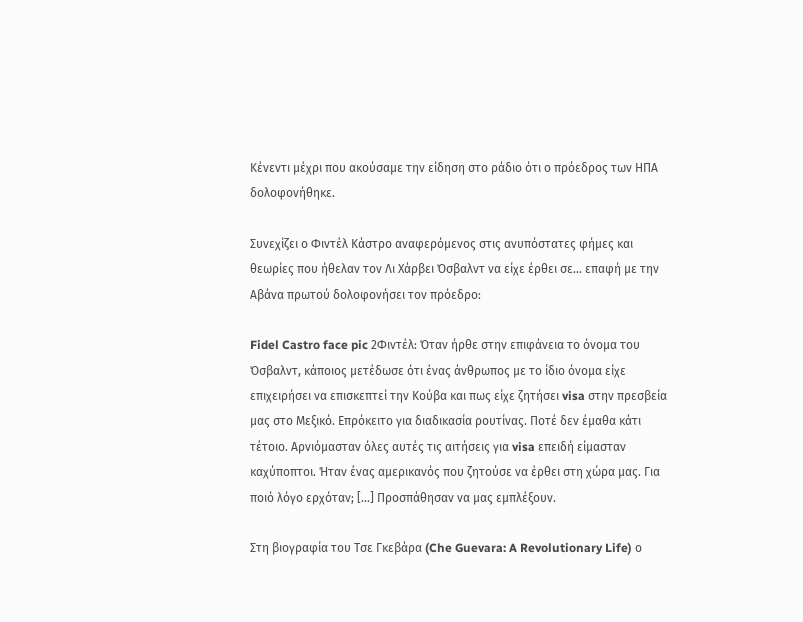Κένεντι μέχρι που ακούσαμε την είδηση στο ράδιο ότι ο πρόεδρος των ΗΠΑ δολοφονήθηκε.

Συνεχίζει ο Φιντέλ Κάστρο αναφερόμενος στις ανυπόστατες φήμες και θεωρίες που ήθελαν τον Λι Χάρβει Όσβαλντ να είχε έρθει σε… επαφή με την Αβάνα πρωτού δολοφονήσει τον πρόεδρο:

Fidel Castro face pic 2Φιντέλ: Όταν ήρθε στην επιφάνεια το όνομα του Όσβαλντ, κάποιος μετέδωσε ότι ένας άνθρωπος με το ίδιο όνομα είχε επιχειρήσει να επισκεπτεί την Κούβα και πως είχε ζητήσει visa στην πρεσβεία μας στο Μεξικό. Επρόκειτο για διαδικασία ρουτίνας. Ποτέ δεν έμαθα κάτι τέτοιο. Αρνιόμασταν όλες αυτές τις αιτήσεις για visa επειδή είμασταν καχύποπτοι. Ήταν ένας αμερικανός που ζητούσε να έρθει στη χώρα μας. Για ποιό λόγο ερχόταν; […] Προσπάθησαν να μας εμπλέξουν.

Στη βιογραφία του Τσε Γκεβάρα (Che Guevara: A Revolutionary Life) ο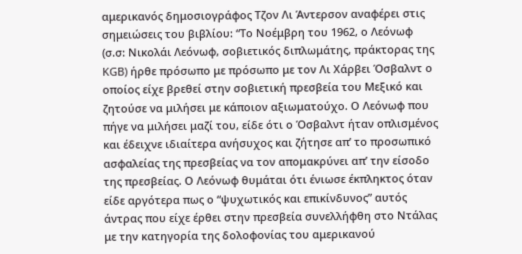αμερικανός δημοσιογράφος Τζον Λι Άντερσον αναφέρει στις σημειώσεις του βιβλίου: “Το Νοέμβρη του 1962, ο Λεόνωφ (σ.σ: Νικολάι Λεόνωφ, σοβιετικός διπλωμάτης, πράκτορας της KGB) ήρθε πρόσωπο με πρόσωπο με τον Λι Χάρβει Όσβαλντ ο οποίος είχε βρεθεί στην σοβιετική πρεσβεία του Μεξικό και ζητούσε να μιλήσει με κάποιον αξιωματούχο. Ο Λεόνωφ που πήγε να μιλήσει μαζί του, είδε ότι ο Όσβαλντ ήταν οπλισμένος και έδειχνε ιδιαίτερα ανήσυχος και ζήτησε απ’ το προσωπικό ασφαλείας της πρεσβείας να τον απομακρύνει απ’ την είσοδο της πρεσβείας. Ο Λεόνωφ θυμάται ότι ένιωσε έκπληκτος όταν είδε αργότερα πως ο “ψυχωτικός και επικίνδυνος” αυτός άντρας που είχε έρθει στην πρεσβεία συνελλήφθη στο Ντάλας με την κατηγορία της δολοφονίας του αμερικανού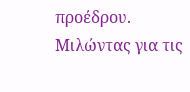προέδρου. Μιλώντας για τις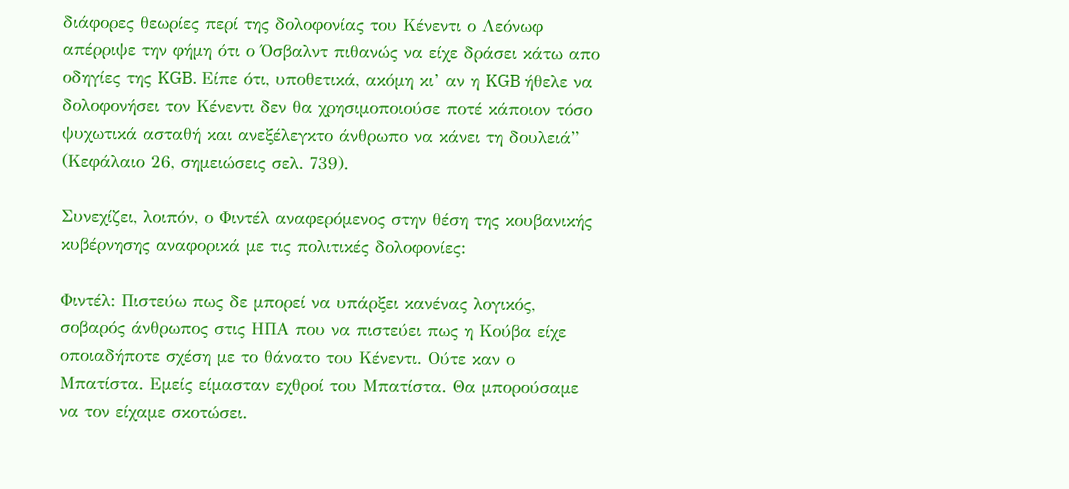διάφορες θεωρίες περί της δολοφονίας του Κένεντι ο Λεόνωφ απέρριψε την φήμη ότι ο Όσβαλντ πιθανώς να είχε δράσει κάτω απο οδηγίες της KGB. Είπε ότι, υποθετικά, ακόμη κι’ αν η KGB ήθελε να δολοφονήσει τον Κένεντι δεν θα χρησιμοποιούσε ποτέ κάποιον τόσο ψυχωτικά ασταθή και ανεξέλεγκτο άνθρωπο να κάνει τη δουλειά” (Κεφάλαιο 26, σημειώσεις σελ. 739).

Συνεχίζει, λοιπόν, ο Φιντέλ αναφερόμενος στην θέση της κουβανικής κυβέρνησης αναφορικά με τις πολιτικές δολοφονίες:

Φιντέλ: Πιστεύω πως δε μπορεί να υπάρξει κανένας λογικός, σοβαρός άνθρωπος στις ΗΠΑ που να πιστεύει πως η Κούβα είχε οποιαδήποτε σχέση με το θάνατο του Κένεντι. Ούτε καν ο Μπατίστα. Εμείς είμασταν εχθροί του Μπατίστα. Θα μπορούσαμε να τον είχαμε σκοτώσει.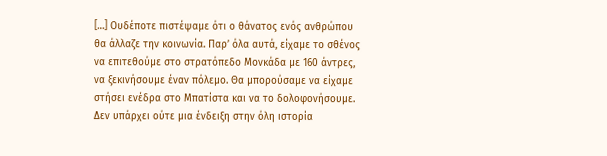[…] Ουδέποτε πιστέψαμε ότι ο θάνατος ενός ανθρώπου θα άλλαζε την κοινωνία. Παρ’ όλα αυτά, είχαμε το σθένος να επιτεθούμε στο στρατόπεδο Μονκάδα με 160 άντρες, να ξεκινήσουμε έναν πόλεμο. Θα μπορούσαμε να είχαμε στήσει ενέδρα στο Μπατίστα και να το δολοφονήσουμε. Δεν υπάρχει ούτε μια ένδειξη στην όλη ιστορία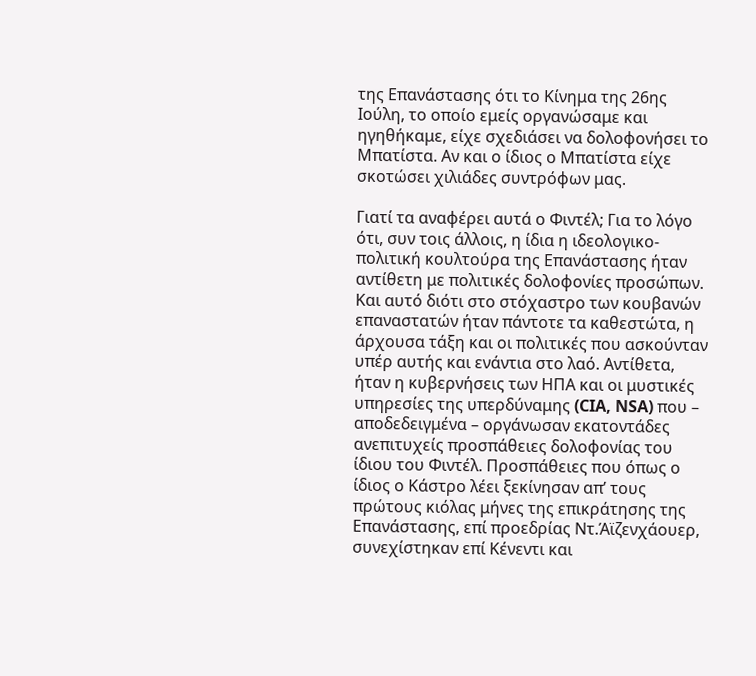της Επανάστασης ότι το Κίνημα της 26ης Ιούλη, το οποίο εμείς οργανώσαμε και ηγηθήκαμε, είχε σχεδιάσει να δολοφονήσει το Μπατίστα. Αν και ο ίδιος ο Μπατίστα είχε σκοτώσει χιλιάδες συντρόφων μας.

Γιατί τα αναφέρει αυτά ο Φιντέλ; Για το λόγο ότι, συν τοις άλλοις, η ίδια η ιδεολογικο-πολιτική κουλτούρα της Επανάστασης ήταν αντίθετη με πολιτικές δολοφονίες προσώπων. Και αυτό διότι στο στόχαστρο των κουβανών επαναστατών ήταν πάντοτε τα καθεστώτα, η άρχουσα τάξη και οι πολιτικές που ασκούνταν υπέρ αυτής και ενάντια στο λαό. Αντίθετα, ήταν η κυβερνήσεις των ΗΠΑ και οι μυστικές υπηρεσίες της υπερδύναμης (CIA, NSA) που – αποδεδειγμένα – οργάνωσαν εκατοντάδες ανεπιτυχείς προσπάθειες δολοφονίας του ίδιου του Φιντέλ. Προσπάθειες που όπως ο ίδιος ο Κάστρο λέει ξεκίνησαν απ’ τους πρώτους κιόλας μήνες της επικράτησης της Επανάστασης, επί προεδρίας Ντ.Άϊζενχάουερ, συνεχίστηκαν επί Κένεντι και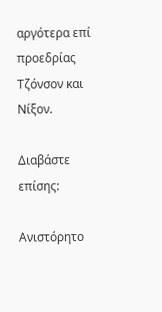αργότερα επί προεδρίας Τζόνσον και Νίξον.

Διαβάστε επίσης:

Ανιστόρητο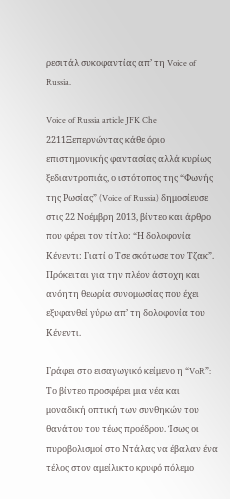ρεσιτάλ συκοφαντίας απ’ τη Voice of Russia.

Voice of Russia article JFK Che 2211Ξεπερνώντας κάθε όριο επιστημονικής φαντασίας αλλά κυρίως ξεδιαντροπιάς, ο ιστότοπος της “Φωνής της Ρωσίας” (Voice of Russia) δημοσίευσε στις 22 Νοέμβρη 2013, βίντεο και άρθρο που φέρει τον τίτλο: “Η δολοφονία Κένεντι: Γιατί ο Τσε σκότωσε τον Τζακ”. Πρόκειται για την πλέον άστοχη και ανόητη θεωρία συνομωσίας που έχει εξυφανθεί γύρω απ’ τη δολοφονία του Κένεντι.

Γράφει στο εισαγωγικό κείμενο η “VoR”: Το βίντεο προσφέρει μια νέα και μοναδική οπτική των συνθηκών του θανάτου του τέως προέδρου. Ίσως οι πυροβολισμοί στο Ντάλας να έβαλαν ένα τέλος στον αμείλικτο κρυφό πόλεμο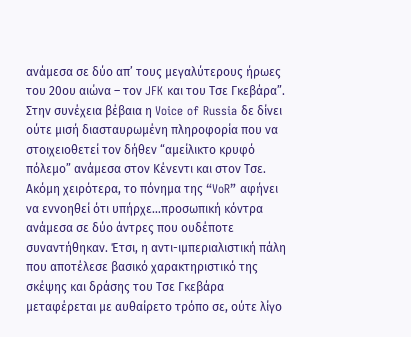ανάμεσα σε δύο απ’ τους μεγαλύτερους ήρωες του 20ου αιώνα – τον JFK και του Τσε Γκεβάρα”. Στην συνέχεια βέβαια η Voice of Russia δε δίνει ούτε μισή διασταυρωμένη πληροφορία που να στοιχειοθετεί τον δήθεν “αμείλικτο κρυφό πόλεμο” ανάμεσα στον Κένεντι και στον Τσε. Ακόμη χειρότερα, το πόνημα της “VoR” αφήνει να εννοηθεί ότι υπήρχε…προσωπική κόντρα ανάμεσα σε δύο άντρες που ουδέποτε συναντήθηκαν. Έτσι, η αντι-ιμπεριαλιστική πάλη που αποτέλεσε βασικό χαρακτηριστικό της σκέψης και δράσης του Τσε Γκεβάρα μεταφέρεται με αυθαίρετο τρόπο σε, ούτε λίγο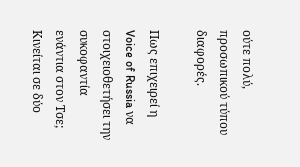ούτε πολύ, προσωπικού τύπου διαφορές.

Πως επιχειρεί η Voice of Russia να στοιχειοθετήσει την συκοφαντία ενάντια στον Τσε; Κινείται σε δύο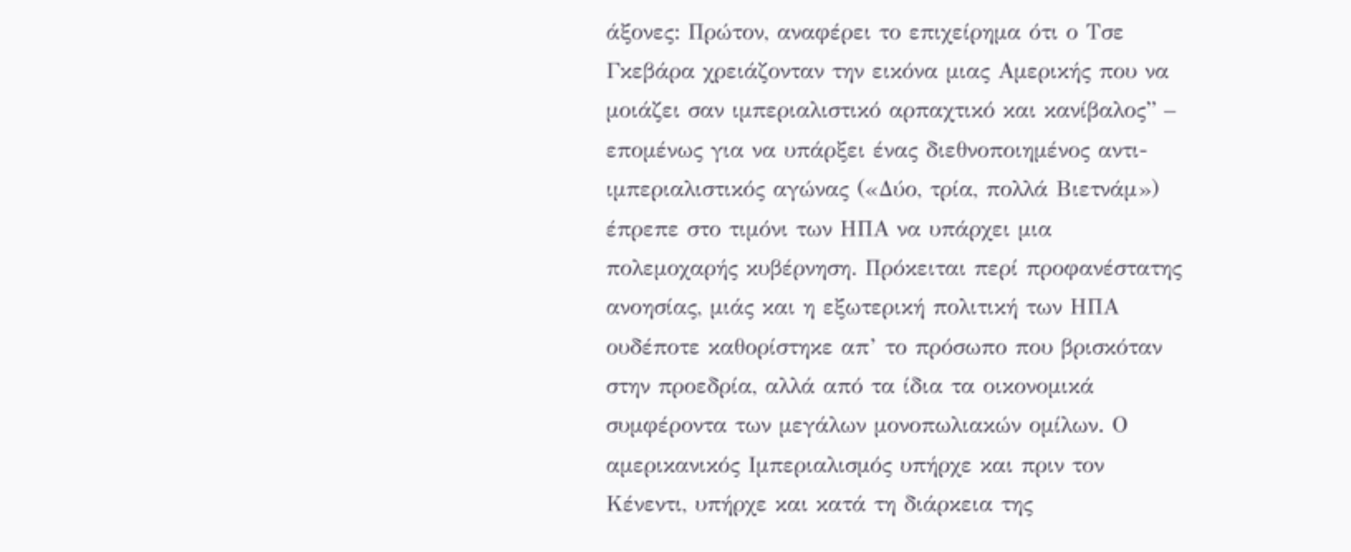άξονες: Πρώτον, αναφέρει το επιχείρημα ότι ο Τσε Γκεβάρα χρειάζονταν την εικόνα μιας Αμερικής που να μοιάζει σαν ιμπεριαλιστικό αρπαχτικό και κανίβαλος” – επομένως για να υπάρξει ένας διεθνοποιημένος αντι-ιμπεριαλιστικός αγώνας («Δύο, τρία, πολλά Βιετνάμ») έπρεπε στο τιμόνι των ΗΠΑ να υπάρχει μια πολεμοχαρής κυβέρνηση. Πρόκειται περί προφανέστατης ανοησίας, μιάς και η εξωτερική πολιτική των ΗΠΑ ουδέποτε καθορίστηκε απ’ το πρόσωπο που βρισκόταν στην προεδρία, αλλά από τα ίδια τα οικονομικά συμφέροντα των μεγάλων μονοπωλιακών ομίλων. Ο αμερικανικός Ιμπεριαλισμός υπήρχε και πριν τον Κένεντι, υπήρχε και κατά τη διάρκεια της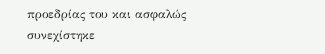προεδρίας του και ασφαλώς συνεχίστηκε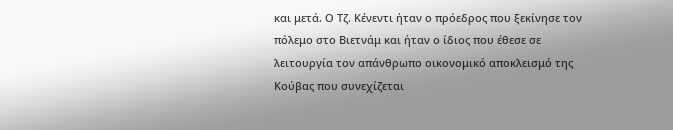και μετά. Ο Τζ. Κένεντι ήταν ο πρόεδρος που ξεκίνησε τον πόλεμο στο Βιετνάμ και ήταν ο ίδιος που έθεσε σε λειτουργία τον απάνθρωπο οικονομικό αποκλεισμό της Κούβας που συνεχίζεται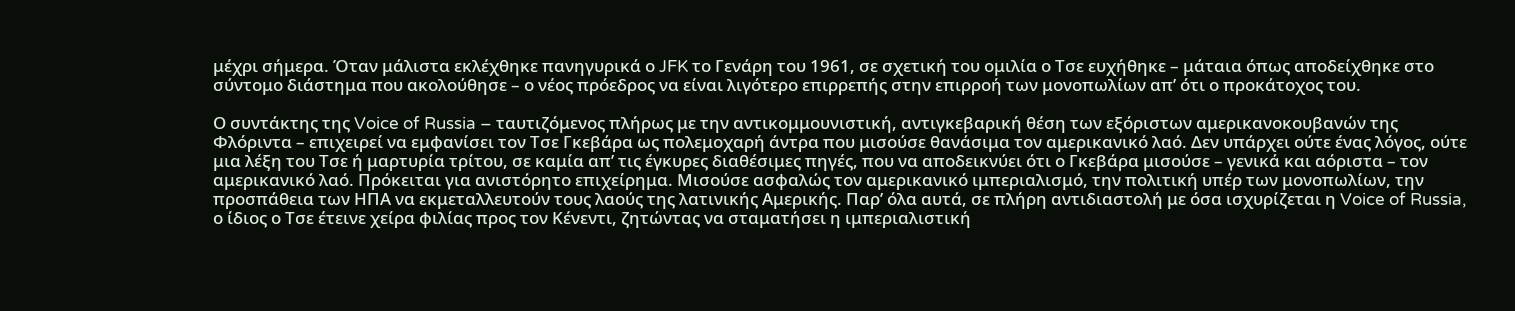μέχρι σήμερα. Όταν μάλιστα εκλέχθηκε πανηγυρικά ο JFK το Γενάρη του 1961, σε σχετική του ομιλία ο Τσε ευχήθηκε – μάταια όπως αποδείχθηκε στο σύντομο διάστημα που ακολούθησε – ο νέος πρόεδρος να είναι λιγότερο επιρρεπής στην επιρροή των μονοπωλίων απ’ ότι ο προκάτοχος του.

Ο συντάκτης της Voice of Russia – ταυτιζόμενος πλήρως με την αντικομμουνιστική, αντιγκεβαρική θέση των εξόριστων αμερικανοκουβανών της Φλόριντα – επιχειρεί να εμφανίσει τον Τσε Γκεβάρα ως πολεμοχαρή άντρα που μισούσε θανάσιμα τον αμερικανικό λαό. Δεν υπάρχει ούτε ένας λόγος, ούτε μια λέξη του Τσε ή μαρτυρία τρίτου, σε καμία απ’ τις έγκυρες διαθέσιμες πηγές, που να αποδεικνύει ότι ο Γκεβάρα μισούσε – γενικά και αόριστα – τον αμερικανικό λαό. Πρόκειται για ανιστόρητο επιχείρημα. Μισούσε ασφαλώς τον αμερικανικό ιμπεριαλισμό, την πολιτική υπέρ των μονοπωλίων, την προσπάθεια των ΗΠΑ να εκμεταλλευτούν τους λαούς της λατινικής Αμερικής. Παρ’ όλα αυτά, σε πλήρη αντιδιαστολή με όσα ισχυρίζεται η Voice of Russia, ο ίδιος ο Τσε έτεινε χείρα φιλίας προς τον Κένεντι, ζητώντας να σταματήσει η ιμπεριαλιστική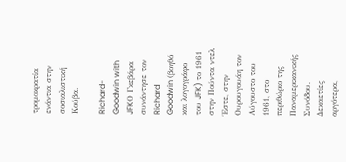τρομοκρατία ενάντια στην σοσιαλιστική Κούβα.

Richard-Goodwin with JFKΟ Γκεβάρα συνάντησε τον Richard Goodwin (βοηθό και λογογράφο του JFK) το 1961 στην Πούντα ντελ Έστε, στην Ουρουγουάη τον Αύγουστο του 1961, στο περιθώριο της Παναμερικανικής Συνόδου. Δεκαετίες αργότερα,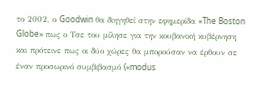το 2002, ο Goodwin θα διηγηθεί στην εφημερίδα «The Boston Globe» πως ο Τσε του μίλησε για την κουβανική κυβέρνηση και πρότεινε πως οι δύο χώρες θα μπορούσαν να έρθουν σε έναν προσωρινό συμβιβασμό («modus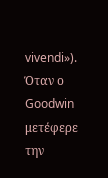vivendi»). Όταν ο Goodwin μετέφερε την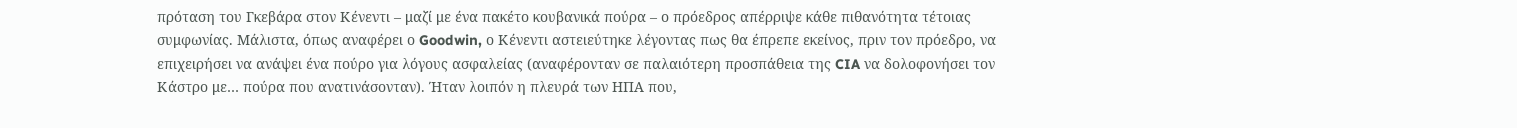πρόταση του Γκεβάρα στον Κένεντι – μαζί με ένα πακέτο κουβανικά πούρα – ο πρόεδρος απέρριψε κάθε πιθανότητα τέτοιας συμφωνίας. Μάλιστα, όπως αναφέρει ο Goodwin, ο Κένεντι αστειεύτηκε λέγοντας πως θα έπρεπε εκείνος, πριν τον πρόεδρο, να επιχειρήσει να ανάψει ένα πούρο για λόγους ασφαλείας (αναφέρονταν σε παλαιότερη προσπάθεια της CIA να δολοφονήσει τον Κάστρο με… πούρα που ανατινάσονταν). Ήταν λοιπόν η πλευρά των ΗΠΑ που,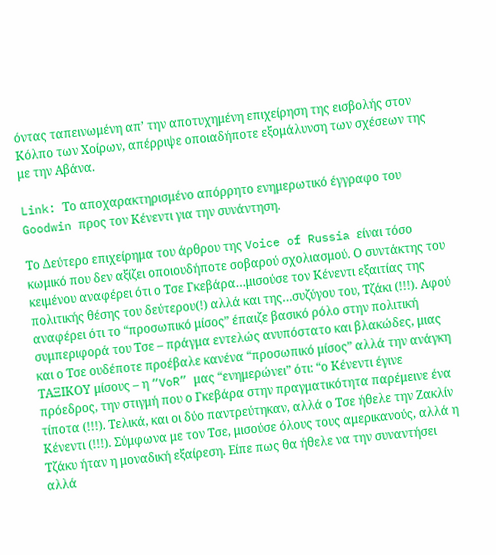όντας ταπεινωμένη απ’ την αποτυχημένη επιχείρηση της εισβολής στον Κόλπο των Χοίρων, απέρριψε οποιαδήποτε εξομάλυνση των σχέσεων της με την Αβάνα.

Link: Το αποχαρακτηρισμένο απόρρητο ενημερωτικό έγγραφο του Goodwin προς τον Κένεντι για την συνάντηση.

Το Δεύτερο επιχείρημα του άρθρου της Voice of Russia είναι τόσο κωμικό που δεν αξίζει οποιουδήποτε σοβαρού σχολιασμού. Ο συντάκτης του κειμένου αναφέρει ότι ο Τσε Γκεβάρα…μισούσε τον Κένεντι εξαιτίας της πολιτικής θέσης του δεύτερου(!) αλλά και της…συζύγου του, Τζάκι (!!!). Αφού αναφέρει ότι το “προσωπικό μίσος” έπαιζε βασικό ρόλο στην πολιτική συμπεριφορά του Τσε – πράγμα εντελώς ανυπόστατο και βλακώδες, μιας και ο Τσε ουδέποτε προέβαλε κανένα “προσωπικό μίσος” αλλά την ανάγκη ΤΑΞΙΚΟΥ μίσους – η “VoR” μας “ενημερώνει” ότι: “ο Κένεντι έγινε πρόεδρος, την στιγμή που ο Γκεβάρα στην πραγματικότητα παρέμεινε ένα τίποτα (!!!). Τελικά, και οι δύο παντρεύτηκαν, αλλά ο Τσε ήθελε την Ζακλίν Κένεντι (!!!). Σύμφωνα με τον Τσε, μισούσε όλους τους αμερικανούς, αλλά η Τζάκυ ήταν η μοναδική εξαίρεση. Είπε πως θα ήθελε να την συναντήσει αλλά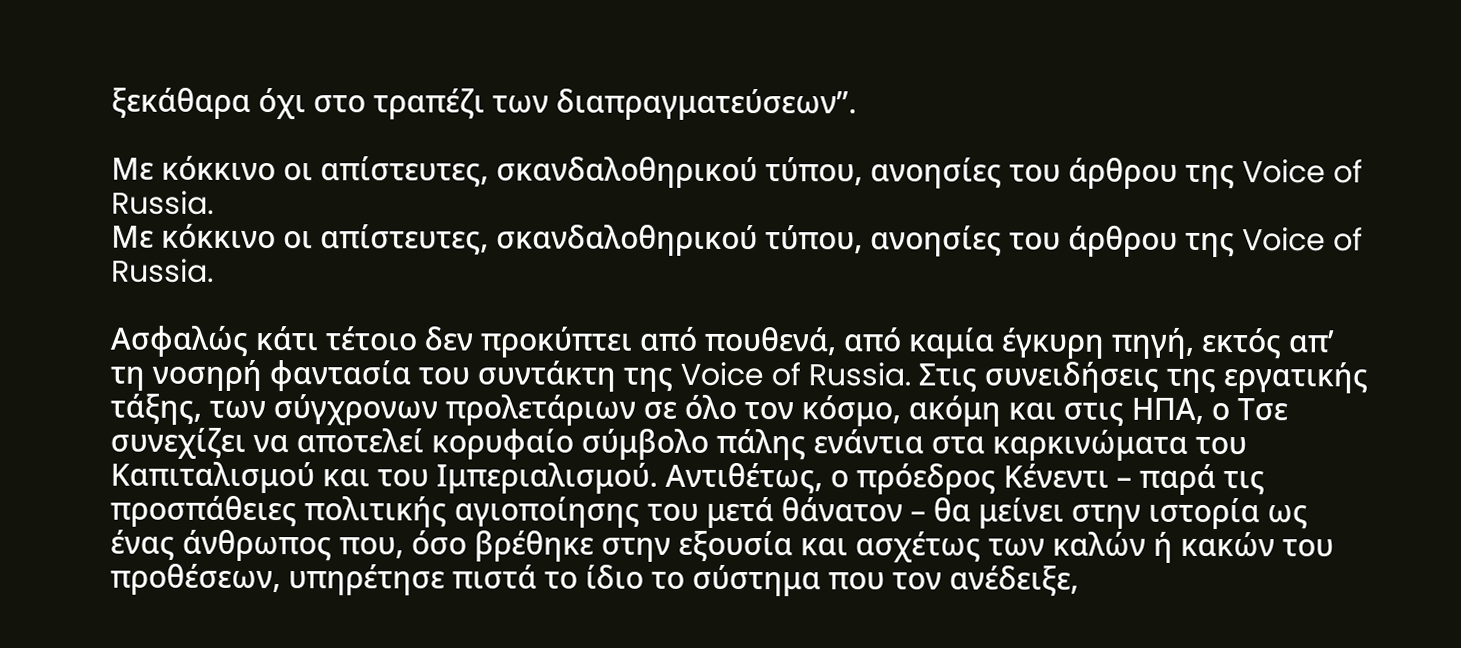ξεκάθαρα όχι στο τραπέζι των διαπραγματεύσεων”.

Με κόκκινο οι απίστευτες, σκανδαλοθηρικού τύπου, ανοησίες του άρθρου της Voice of Russia.
Με κόκκινο οι απίστευτες, σκανδαλοθηρικού τύπου, ανοησίες του άρθρου της Voice of Russia.

Ασφαλώς κάτι τέτοιο δεν προκύπτει από πουθενά, από καμία έγκυρη πηγή, εκτός απ’ τη νοσηρή φαντασία του συντάκτη της Voice of Russia. Στις συνειδήσεις της εργατικής τάξης, των σύγχρονων προλετάριων σε όλο τον κόσμο, ακόμη και στις ΗΠΑ, ο Τσε συνεχίζει να αποτελεί κορυφαίο σύμβολο πάλης ενάντια στα καρκινώματα του Καπιταλισμού και του Ιμπεριαλισμού. Αντιθέτως, ο πρόεδρος Κένεντι – παρά τις προσπάθειες πολιτικής αγιοποίησης του μετά θάνατον – θα μείνει στην ιστορία ως ένας άνθρωπος που, όσο βρέθηκε στην εξουσία και ασχέτως των καλών ή κακών του προθέσεων, υπηρέτησε πιστά το ίδιο το σύστημα που τον ανέδειξε,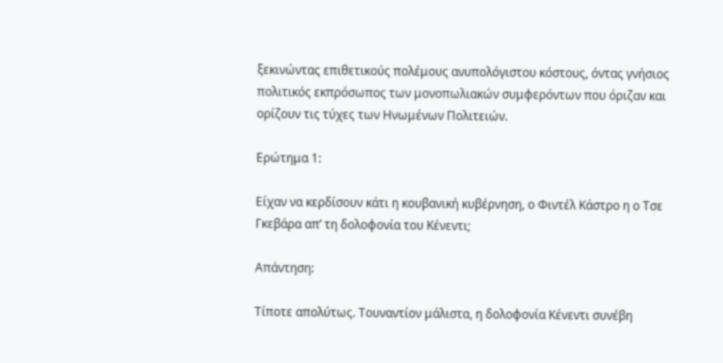ξεκινώντας επιθετικούς πολέμους ανυπολόγιστου κόστους, όντας γνήσιος πολιτικός εκπρόσωπος των μονοπωλιακών συμφερόντων που όριζαν και ορίζουν τις τύχες των Ηνωμένων Πολιτειών.

Ερώτημα 1:

Είχαν να κερδίσουν κάτι η κουβανική κυβέρνηση, ο Φιντέλ Κάστρο η ο Τσε Γκεβάρα απ’ τη δολοφονία του Κένεντι;

Απάντηση:

Τίποτε απολύτως. Τουναντίον μάλιστα, η δολοφονία Κένεντι συνέβη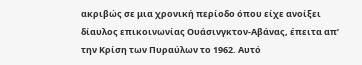ακριβώς σε μια χρονική περίοδο όπου είχε ανοίξει δίαυλος επικοινωνίας Ουάσινγκτον-Αβάνας, έπειτα απ’ την Κρίση των Πυραύλων το 1962. Αυτό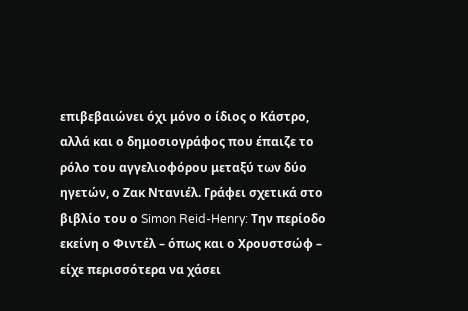επιβεβαιώνει όχι μόνο ο ίδιος ο Κάστρο, αλλά και ο δημοσιογράφος που έπαιζε το ρόλο του αγγελιοφόρου μεταξύ των δύο ηγετών, ο Ζακ Ντανιέλ. Γράφει σχετικά στο βιβλίο του ο Simon Reid-Henry: Την περίοδο εκείνη ο Φιντέλ – όπως και ο Χρουστσώφ – είχε περισσότερα να χάσει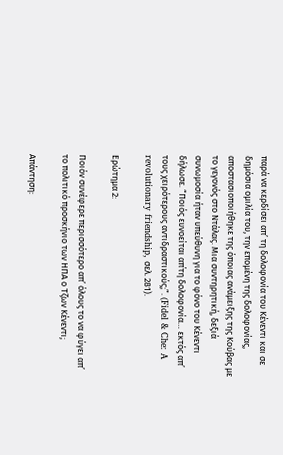παρά να κερδίσει απ’ τη δολοφονία του Κένεντι και σε δημόσια ομιλία του, την επομένη της δολοφονίας, αποστασιοποιήθηκε της όποιας ανάμειξης της Κούβας με το γεγονός στο Ντάλας. Μια συντηρητική, δεξιά συνωμοσία ήταν υπεύθυνη για το φόνο του Κένεντι δήλωσε. “Ποιός ευνοείται απ΄τη δολοφονία… εκτός απ’ τους χειρότερους αντιδραστικούς;”. (Fidel & Che: A revolutionary friendship, σελ. 281).

Ερώτημα 2:

Ποιόν συνέφερε περισσότερο απ’ όλους το να φύγει απ’ το πολιτικό προσκήνιο των ΗΠΑ ο Τζων Κένεντι;

Απάντηση: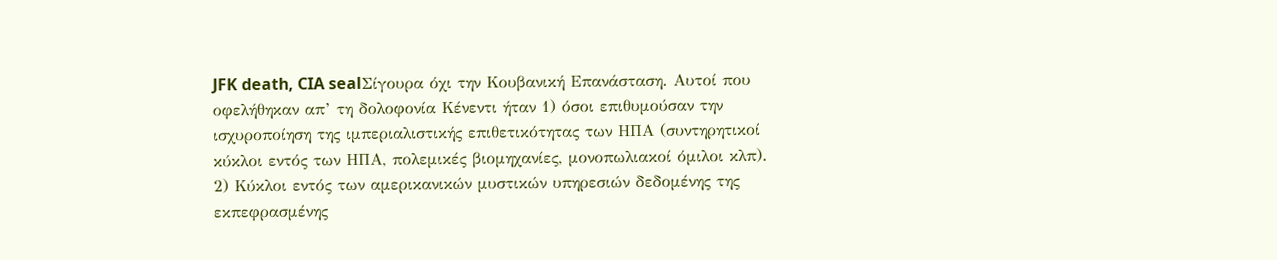JFK death, CIA sealΣίγουρα όχι την Κουβανική Επανάσταση. Αυτοί που οφελήθηκαν απ’ τη δολοφονία Κένεντι ήταν 1) όσοι επιθυμούσαν την ισχυροποίηση της ιμπεριαλιστικής επιθετικότητας των ΗΠΑ (συντηρητικοί κύκλοι εντός των ΗΠΑ, πολεμικές βιομηχανίες, μονοπωλιακοί όμιλοι κλπ). 2) Κύκλοι εντός των αμερικανικών μυστικών υπηρεσιών δεδομένης της εκπεφρασμένης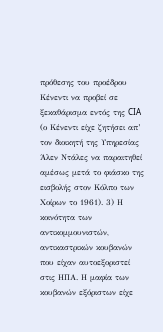πρόθεσης του προέδρου Κένεντι να προβεί σε ξεκαθάρισμα εντός της CIA (ο Κένεντι είχε ζητήσει απ’ τον διοικητή της Υπηρεσίας Άλεν Ντάλες να παραιτηθεί αμέσως μετά το φιάσκο της εισβολής στον Κόλπο των Χοίρων το 1961). 3) Η κοινότητα των αντικομμουνιστών, αντικαστρικών κουβανών που είχαν αυτοεξοριστεί στις ΗΠΑ. Η μαφία των κουβανών εξόριστων είχε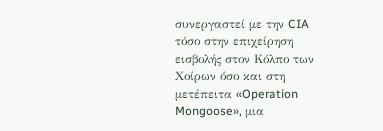συνεργαστεί με την CIA τόσο στην επιχείρηση εισβολής στον Κόλπο των Χοίρων όσο και στη μετέπειτα «Operation Mongoose», μια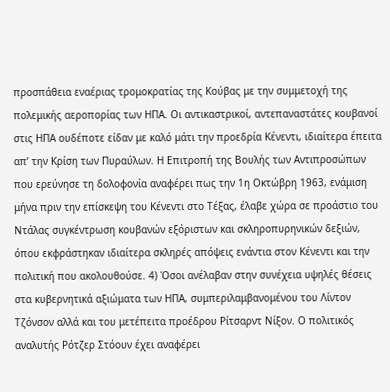προσπάθεια εναέριας τρομοκρατίας της Κούβας με την συμμετοχή της πολεμικής αεροπορίας των ΗΠΑ. Οι αντικαστρικοί, αντεπαναστάτες κουβανοί στις ΗΠΑ ουδέποτε είδαν με καλό μάτι την προεδρία Κένεντι, ιδιαίτερα έπειτα απ’ την Κρίση των Πυραύλων. Η Επιτροπή της Βουλής των Αντιπροσώπων που ερεύνησε τη δολοφονία αναφέρει πως την 1η Οκτώβρη 1963, ενάμιση μήνα πριν την επίσκεψη του Κένεντι στο Τέξας, έλαβε χώρα σε προάστιο του Ντάλας συγκέντρωση κουβανών εξόριστων και σκληροπυρηνικών δεξιών, όπου εκφράστηκαν ιδιαίτερα σκληρές απόψεις ενάντια στον Κένεντι και την πολιτική που ακολουθούσε. 4) Όσοι ανέλαβαν στην συνέχεια υψηλές θέσεις στα κυβερνητικά αξιώματα των ΗΠΑ, συμπεριλαμβανομένου του Λίντον Τζόνσον αλλά και του μετέπειτα προέδρου Ρίτσαρντ Νίξον. Ο πολιτικός αναλυτής Ρότζερ Στόουν έχει αναφέρει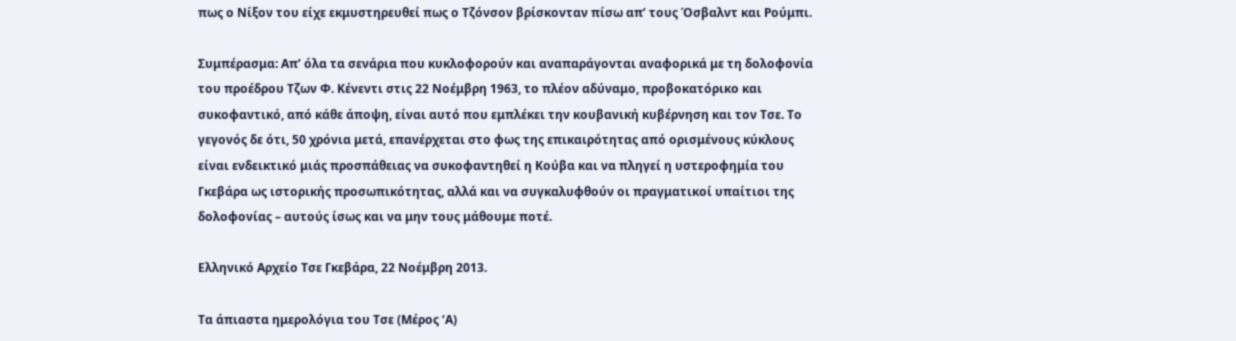πως ο Νίξον του είχε εκμυστηρευθεί πως ο Τζόνσον βρίσκονταν πίσω απ’ τους Όσβαλντ και Ρούμπι.

Συμπέρασμα: Απ’ όλα τα σενάρια που κυκλοφορούν και αναπαράγονται αναφορικά με τη δολοφονία του προέδρου Τζων Φ. Κένεντι στις 22 Νοέμβρη 1963, το πλέον αδύναμο, προβοκατόρικο και συκοφαντικό, από κάθε άποψη, είναι αυτό που εμπλέκει την κουβανική κυβέρνηση και τον Τσε. Το γεγονός δε ότι, 50 χρόνια μετά, επανέρχεται στο φως της επικαιρότητας από ορισμένους κύκλους είναι ενδεικτικό μιάς προσπάθειας να συκοφαντηθεί η Κούβα και να πληγεί η υστεροφημία του Γκεβάρα ως ιστορικής προσωπικότητας, αλλά και να συγκαλυφθούν οι πραγματικοί υπαίτιοι της δολοφονίας – αυτούς ίσως και να μην τους μάθουμε ποτέ.

Ελληνικό Αρχείο Τσε Γκεβάρα, 22 Νοέμβρη 2013.

Τα άπιαστα ημερολόγια του Τσε (Μέρος ‘Α)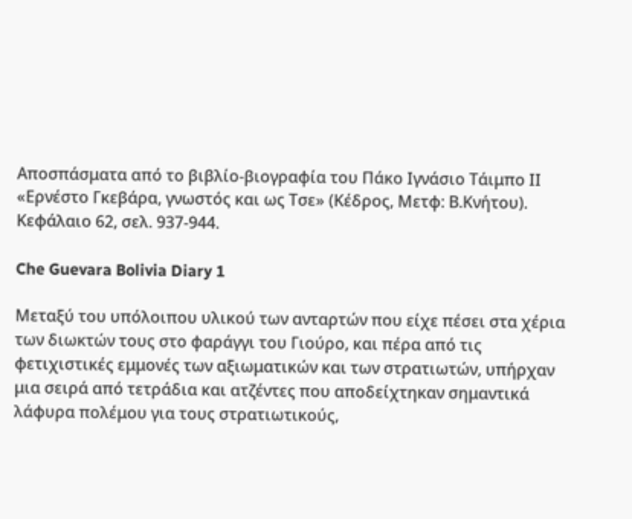Αποσπάσματα από το βιβλίο-βιογραφία του Πάκο Ιγνάσιο Τάιμπο ΙΙ «Ερνέστο Γκεβάρα, γνωστός και ως Τσε» (Κέδρος, Μετφ: Β.Κνήτου). Κεφάλαιο 62, σελ. 937-944.

Che Guevara Bolivia Diary 1

Μεταξύ του υπόλοιπου υλικού των ανταρτών που είχε πέσει στα χέρια των διωκτών τους στο φαράγγι του Γιούρο, και πέρα από τις φετιχιστικές εμμονές των αξιωματικών και των στρατιωτών, υπήρχαν μια σειρά από τετράδια και ατζέντες που αποδείχτηκαν σημαντικά λάφυρα πολέμου για τους στρατιωτικούς,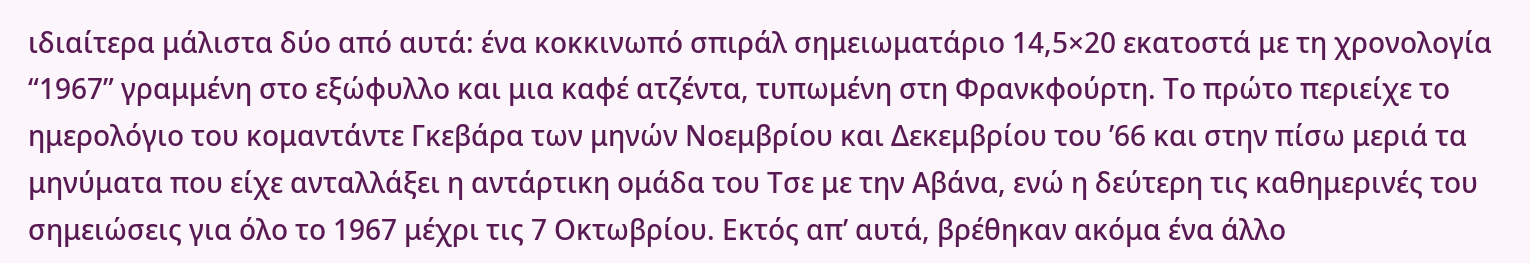ιδιαίτερα μάλιστα δύο από αυτά: ένα κοκκινωπό σπιράλ σημειωματάριο 14,5×20 εκατοστά με τη χρονολογία “1967” γραμμένη στο εξώφυλλο και μια καφέ ατζέντα, τυπωμένη στη Φρανκφούρτη. Το πρώτο περιείχε το ημερολόγιο του κομαντάντε Γκεβάρα των μηνών Νοεμβρίου και Δεκεμβρίου του ’66 και στην πίσω μεριά τα μηνύματα που είχε ανταλλάξει η αντάρτικη ομάδα του Τσε με την Αβάνα, ενώ η δεύτερη τις καθημερινές του σημειώσεις για όλο το 1967 μέχρι τις 7 Οκτωβρίου. Εκτός απ’ αυτά, βρέθηκαν ακόμα ένα άλλο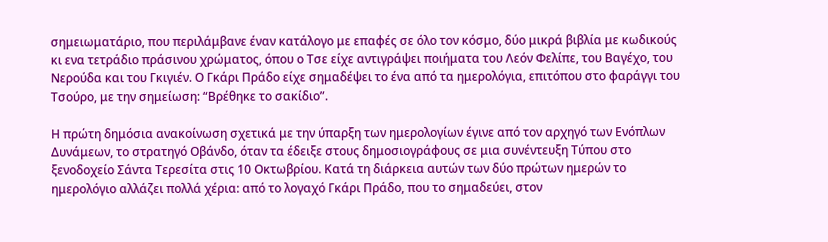σημειωματάριο, που περιλάμβανε έναν κατάλογο με επαφές σε όλο τον κόσμο, δύο μικρά βιβλία με κωδικούς κι ενα τετράδιο πράσινου χρώματος, όπου ο Τσε είχε αντιγράψει ποιήματα του Λεόν Φελίπε, του Βαγέχο, του Νερούδα και του Γκιγιέν. Ο Γκάρι Πράδο είχε σημαδέψει το ένα από τα ημερολόγια, επιτόπου στο φαράγγι του Τσούρο, με την σημείωση: “Βρέθηκε το σακίδιο”.

Η πρώτη δημόσια ανακοίνωση σχετικά με την ύπαρξη των ημερολογίων έγινε από τον αρχηγό των Ενόπλων Δυνάμεων, το στρατηγό Οβάνδο, όταν τα έδειξε στους δημοσιογράφους σε μια συνέντευξη Τύπου στο ξενοδοχείο Σάντα Τερεσίτα στις 10 Οκτωβρίου. Κατά τη διάρκεια αυτών των δύο πρώτων ημερών το ημερολόγιο αλλάζει πολλά χέρια: από το λογαχό Γκάρι Πράδο, που το σημαδεύει, στον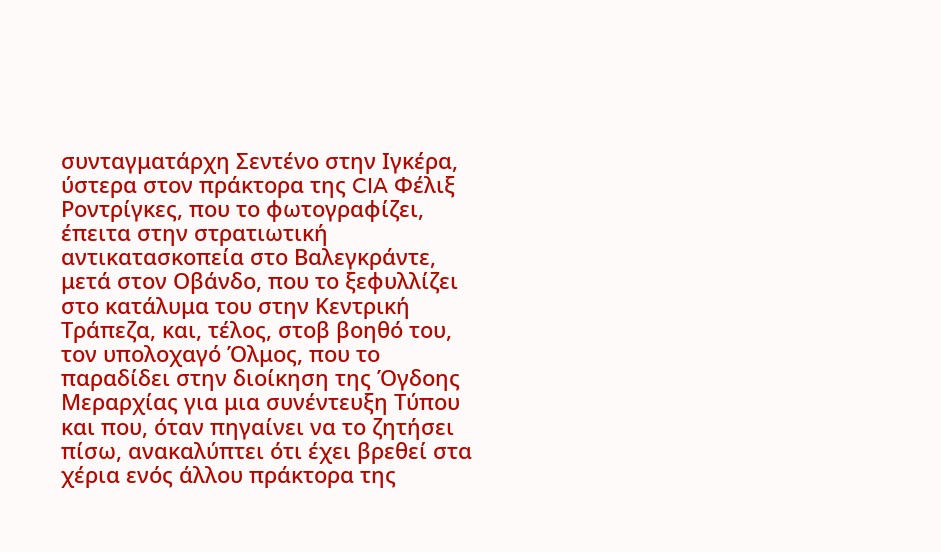συνταγματάρχη Σεντένο στην Ιγκέρα, ύστερα στον πράκτορα της CIA Φέλιξ Ροντρίγκες, που το φωτογραφίζει, έπειτα στην στρατιωτική αντικατασκοπεία στο Βαλεγκράντε, μετά στον Οβάνδο, που το ξεφυλλίζει στο κατάλυμα του στην Κεντρική Τράπεζα, και, τέλος, στοβ βοηθό του, τον υπολοχαγό Όλμος, που το παραδίδει στην διοίκηση της Όγδοης Μεραρχίας για μια συνέντευξη Τύπου και που, όταν πηγαίνει να το ζητήσει πίσω, ανακαλύπτει ότι έχει βρεθεί στα χέρια ενός άλλου πράκτορα της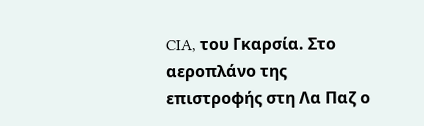CIA, του Γκαρσία. Στο αεροπλάνο της επιστροφής στη Λα Παζ ο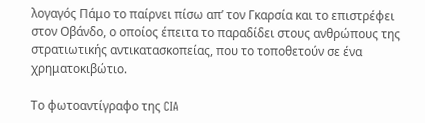λογαγός Πάμο το παίρνει πίσω απ’ τον Γκαρσία και το επιστρέφει στον Οβάνδο, ο οποίος έπειτα το παραδίδει στους ανθρώπους της στρατιωτικής αντικατασκοπείας, που το τοποθετούν σε ένα χρηματοκιβώτιο.

Το φωτοαντίγραφο της CIA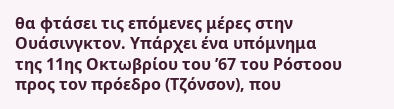θα φτάσει τις επόμενες μέρες στην Ουάσινγκτον. Υπάρχει ένα υπόμνημα της 11ης Οκτωβρίου του ’67 του Ρόστοου προς τον πρόεδρο (Τζόνσον), που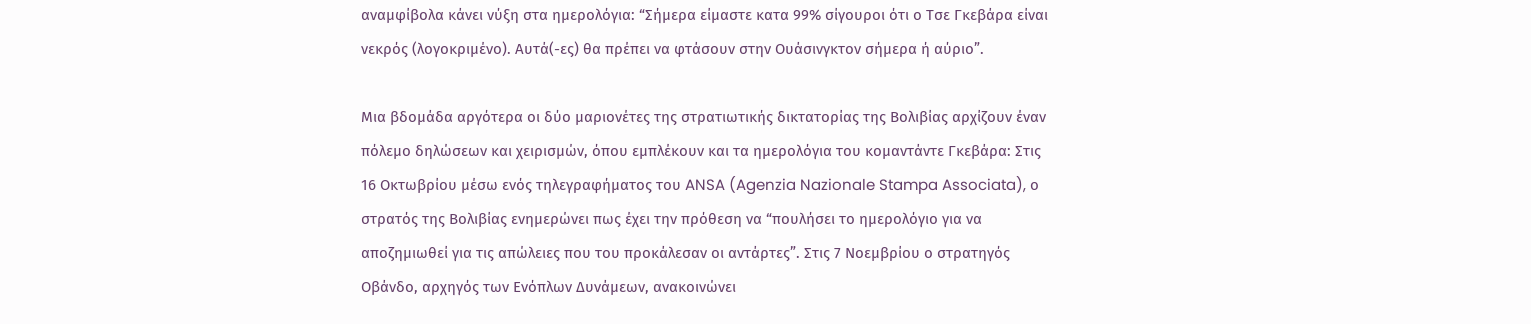αναμφίβολα κάνει νύξη στα ημερολόγια: “Σήμερα είμαστε κατα 99% σίγουροι ότι ο Τσε Γκεβάρα είναι νεκρός (λογοκριμένο). Αυτά(-ες) θα πρέπει να φτάσουν στην Ουάσινγκτον σήμερα ή αύριο”.

Μια βδομάδα αργότερα οι δύο μαριονέτες της στρατιωτικής δικτατορίας της Βολιβίας αρχίζουν έναν πόλεμο δηλώσεων και χειρισμών, όπου εμπλέκουν και τα ημερολόγια του κομαντάντε Γκεβάρα: Στις 16 Οκτωβρίου μέσω ενός τηλεγραφήματος του ANSA (Agenzia Nazionale Stampa Associata), ο στρατός της Βολιβίας ενημερώνει πως έχει την πρόθεση να “πουλήσει το ημερολόγιο για να αποζημιωθεί για τις απώλειες που του προκάλεσαν οι αντάρτες”. Στις 7 Νοεμβρίου ο στρατηγός Οβάνδο, αρχηγός των Ενόπλων Δυνάμεων, ανακοινώνει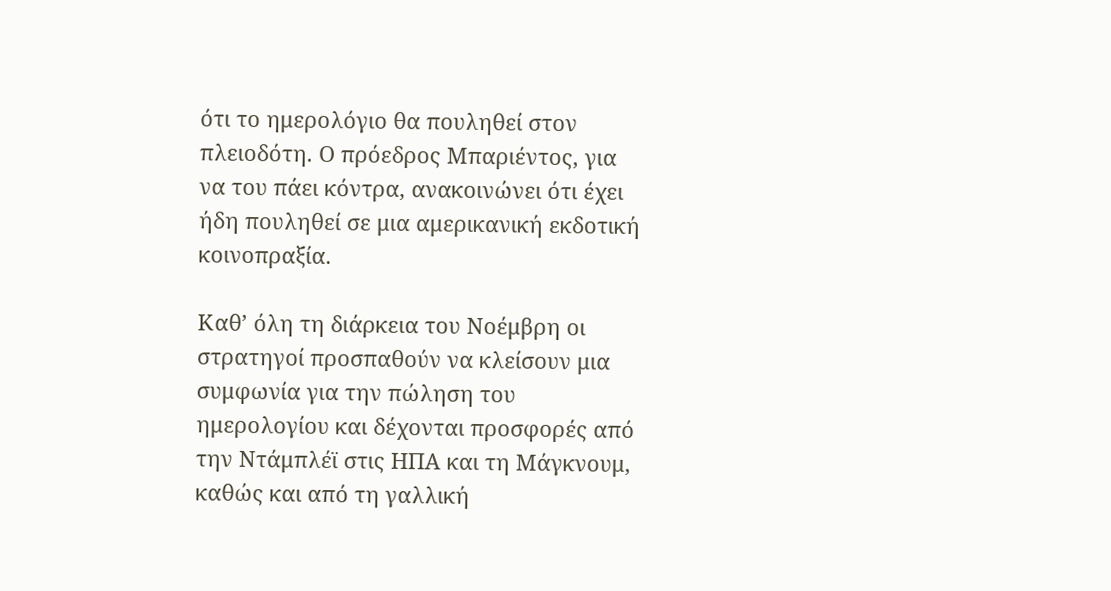ότι το ημερολόγιο θα πουληθεί στον πλειοδότη. Ο πρόεδρος Μπαριέντος, για να του πάει κόντρα, ανακοινώνει ότι έχει ήδη πουληθεί σε μια αμερικανική εκδοτική κοινοπραξία.

Καθ’ όλη τη διάρκεια του Νοέμβρη οι στρατηγοί προσπαθούν να κλείσουν μια συμφωνία για την πώληση του ημερολογίου και δέχονται προσφορές από την Ντάμπλέϊ στις ΗΠΑ και τη Μάγκνουμ, καθώς και από τη γαλλική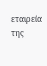εταιρεία της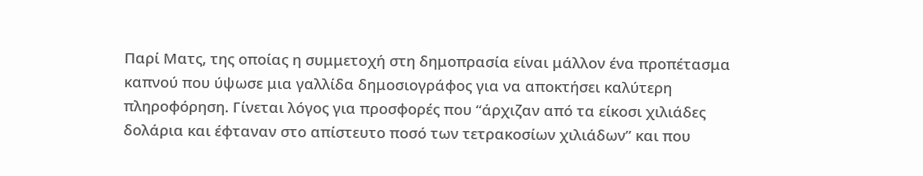Παρί Ματς, της οποίας η συμμετοχή στη δημοπρασία είναι μάλλον ένα προπέτασμα καπνού που ύψωσε μια γαλλίδα δημοσιογράφος για να αποκτήσει καλύτερη πληροφόρηση. Γίνεται λόγος για προσφορές που “άρχιζαν από τα είκοσι χιλιάδες δολάρια και έφταναν στο απίστευτο ποσό των τετρακοσίων χιλιάδων” και που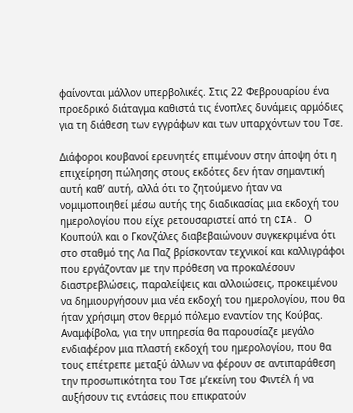φαίνονται μάλλον υπερβολικές. Στις 22 Φεβρουαρίου ένα προεδρικό διάταγμα καθιστά τις ένοπλες δυνάμεις αρμόδιες για τη διάθεση των εγγράφων και των υπαρχόντων του Τσε.

Διάφοροι κουβανοί ερευνητές επιμένουν στην άποψη ότι η επιχείρηση πώλησης στους εκδότες δεν ήταν σημαντική αυτή καθ’ αυτή, αλλά ότι το ζητούμενο ήταν να νομιμοποιηθεί μέσω αυτής της διαδικασίας μια εκδοχή του ημερολογίου που είχε ρετουσαριστεί από τη CIA. Ο Κουπούλ και ο Γκονζάλες διαβεβαιώνουν συγκεκριμένα ότι στο σταθμό της Λα Παζ βρίσκονταν τεχνικοί και καλλιγράφοι που εργάζονταν με την πρόθεση να προκαλέσουν διαστρεβλώσεις, παραλείψεις και αλλοιώσεις, προκειμένου να δημιουργήσουν μια νέα εκδοχή του ημερολογίου, που θα ήταν χρήσιμη στον θερμό πόλεμο εναντίον της Κούβας. Αναμφίβολα, για την υπηρεσία θα παρουσίαζε μεγάλο ενδιαφέρον μια πλαστή εκδοχή του ημερολογίου, που θα τους επέτρεπε μεταξύ άλλων να φέρουν σε αντιπαράθεση την προσωπικότητα του Τσε μ’εκείνη του Φιντέλ ή να αυξήσουν τις εντάσεις που επικρατούν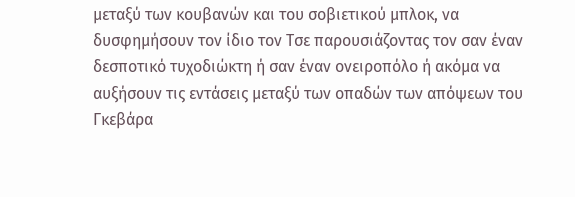μεταξύ των κουβανών και του σοβιετικού μπλοκ, να δυσφημήσουν τον ίδιο τον Τσε παρουσιάζοντας τον σαν έναν δεσποτικό τυχοδιώκτη ή σαν έναν ονειροπόλο ή ακόμα να αυξήσουν τις εντάσεις μεταξύ των οπαδών των απόψεων του Γκεβάρα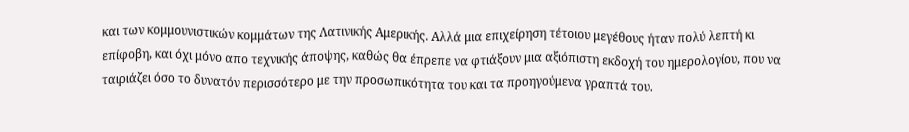και των κομμουνιστικών κομμάτων της Λατινικής Αμερικής. Αλλά μια επιχείρηση τέτοιου μεγέθους ήταν πολύ λεπτή κι επίφοβη, και όχι μόνο απο τεχνικής άποψης, καθώς θα έπρεπε να φτιάξουν μια αξιόπιστη εκδοχή του ημερολογίου, που να ταιριάζει όσο το δυνατόν περισσότερο με την προσωπικότητα του και τα προηγούμενα γραπτά του.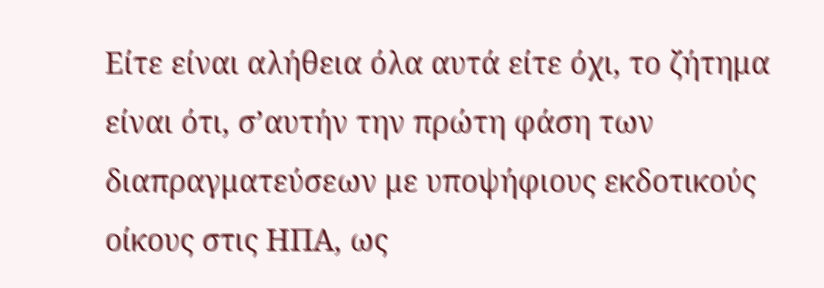Είτε είναι αλήθεια όλα αυτά είτε όχι, το ζήτημα είναι ότι, σ’αυτήν την πρώτη φάση των διαπραγματεύσεων με υποψήφιους εκδοτικούς οίκους στις ΗΠΑ, ως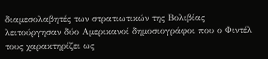διαμεσολαβητές των στρατιωτικών της Βολιβίας λειτούργησαν δύο Αμερικανοί δημοσιογράφοι που ο Φιντέλ τους χαρακτηρίζει ως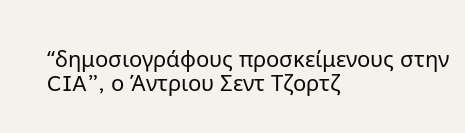“δημοσιογράφους προσκείμενους στην CIA”, ο Άντριου Σεντ Τζορτζ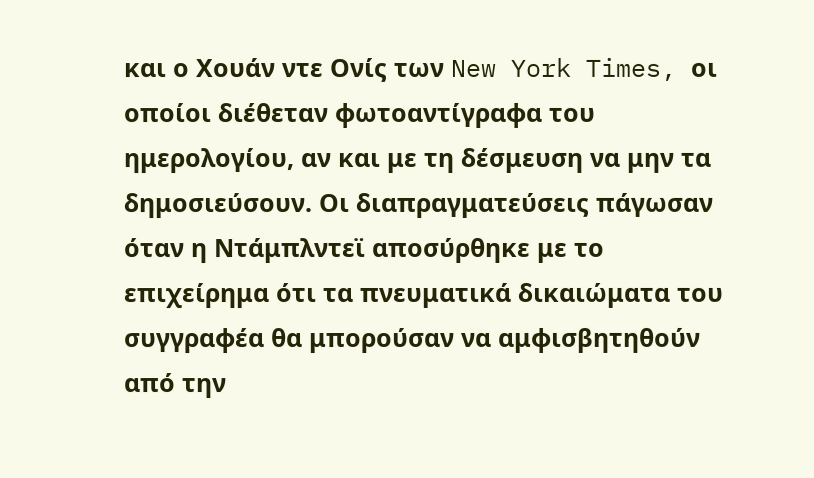και ο Χουάν ντε Ονίς των New York Times, οι οποίοι διέθεταν φωτοαντίγραφα του ημερολογίου, αν και με τη δέσμευση να μην τα δημοσιεύσουν. Οι διαπραγματεύσεις πάγωσαν όταν η Ντάμπλντεϊ αποσύρθηκε με το επιχείρημα ότι τα πνευματικά δικαιώματα του συγγραφέα θα μπορούσαν να αμφισβητηθούν από την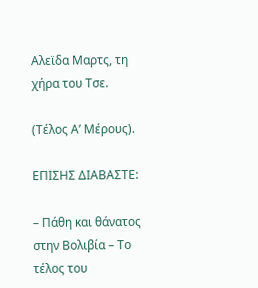Αλεϊδα Μαρτς, τη χήρα του Τσε.

(Τέλος Α’ Μέρους).

ΕΠΙΣΗΣ ΔΙΑΒΑΣΤΕ:

– Πάθη και θάνατος στην Βολιβία – Το τέλος του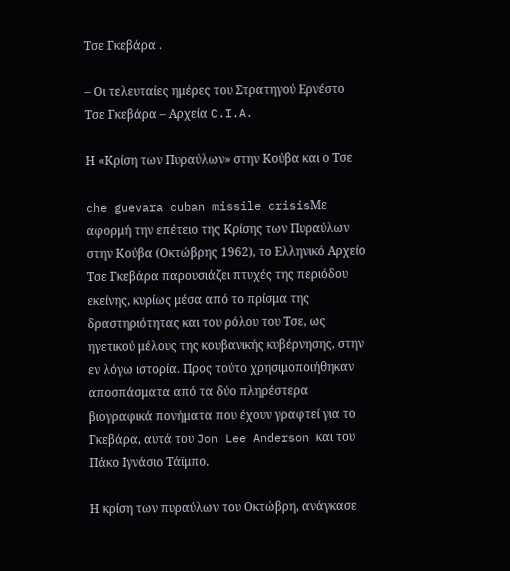Τσε Γκεβάρα .

– Οι τελευταίες ημέρες του Στρατηγού Ερνέστο Τσε Γκεβάρα – Αρχεία C.I.A.

Η «Κρίση των Πυραύλων» στην Κούβα και ο Τσε

che guevara cuban missile crisisΜε αφορμή την επέτειο της Κρίσης των Πυραύλων στην Κούβα (Οκτώβρης 1962), το Ελληνικό Αρχείο Τσε Γκεβάρα παρουσιάζει πτυχές της περιόδου εκείνης, κυρίως μέσα από το πρίσμα της δραστηριότητας και του ρόλου του Τσε, ως ηγετικού μέλους της κουβανικής κυβέρνησης, στην εν λόγω ιστορία. Προς τούτο χρησιμοποιήθηκαν αποσπάσματα από τα δύο πληρέστερα βιογραφικά πονήματα που έχουν γραφτεί για το Γκεβάρα, αυτά του Jon Lee Anderson και του Πάκο Ιγνάσιο Τάϊμπο.

Η κρίση των πυραύλων του Οκτώβρη, ανάγκασε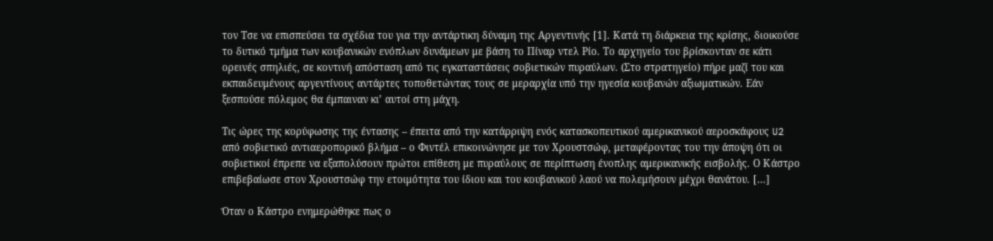τον Τσε να επισπεύσει τα σχέδια του για την αντάρτικη δύναμη της Αργεντινής [1]. Κατά τη διάρκεια της κρίσης, διοικούσε το δυτικό τμήμα των κουβανικών ενόπλων δυνάμεων με βάση το Πίναρ ντελ Ρίο. Το αρχηγείο του βρίσκονταν σε κάτι ορεινές σπηλιές, σε κοντινή απόσταση από τις εγκαταστάσεις σοβιετικών πυραύλων. (Στο στρατηγείο) πήρε μαζί του και εκπαιδευμένους αργεντίνους αντάρτες τοποθετώντας τους σε μεραρχία υπό την ηγεσία κουβανών αξιωματικών. Εάν ξεσπούσε πόλεμος θα έμπαιναν κι’ αυτοί στη μάχη.

Τις ώρες της κορύφωσης της έντασης – έπειτα από την κατάρριψη ενός κατασκοπευτικού αμερικανικού αεροσκάφους U2 από σοβιετικό αντιαεροπορικό βλήμα – ο Φιντέλ επικοινώνησε με τον Χρουστσώφ, μεταφέροντας του την άποψη ότι οι σοβιετικοί έπρεπε να εξαπολύσουν πρώτοι επίθεση με πυραύλους σε περίπτωση ένοπλης αμερικανικής εισβολής. Ο Κάστρο επιβεβαίωσε στον Χρουστσώφ την ετοιμότητα του ίδιου και του κουβανικού λαού να πολεμήσουν μέχρι θανάτου. […]

Όταν ο Κάστρο ενημερώθηκε πως ο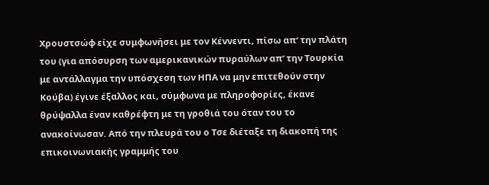Χρουστσώφ είχε συμφωνήσει με τον Κέννεντι, πίσω απ’ την πλάτη του (για απόσυρση των αμερικανικών πυραύλων απ’ την Τουρκία με αντάλλαγμα την υπόσχεση των ΗΠΑ να μην επιτεθούν στην Κούβα) έγινε έξαλλος και, σύμφωνα με πληροφορίες, έκανε θρύψαλλα έναν καθρέφτη με τη γροθιά του όταν του το ανακοίνωσαν. Από την πλευρά του ο Τσε διέταξε τη διακοπή της επικοινωνιακής γραμμής του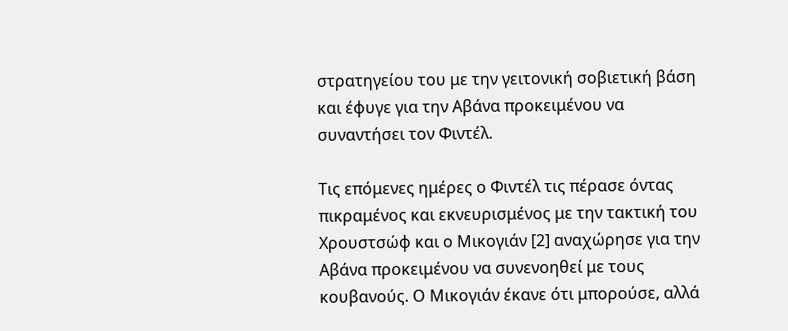στρατηγείου του με την γειτονική σοβιετική βάση και έφυγε για την Αβάνα προκειμένου να συναντήσει τον Φιντέλ.

Τις επόμενες ημέρες ο Φιντέλ τις πέρασε όντας πικραμένος και εκνευρισμένος με την τακτική του Χρουστσώφ και ο Μικογιάν [2] αναχώρησε για την Αβάνα προκειμένου να συνενοηθεί με τους κουβανούς. Ο Μικογιάν έκανε ότι μπορούσε, αλλά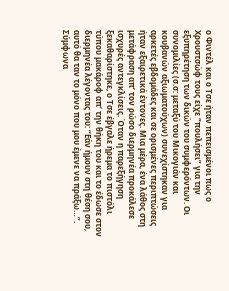ο Φιντέλ και ο Τσε ήταν πεπεισμένοι πως ο Χρουστσώφ τους είχε “πουλήσει” για την εξυπηρέτηση των δικών του συμφερόντων. Οι συνομιλίες (σ.σ: μεταξύ του Μικογιάν και κουβανών αξιωματούχων) συνεχίστηκαν για αρκετές εβδομάδες και σε ορισμένες περιπτώσεις ήταν εξαιρετικά έντονες. Μια μέρα, ένα λάθος στη μετάφραση απ’ τον ρώσο διερμηνέα προκάλεσε ισχυρές αντεγκλίσεις. Όταν η παρεξήγηση ξεκαθαρίστηκε, ο Τσε έβγαλε ήρεμα το πιστόλι τύπου μακάροφ απ’ την θήκη του και το έδωσε στον διερμηνέα λέγοντας του: “Εάν ήμουν στη θέση σου, αυτό θα ταν το μόνο που μου έμενε να πράξω…”. Σύμφωνα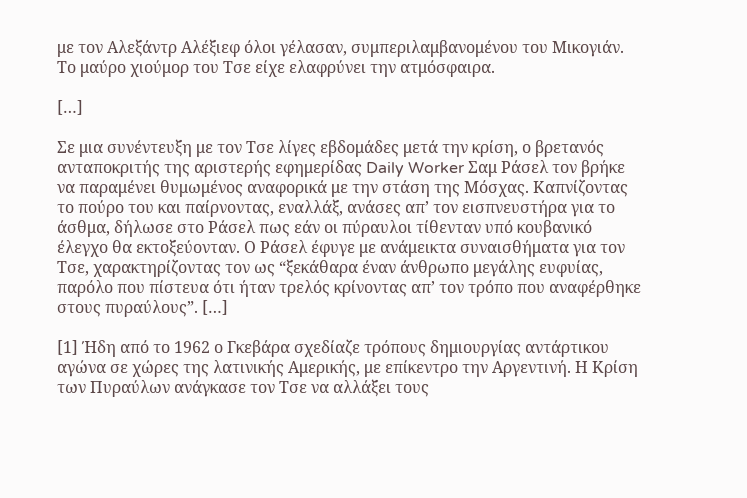με τον Αλεξάντρ Αλέξιεφ όλοι γέλασαν, συμπεριλαμβανομένου του Μικογιάν. Το μαύρο χιούμορ του Τσε είχε ελαφρύνει την ατμόσφαιρα.

[…]

Σε μια συνέντευξη με τον Τσε λίγες εβδομάδες μετά την κρίση, ο βρετανός ανταποκριτής της αριστερής εφημερίδας Daily Worker Σαμ Ράσελ τον βρήκε να παραμένει θυμωμένος αναφορικά με την στάση της Μόσχας. Καπνίζοντας το πούρο του και παίρνοντας, εναλλάξ, ανάσες απ’ τον εισπνευστήρα για το άσθμα, δήλωσε στο Ράσελ πως εάν οι πύραυλοι τίθενταν υπό κουβανικό έλεγχο θα εκτοξεύονταν. Ο Ράσελ έφυγε με ανάμεικτα συναισθήματα για τον Τσε, χαρακτηρίζοντας τον ως “ξεκάθαρα έναν άνθρωπο μεγάλης ευφυίας, παρόλο που πίστευα ότι ήταν τρελός κρίνοντας απ’ τον τρόπο που αναφέρθηκε στους πυραύλους”. […]

[1] Ήδη από το 1962 ο Γκεβάρα σχεδίαζε τρόπους δημιουργίας αντάρτικου αγώνα σε χώρες της λατινικής Αμερικής, με επίκεντρο την Αργεντινή. Η Κρίση των Πυραύλων ανάγκασε τον Τσε να αλλάξει τους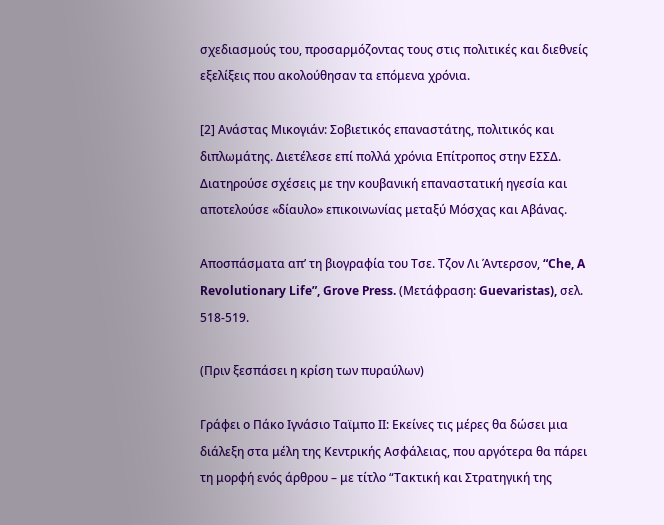σχεδιασμούς του, προσαρμόζοντας τους στις πολιτικές και διεθνείς εξελίξεις που ακολούθησαν τα επόμενα χρόνια.

[2] Ανάστας Μικογιάν: Σοβιετικός επαναστάτης, πολιτικός και διπλωμάτης. Διετέλεσε επί πολλά χρόνια Επίτροπος στην ΕΣΣΔ. Διατηρούσε σχέσεις με την κουβανική επαναστατική ηγεσία και αποτελούσε «δίαυλο» επικοινωνίας μεταξύ Μόσχας και Αβάνας.

Αποσπάσματα απ’ τη βιογραφία του Τσε. Τζον Λι Άντερσον, “Che, A Revolutionary Life”, Grove Press. (Μετάφραση: Guevaristas), σελ. 518-519.

(Πριν ξεσπάσει η κρίση των πυραύλων)

Γράφει ο Πάκο Ιγνάσιο Ταϊμπο ΙΙ: Εκείνες τις μέρες θα δώσει μια διάλεξη στα μέλη της Κεντρικής Ασφάλειας, που αργότερα θα πάρει τη μορφή ενός άρθρου – με τίτλο “Τακτική και Στρατηγική της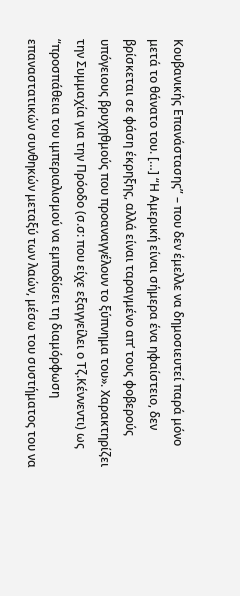Κουβανικής Επανάστασης” – που δεν έμελλε να δημοσιευτεί παρά μόνο μετά το θάνατο του. […] “Η Αμερική είναι σήμερα ένα ηφαίστειο, δεν βρίσκεται σε φάση έκρηξης, αλλά είναι ταραγμένο απ’ τους φοβερούς υπόγειους βρυχηθμούς που προαναγγέλουν το ξύπνημα του». Χαρακτηρίζει την Συμμαχία για την Πρόοδο (σ.σ: που είχε εξαγγείλει ο Τζ.Κέννεντι) ως “προσπάθεια του ιμπεριαλισμού να εμποδίσει τη διαμόρφωση επαναστατικών συνθηκών μεταξύ των λαών, μέσω του συστήματος του να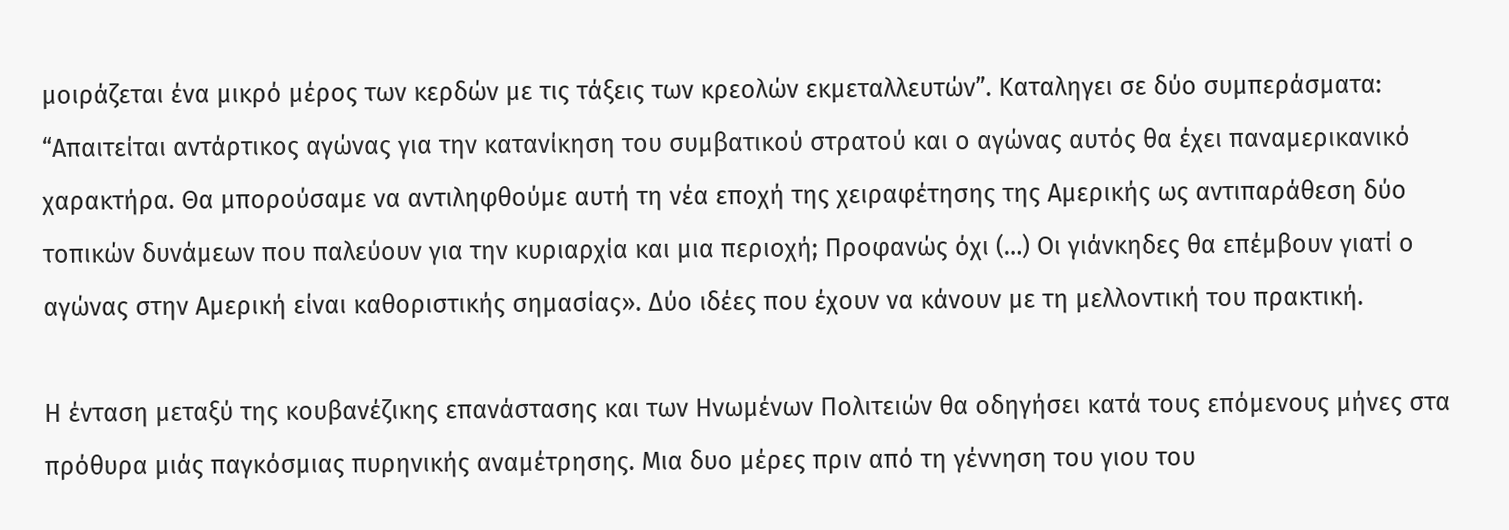μοιράζεται ένα μικρό μέρος των κερδών με τις τάξεις των κρεολών εκμεταλλευτών”. Καταληγει σε δύο συμπεράσματα: “Απαιτείται αντάρτικος αγώνας για την κατανίκηση του συμβατικού στρατού και ο αγώνας αυτός θα έχει παναμερικανικό χαρακτήρα. Θα μπορούσαμε να αντιληφθούμε αυτή τη νέα εποχή της χειραφέτησης της Αμερικής ως αντιπαράθεση δύο τοπικών δυνάμεων που παλεύουν για την κυριαρχία και μια περιοχή; Προφανώς όχι (…) Οι γιάνκηδες θα επέμβουν γιατί ο αγώνας στην Αμερική είναι καθοριστικής σημασίας». Δύο ιδέες που έχουν να κάνουν με τη μελλοντική του πρακτική.

Η ένταση μεταξύ της κουβανέζικης επανάστασης και των Ηνωμένων Πολιτειών θα οδηγήσει κατά τους επόμενους μήνες στα πρόθυρα μιάς παγκόσμιας πυρηνικής αναμέτρησης. Μια δυο μέρες πριν από τη γέννηση του γιου του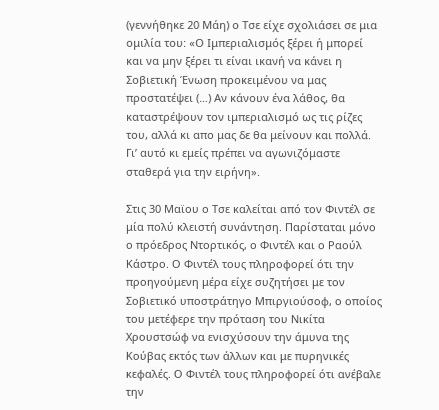(γεννήθηκε 20 Μάη) ο Τσε είχε σχολιάσει σε μια ομιλία του: «Ο Ιμπεριαλισμός ξέρει ή μπορεί και να μην ξέρει τι είναι ικανή να κάνει η Σοβιετική Ένωση προκειμένου να μας προστατέψει (…) Αν κάνουν ένα λάθος, θα καταστρέψουν τον ιμπεριαλισμό ως τις ρίζες του, αλλά κι απο μας δε θα μείνουν και πολλά. Γι’ αυτό κι εμείς πρέπει να αγωνιζόμαστε σταθερά για την ειρήνη».

Στις 30 Μαϊου ο Τσε καλείται από τον Φιντέλ σε μία πολύ κλειστή συνάντηση. Παρίσταται μόνο ο πρόεδρος Ντορτικός, ο Φιντέλ και ο Ραούλ Κάστρο. Ο Φιντέλ τους πληροφορεί ότι την προηγούμενη μέρα είχε συζητήσει με τον Σοβιετικό υποστράτηγο Μπιργιούσοφ, ο οποίος του μετέφερε την πρόταση του Νικίτα Χρουστσώφ να ενισχύσουν την άμυνα της Κούβας εκτός των άλλων και με πυρηνικές κεφαλές. Ο Φιντέλ τους πληροφορεί ότι ανέβαλε την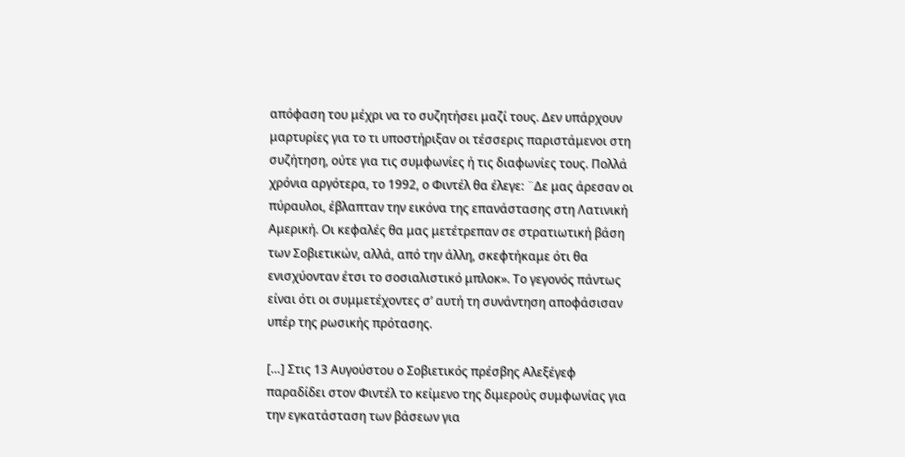απόφαση του μέχρι να το συζητήσει μαζί τους. Δεν υπάρχουν μαρτυρίες για το τι υποστήριξαν οι τέσσερις παριστάμενοι στη συζήτηση, ούτε για τις συμφωνίες ή τις διαφωνίες τους. Πολλά χρόνια αργότερα, το 1992, ο Φιντέλ θα έλεγε: ¨Δε μας άρεσαν οι πύραυλοι, έβλαπταν την εικόνα της επανάστασης στη Λατινική Αμερική. Οι κεφαλές θα μας μετέτρεπαν σε στρατιωτική βάση των Σοβιετικών, αλλά, από την άλλη, σκεφτήκαμε ότι θα ενισχύονταν έτσι το σοσιαλιστικό μπλοκ». Το γεγονός πάντως είναι ότι οι συμμετέχοντες σ’ αυτή τη συνάντηση αποφάσισαν υπέρ της ρωσικής πρότασης.

[…] Στις 13 Αυγούστου ο Σοβιετικός πρέσβης Αλεξέγεφ παραδίδει στον Φιντέλ το κείμενο της διμερούς συμφωνίας για την εγκατάσταση των βάσεων για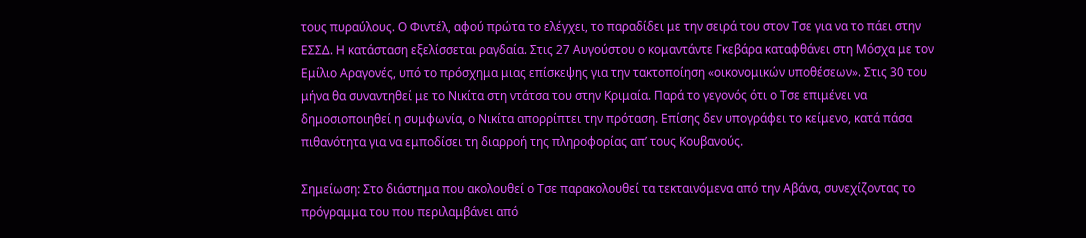τους πυραύλους. Ο Φιντέλ, αφού πρώτα το ελέγχει, το παραδίδει με την σειρά του στον Τσε για να το πάει στην ΕΣΣΔ. Η κατάσταση εξελίσσεται ραγδαία. Στις 27 Αυγούστου ο κομαντάντε Γκεβάρα καταφθάνει στη Μόσχα με τον Εμίλιο Αραγονές, υπό το πρόσχημα μιας επίσκεψης για την τακτοποίηση «οικονομικών υποθέσεων». Στις 30 του μήνα θα συναντηθεί με το Νικίτα στη ντάτσα του στην Κριμαία. Παρά το γεγονός ότι ο Τσε επιμένει να δημοσιοποιηθεί η συμφωνία, ο Νικίτα απορρίπτει την πρόταση. Επίσης δεν υπογράφει το κείμενο, κατά πάσα πιθανότητα για να εμποδίσει τη διαρροή της πληροφορίας απ’ τους Κουβανούς.

Σημείωση: Στο διάστημα που ακολουθεί ο Τσε παρακολουθεί τα τεκταινόμενα από την Αβάνα, συνεχίζοντας το πρόγραμμα του που περιλαμβάνει από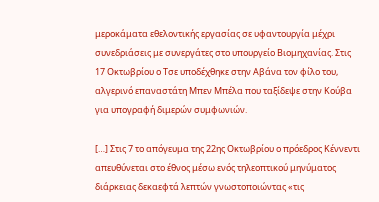μεροκάματα εθελοντικής εργασίας σε υφαντουργία μέχρι συνεδριάσεις με συνεργάτες στο υπουργείο Βιομηχανίας. Στις 17 Οκτωβρίου ο Τσε υποδέχθηκε στην Αβάνα τον φίλο του, αλγερινό επαναστάτη Μπεν Μπέλα που ταξίδεψε στην Κούβα για υπογραφή διμερών συμφωνιών.

[…] Στις 7 το απόγευμα της 22ης Οκτωβρίου ο πρόεδρος Κέννεντι απευθύνεται στο έθνος μέσω ενός τηλεοπτικού μηνύματος διάρκειας δεκαεφτά λεπτών γνωστοποιώντας «τις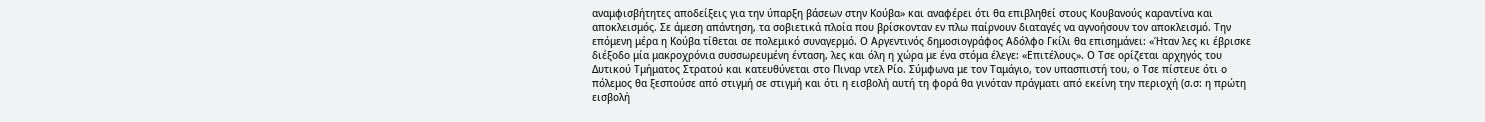αναμφισβήτητες αποδείξεις για την ύπαρξη βάσεων στην Κούβα» και αναφέρει ότι θα επιβληθεί στους Κουβανούς καραντίνα και αποκλεισμός. Σε άμεση απάντηση, τα σοβιετικά πλοία που βρίσκονταν εν πλω παίρνουν διαταγές να αγνοήσουν τον αποκλεισμό. Την επόμενη μέρα η Κούβα τίθεται σε πολεμικό συναγερμό. Ο Αργεντινός δημοσιογράφος Αδόλφο Γκίλι θα επισημάνει: «Ήταν λες κι έβρισκε διέξοδο μία μακροχρόνια συσσωρευμένη ένταση, λες και όλη η χώρα με ένα στόμα έλεγε: «Επιτέλους». Ο Τσε ορίζεται αρχηγός του Δυτικού Τμήματος Στρατού και κατευθύνεται στο Πιναρ ντελ Ρίο. Σύμφωνα με τον Ταμάγιο, τον υπασπιστή του, ο Τσε πίστευε ότι ο πόλεμος θα ξεσπούσε από στιγμή σε στιγμή και ότι η εισβολή αυτή τη φορά θα γινόταν πράγματι από εκείνη την περιοχή (σ.σ: η πρώτη εισβολή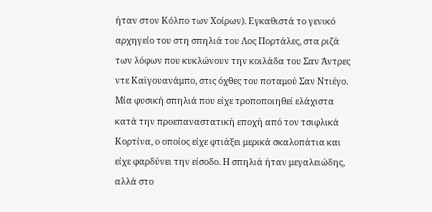ήταν στον Κόλπο των Χοίρων). Εγκαθιστά το γενικό αρχηγείο του στη σπηλιά του Λος Πορτάλες, στα ριζά των λόφων που κυκλώνουν την κοιλάδα του Σαν Άντρες ντε Καϊγουανάμπο, στις όχθες του ποταμού Σαν Ντιέγο. Μία φυσική σπηλιά που είχε τροποποιηθεί ελάχιστα κατά την προεπαναστατική εποχή από τον τσιφλικά Κορτίνα, ο οποίος είχε φτιάξει μερικά σκαλοπάτια και είχε φαρδύνει την είσοδο. Η σπηλιά ήταν μεγαλειώδης, αλλά στο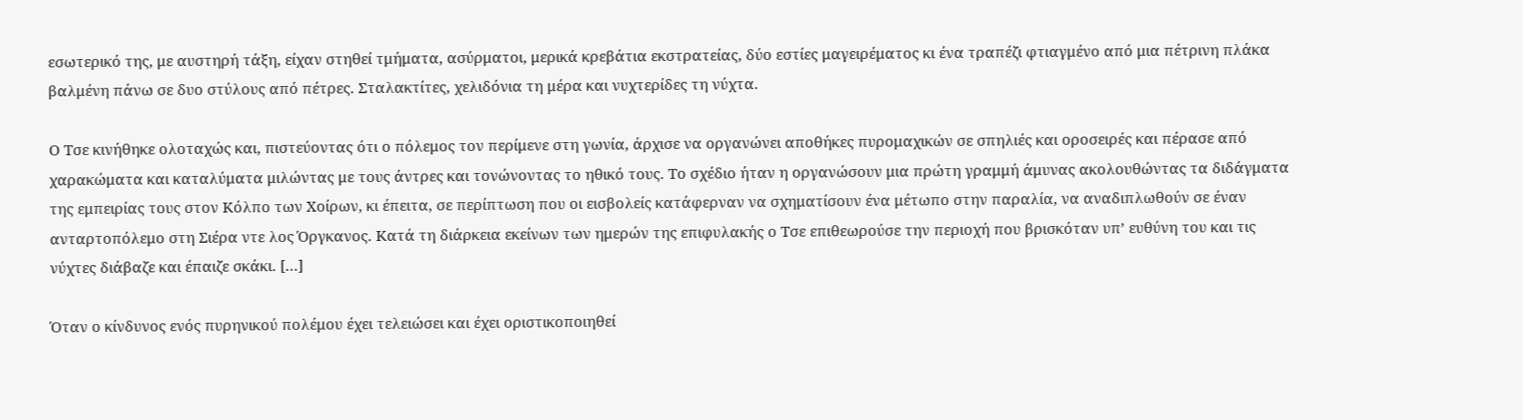εσωτερικό της, με αυστηρή τάξη, είχαν στηθεί τμήματα, ασύρματοι, μερικά κρεβάτια εκστρατείας, δύο εστίες μαγειρέματος κι ένα τραπέζι φτιαγμένο από μια πέτρινη πλάκα βαλμένη πάνω σε δυο στύλους από πέτρες. Σταλακτίτες, χελιδόνια τη μέρα και νυχτερίδες τη νύχτα.

Ο Τσε κινήθηκε ολοταχώς και, πιστεύοντας ότι ο πόλεμος τον περίμενε στη γωνία, άρχισε να οργανώνει αποθήκες πυρομαχικών σε σπηλιές και οροσειρές και πέρασε από χαρακώματα και καταλύματα μιλώντας με τους άντρες και τονώνοντας το ηθικό τους. Το σχέδιο ήταν η οργανώσουν μια πρώτη γραμμή άμυνας ακολουθώντας τα διδάγματα της εμπειρίας τους στον Κόλπο των Χοίρων, κι έπειτα, σε περίπτωση που οι εισβολείς κατάφερναν να σχηματίσουν ένα μέτωπο στην παραλία, να αναδιπλωθούν σε έναν ανταρτοπόλεμο στη Σιέρα ντε λος Όργκανος. Κατά τη διάρκεια εκείνων των ημερών της επιφυλακής ο Τσε επιθεωρούσε την περιοχή που βρισκόταν υπ’ ευθύνη του και τις νύχτες διάβαζε και έπαιζε σκάκι. […]

Όταν ο κίνδυνος ενός πυρηνικού πολέμου έχει τελειώσει και έχει οριστικοποιηθεί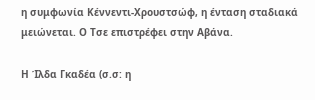η συμφωνία Κέννεντι-Χρουστσώφ, η ένταση σταδιακά μειώνεται. Ο Τσε επιστρέφει στην Αβάνα.

Η Ίλδα Γκαδέα (σ.σ: η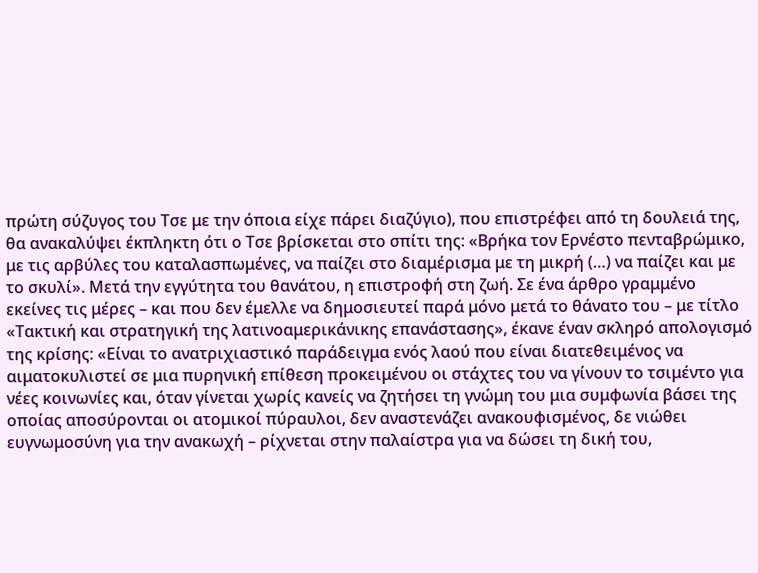πρώτη σύζυγος του Τσε με την όποια είχε πάρει διαζύγιο), που επιστρέφει από τη δουλειά της, θα ανακαλύψει έκπληκτη ότι ο Τσε βρίσκεται στο σπίτι της: «Βρήκα τον Ερνέστο πενταβρώμικο, με τις αρβύλες του καταλασπωμένες, να παίζει στο διαμέρισμα με τη μικρή (…) να παίζει και με το σκυλί». Μετά την εγγύτητα του θανάτου, η επιστροφή στη ζωή. Σε ένα άρθρο γραμμένο εκείνες τις μέρες – και που δεν έμελλε να δημοσιευτεί παρά μόνο μετά το θάνατο του – με τίτλο «Τακτική και στρατηγική της λατινοαμερικάνικης επανάστασης», έκανε έναν σκληρό απολογισμό της κρίσης: «Είναι το ανατριχιαστικό παράδειγμα ενός λαού που είναι διατεθειμένος να αιματοκυλιστεί σε μια πυρηνική επίθεση προκειμένου οι στάχτες του να γίνουν το τσιμέντο για νέες κοινωνίες και, όταν γίνεται χωρίς κανείς να ζητήσει τη γνώμη του μια συμφωνία βάσει της οποίας αποσύρονται οι ατομικοί πύραυλοι, δεν αναστενάζει ανακουφισμένος, δε νιώθει ευγνωμοσύνη για την ανακωχή – ρίχνεται στην παλαίστρα για να δώσει τη δική του,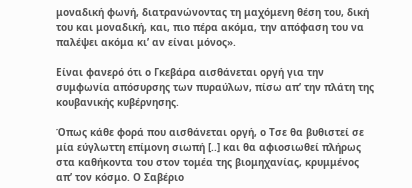μοναδική φωνή, διατρανώνοντας τη μαχόμενη θέση του, δική του και μοναδική, και, πιο πέρα ακόμα, την απόφαση του να παλέψει ακόμα κι’ αν είναι μόνος».

Είναι φανερό ότι ο Γκεβάρα αισθάνεται οργή για την συμφωνία απόσυρσης των πυραύλων, πίσω απ’ την πλάτη της κουβανικής κυβέρνησης.

Όπως κάθε φορά που αισθάνεται οργή, ο Τσε θα βυθιστεί σε μία εύγλωττη επίμονη σιωπή [..] και θα αφιοσιωθεί πλήρως στα καθήκοντα του στον τομέα της βιομηχανίας, κρυμμένος απ’ τον κόσμο. Ο Σαβέριο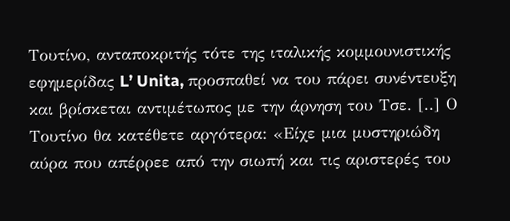Τουτίνο, ανταποκριτής τότε της ιταλικής κομμουνιστικής εφημερίδας L’ Unita, προσπαθεί να του πάρει συνέντευξη και βρίσκεται αντιμέτωπος με την άρνηση του Τσε. [..] Ο Τουτίνο θα κατέθετε αργότερα: «Είχε μια μυστηριώδη αύρα που απέρρεε από την σιωπή και τις αριστερές του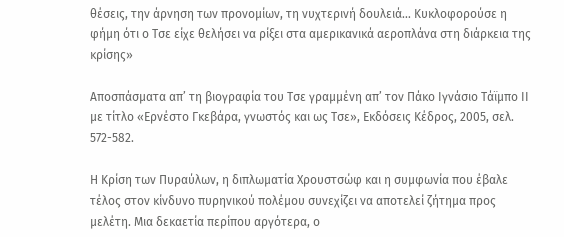θέσεις, την άρνηση των προνομίων, τη νυχτερινή δουλειά… Κυκλοφορούσε η φήμη ότι ο Τσε είχε θελήσει να ρίξει στα αμερικανικά αεροπλάνα στη διάρκεια της κρίσης»

Αποσπάσματα απ’ τη βιογραφία του Τσε γραμμένη απ’ τον Πάκο Ιγνάσιο Τάϊμπο ΙΙ με τίτλο «Ερνέστο Γκεβάρα, γνωστός και ως Τσε», Εκδόσεις Κέδρος, 2005, σελ. 572-582.

Η Κρίση των Πυραύλων, η διπλωματία Χρουστσώφ και η συμφωνία που έβαλε τέλος στον κίνδυνο πυρηνικού πολέμου συνεχίζει να αποτελεί ζήτημα προς μελέτη. Μια δεκαετία περίπου αργότερα, ο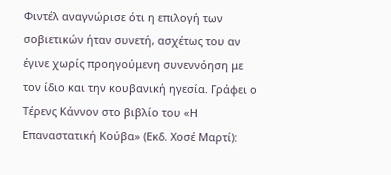Φιντέλ αναγνώρισε ότι η επιλογή των σοβιετικών ήταν συνετή, ασχέτως του αν έγινε χωρίς προηγούμενη συνεννόηση με τον ίδιο και την κουβανική ηγεσία. Γράφει ο Τέρενς Κάννον στο βιβλίο του «Η Επαναστατική Κούβα» (Εκδ. Χοσέ Μαρτί):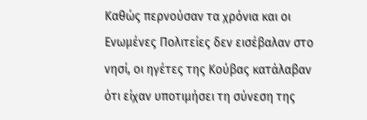Καθώς περνούσαν τα χρόνια και οι Ενωμένες Πολιτείες δεν εισέβαλαν στο νησί, οι ηγέτες της Κούβας κατάλαβαν ότι είχαν υποτιμήσει τη σύνεση της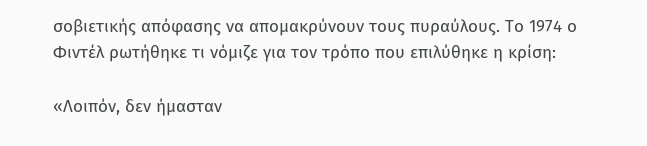σοβιετικής απόφασης να απομακρύνουν τους πυραύλους. Το 1974 ο Φιντέλ ρωτήθηκε τι νόμιζε για τον τρόπο που επιλύθηκε η κρίση:

«Λοιπόν, δεν ήμασταν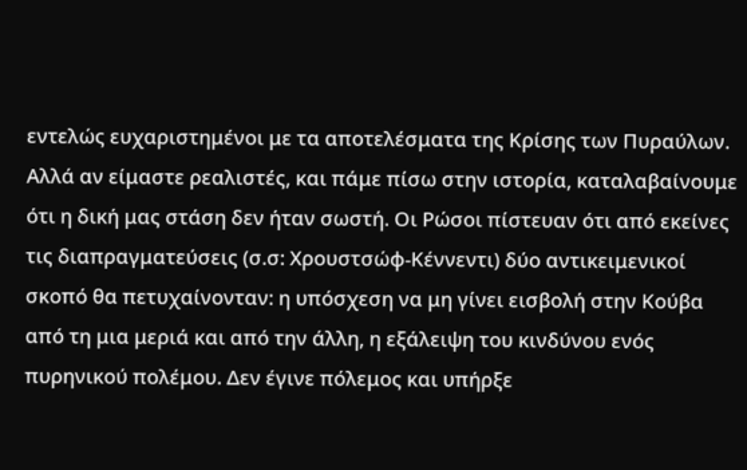εντελώς ευχαριστημένοι με τα αποτελέσματα της Κρίσης των Πυραύλων. Αλλά αν είμαστε ρεαλιστές, και πάμε πίσω στην ιστορία, καταλαβαίνουμε ότι η δική μας στάση δεν ήταν σωστή. Οι Ρώσοι πίστευαν ότι από εκείνες τις διαπραγματεύσεις (σ.σ: Χρουστσώφ-Κέννεντι) δύο αντικειμενικοί σκοπό θα πετυχαίνονταν: η υπόσχεση να μη γίνει εισβολή στην Κούβα από τη μια μεριά και από την άλλη, η εξάλειψη του κινδύνου ενός πυρηνικού πολέμου. Δεν έγινε πόλεμος και υπήρξε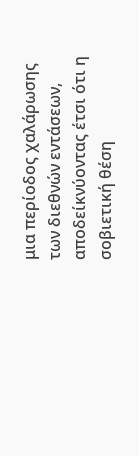μια περίοδος χαλάρωσης των διεθνών εντάσεων, αποδείκνύοντας έτσι ότι η σοβιετική θέση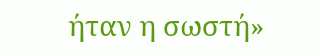ήταν η σωστή»